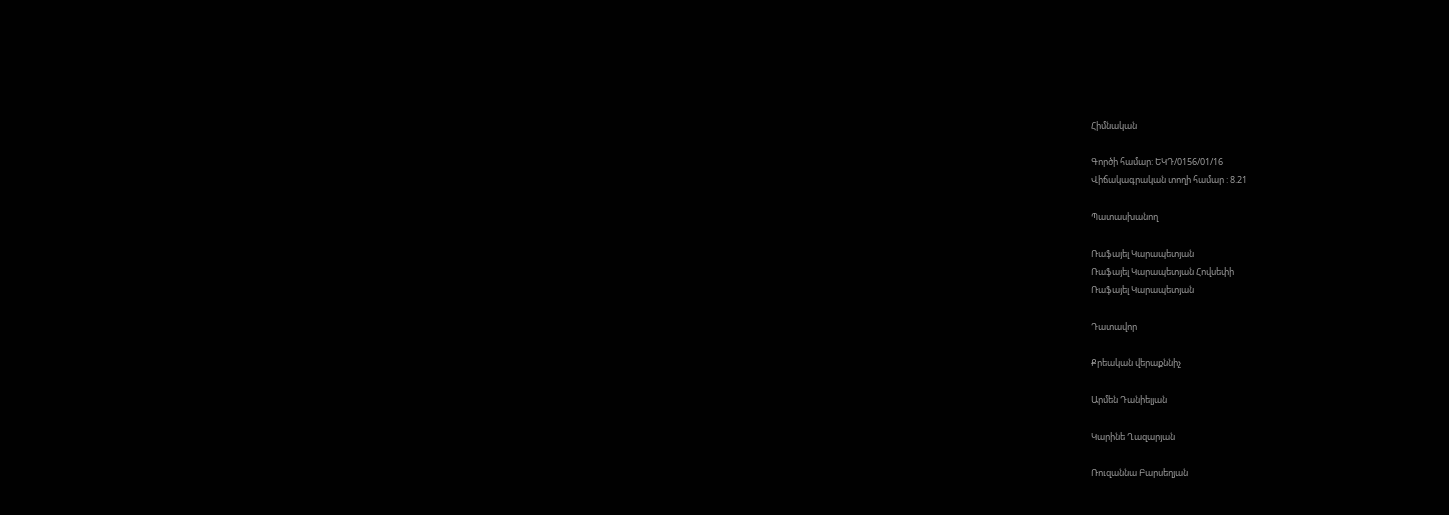Հիմնական

Գործի համար: ԵԿԴ/0156/01/16
Վիճակագրական տողի համար : 8.21

Պատասխանող

Ռաֆայել Կարապետյան
Ռաֆայել Կարապետյան Հովսեփի
Ռաֆայել Կարապետյան

Դատավոր

Քրեական վերաքննիչ

Արմեն Դանիելյան

Կարինե Ղազարյան

Ռուզաննա Բարսեղյան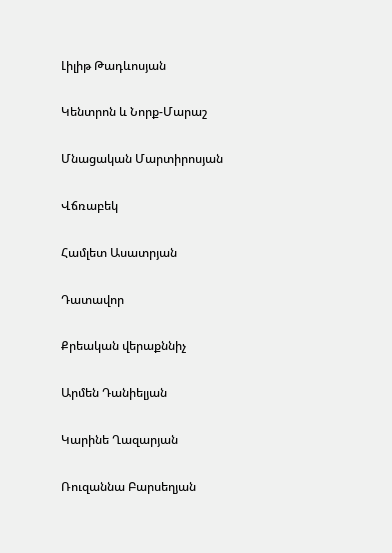Լիլիթ Թադևոսյան

Կենտրոն և Նորք-Մարաշ

Մնացական Մարտիրոսյան

Վճռաբեկ

Համլետ Ասատրյան

Դատավոր

Քրեական վերաքննիչ

Արմեն Դանիելյան

Կարինե Ղազարյան

Ռուզաննա Բարսեղյան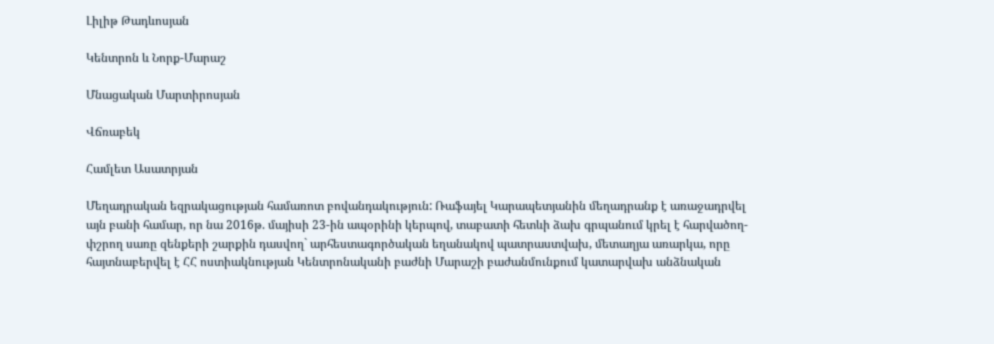Լիլիթ Թադևոսյան

Կենտրոն և Նորք-Մարաշ

Մնացական Մարտիրոսյան

Վճռաբեկ

Համլետ Ասատրյան

Մեղադրական եզրակացության համառոտ բովանդակություն: Ռաֆայել Կարապետյանին մեղադրանք է առաջադրվել այն բանի համար, որ նա 2016թ. մայիսի 23-ին ապօրինի կերպով, տաբատի հետևի ձախ գրպանում կրել է հարվածող-փշրող սառը զենքերի շարքին դասվող` արհեստագործական եղանակով պատրաստվախ, մետաղյա առարկա, որը հայտնաբերվել է ՀՀ ոստիակնության Կենտրոնականի բաժնի Մարաշի բաժանմունքում կատարվախ անձնական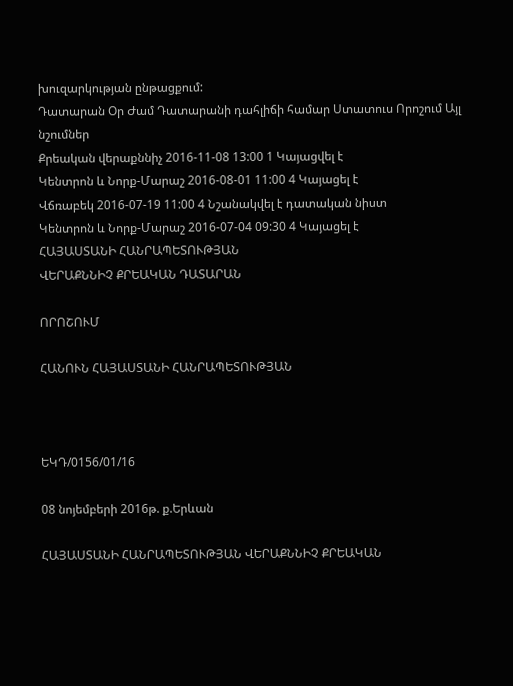խուզարկության ընթացքում:
Դատարան Օր Ժամ Դատարանի դահլիճի համար Ստատուս Որոշում Այլ նշումներ
Քրեական վերաքննիչ 2016-11-08 13:00 1 Կայացվել է
Կենտրոն և Նորք-Մարաշ 2016-08-01 11:00 4 Կայացել է
Վճռաբեկ 2016-07-19 11:00 4 Նշանակվել է դատական նիստ
Կենտրոն և Նորք-Մարաշ 2016-07-04 09:30 4 Կայացել է
ՀԱՅԱՍՏԱՆԻ ՀԱՆՐԱՊԵՏՈՒԹՅԱՆ
ՎԵՐԱՔՆՆԻՉ ՔՐԵԱԿԱՆ ԴԱՏԱՐԱՆ

ՈՐՈՇՈՒՄ

ՀԱՆՈՒՆ ՀԱՅԱՍՏԱՆԻ ՀԱՆՐԱՊԵՏՈՒԹՅԱՆ



ԵԿԴ/0156/01/16

08 նոյեմբերի 2016թ. ք.Երևան

ՀԱՅԱՍՏԱՆԻ ՀԱՆՐԱՊԵՏՈՒԹՅԱՆ ՎԵՐԱՔՆՆԻՉ ՔՐԵԱԿԱՆ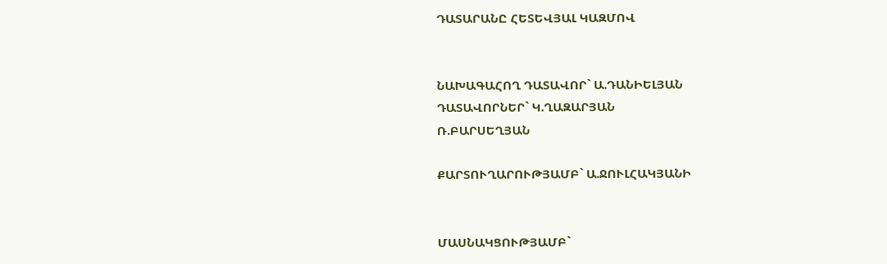ԴԱՏԱՐԱՆԸ ՀԵՏԵՎՅԱԼ ԿԱԶՄՈՎ


ՆԱԽԱԳԱՀՈՂ ԴԱՏԱՎՈՐ` Ա.ԴԱՆԻԵԼՅԱՆ
ԴԱՏԱՎՈՐՆԵՐ` Կ.ՂԱԶԱՐՅԱՆ
Ռ.ԲԱՐՍԵՂՅԱՆ

ՔԱՐՏՈՒՂԱՐՈՒԹՅԱՄԲ` Ա.ՋՈՒԼՀԱԿՅԱՆԻ


ՄԱՍՆԱԿՑՈՒԹՅԱՄԲ`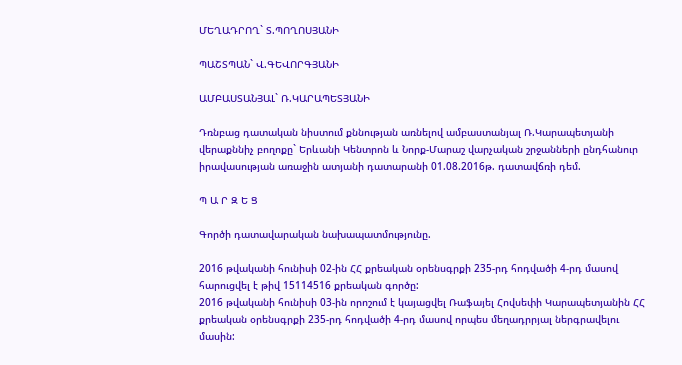ՄԵՂԱԴՐՈՂ` Տ.ՊՈՂՈՍՅԱՆԻ

ՊԱՇՏՊԱՆ` Վ.ԳԵՎՈՐԳՅԱՆԻ

ԱՄԲԱՍՏԱՆՅԱԼ` Ռ.ԿԱՐԱՊԵՏՅԱՆԻ

Դռնբաց դատական նիստում քննության առնելով ամբաստանյալ Ռ.Կարապետյանի վերաքննիչ բողոքը` Երևանի Կենտրոն և Նորք-Մարաշ վարչական շրջանների ընդհանուր իրավասության առաջին ատյանի դատարանի 01.08.2016թ. դատավճռի դեմ.

Պ Ա Ր Զ Ե Ց

Գործի դատավարական նախապատմությունը.

2016 թվականի հունիսի 02-ին ՀՀ քրեական օրենսգրքի 235-րդ հոդվածի 4-րդ մասով հարուցվել է թիվ 15114516 քրեական գործը:
2016 թվականի հունիսի 03-ին որոշում է կայացվել Ռաֆայել Հովսեփի Կարապետյանին ՀՀ քրեական օրենսգրքի 235-րդ հոդվածի 4-րդ մասով որպես մեղադրրյալ ներգրավելու մասին: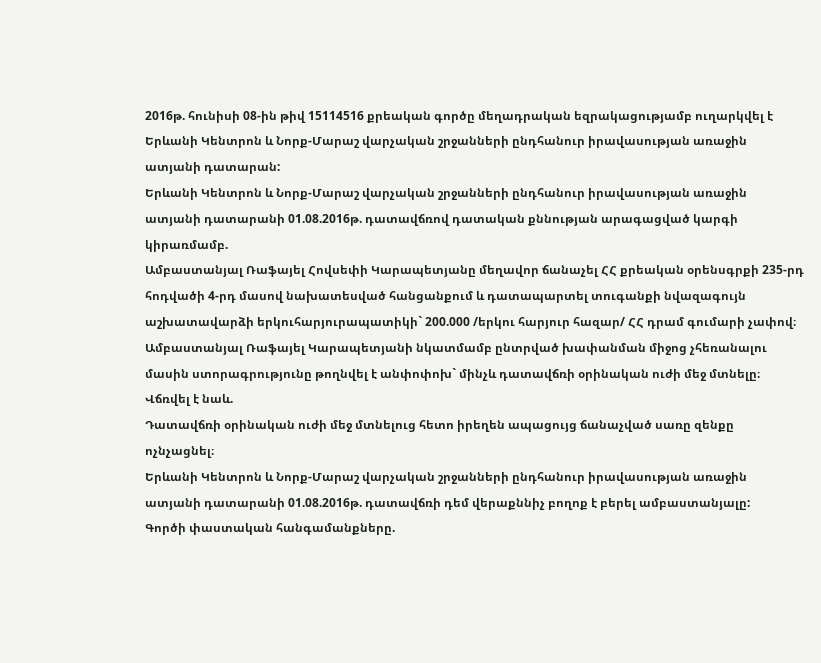2016թ. հունիսի 08-ին թիվ 15114516 քրեական գործը մեղադրական եզրակացությամբ ուղարկվել է Երևանի Կենտրոն և Նորք-Մարաշ վարչական շրջանների ընդհանուր իրավասության առաջին ատյանի դատարան:
Երևանի Կենտրոն և Նորք-Մարաշ վարչական շրջանների ընդհանուր իրավասության առաջին ատյանի դատարանի 01.08.2016թ. դատավճռով դատական քննության արագացված կարգի կիրառմամբ.
Ամբաստանյալ Ռաֆայել Հովսեփի Կարապետյանը մեղավոր ճանաչել ՀՀ քրեական օրենսգրքի 235-րդ հոդվածի 4-րդ մասով նախատեսված հանցանքում և դատապարտել տուգանքի նվազագույն աշխատավարձի երկուհարյուրապատիկի` 200.000 /երկու հարյուր հազար/ ՀՀ դրամ գումարի չափով։
Ամբաստանյալ Ռաֆայել Կարապետյանի նկատմամբ ընտրված խափանման միջոց չհեռանալու մասին ստորագրությունը թողնվել է անփոփոխ` մինչև դատավճռի օրինական ուժի մեջ մտնելը։
Վճռվել է նաև.
Դատավճռի օրինական ուժի մեջ մտնելուց հետո իրեղեն ապացույց ճանաչված սառը զենքը ոչնչացնել։
Երևանի Կենտրոն և Նորք-Մարաշ վարչական շրջանների ընդհանուր իրավասության առաջին ատյանի դատարանի 01.08.2016թ. դատավճռի դեմ վերաքննիչ բողոք է բերել ամբաստանյալը:
Գործի փաստական հանգամանքները.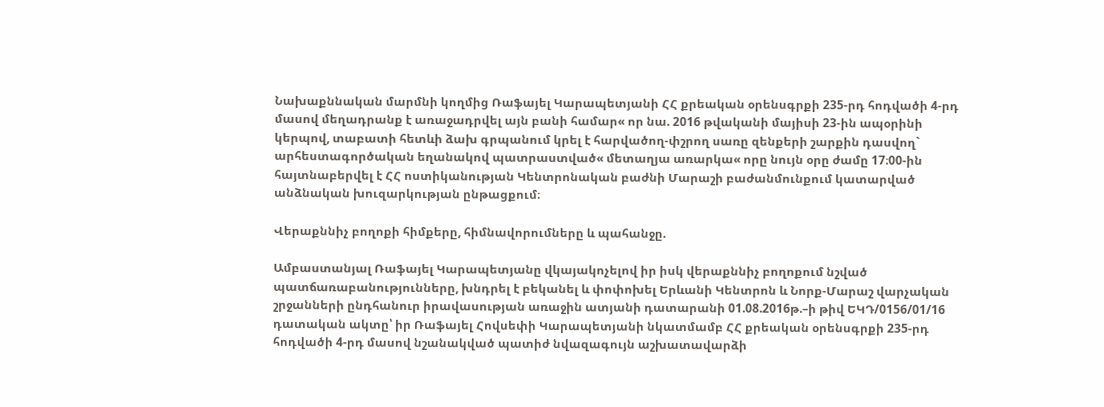Նախաքննական մարմնի կողմից Ռաֆայել Կարապետյանի ՀՀ քրեական օրենսգրքի 235-րդ հոդվածի 4-րդ մասով մեղադրանք է առաջադրվել այն բանի համար« որ նա. 2016 թվականի մայիսի 23-ին ապօրինի կերպով, տաբատի հետևի ձախ գրպանում կրել է հարվածող-փշրող սառը զենքերի շարքին դասվող` արհեստագործական եղանակով պատրաստված« մետաղյա առարկա« որը նույն օրը ժամը 17։00-ին հայտնաբերվել է ՀՀ ոստիկանության Կենտրոնական բաժնի Մարաշի բաժանմունքում կատարված անձնական խուզարկության ընթացքում։

Վերաքննիչ բողոքի հիմքերը, հիմնավորումները և պահանջը.

Ամբաստանյալ Ռաֆայել Կարապետյանը վկայակոչելով իր իսկ վերաքննիչ բողոքում նշված պատճառաբանությունները, խնդրել է բեկանել և փոփոխել Երևանի Կենտրոն և Նորք-Մարաշ վարչական շրջանների ընդհանուր իրավասության առաջին ատյանի դատարանի 01.08.2016թ.–ի թիվ ԵԿԴ/0156/01/16 դատական ակտը՝ իր Ռաֆայել Հովսեփի Կարապետյանի նկատմամբ ՀՀ քրեական օրենսգրքի 235-րդ հոդվածի 4-րդ մասով նշանակված պատիժ նվազագույն աշխատավարձի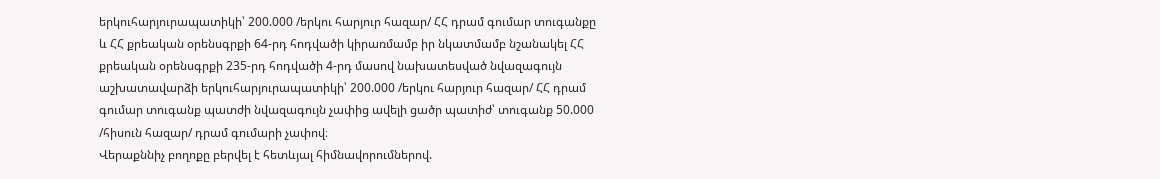երկուհարյուրապատիկի՝ 200.000 /երկու հարյուր հազար/ ՀՀ դրամ գումար տուգանքը և ՀՀ քրեական օրենսգրքի 64-րդ հոդվածի կիրառմամբ իր նկատմամբ նշանակել ՀՀ քրեական օրենսգրքի 235-րդ հոդվածի 4-րդ մասով նախատեսված նվազագույն աշխատավարձի երկուհարյուրապատիկի՝ 200.000 /երկու հարյուր հազար/ ՀՀ դրամ գումար տուգանք պատժի նվազագույն չափից ավելի ցածր պատիժ՝ տուգանք 50.000 /հիսուն հազար/ դրամ գումարի չափով։
Վերաքննիչ բողոքը բերվել է հետևյալ հիմնավորումներով.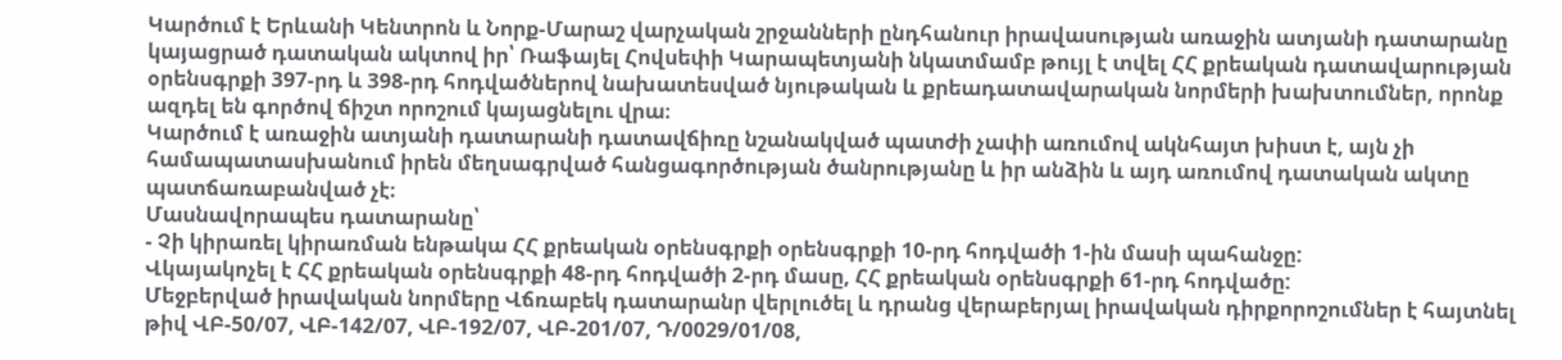Կարծում է Երևանի Կենտրոն և Նորք-Մարաշ վարչական շրջանների ընդհանուր իրավասության առաջին ատյանի դատարանը կայացրած դատական ակտով իր՝ Ռաֆայել Հովսեփի Կարապետյանի նկատմամբ թույլ է տվել ՀՀ քրեական դատավարության օրենսգրքի 397-րդ և 398-րդ հոդվածներով նախատեսված նյութական և քրեադատավարական նորմերի խախտումներ, որոնք ազդել են գործով ճիշտ որոշում կայացնելու վրա։
Կարծում է առաջին ատյանի դատարանի դատավճիռը նշանակված պատժի չափի առումով ակնհայտ խիստ է, այն չի համապատասխանում իրեն մեղսագրված հանցագործության ծանրությանը և իր անձին և այդ առումով դատական ակտը պատճառաբանված չէ։
Մասնավորապես դատարանը՝
- Չի կիրառել կիրառման ենթակա ՀՀ քրեական օրենսգրքի օրենսգրքի 10-րդ հոդվածի 1-ին մասի պահանջը:
Վկայակոչել է ՀՀ քրեական օրենսգրքի 48-րդ հոդվածի 2-րդ մասը, ՀՀ քրեական օրենսգրքի 61-րդ հոդվածը:
Մեջբերված իրավական նորմերը Վճռաբեկ դատարանր վերլուծել և դրանց վերաբերյալ իրավական դիրքորոշումներ է հայտնել թիվ ՎԲ-50/07, ՎԲ-142/07, ՎԲ-192/07, ՎԲ-201/07, Դ/0029/01/08,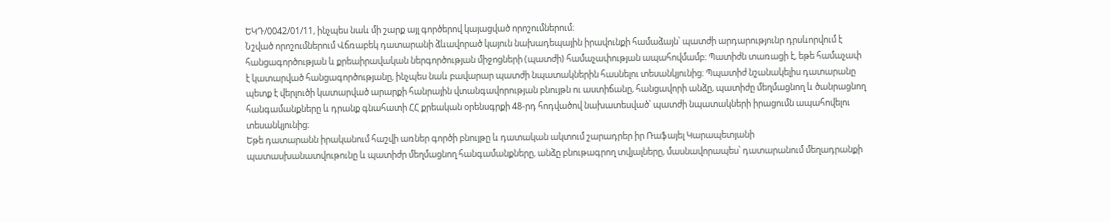ԵԿԴ/0042/01/11, ինչպես նաև մի շարք այլ գործերով կայացված որոշումներում։
Նշված որոշումներում Վճռաբեկ դատարանի ձևավորած կայուն նախադեպային իրավունքի համաձայն՝ պատժի արդարությունր դրսևորվում է հանցագործության և քրեաիրավական ներգործության միջոցների (պատժի) համաչափության ապահովմամբ։ Պատիժն տառացի է, եթե համաչափ է կատարված հանցագործությանը, ինչպես նաև բավարար պատժի նպատակներին հասնելու տեսանկյունից։ Պպատիժ նշանակելիս դատարանը պետք է վերլուծի կատարված արարքի հանրային վտանգավորության բնույթն ու աստիճանը, հանցավորի անձը, պատիժը մեղմացնող և ծանրացնող հանգամանքները և դրանք գնահատի ՀՀ քրեական օրենսգրքի 48-րդ հոդվածով նախատեսված՝ պատժի նպատակների իրացումն ապահովելու տեսանկյունից։
Եթե դատարանն իրականում հաշվի առներ գործի բնույթը և դատական ակտում շարադրեր իր Ռաֆայել Կարապետյանի պատասխանատվութունը և պատիժր մեղմացնող հանգամանքները, անձը բնութագրող տվյալները, մասնավորապես՝ դատարանում մեղադրանքի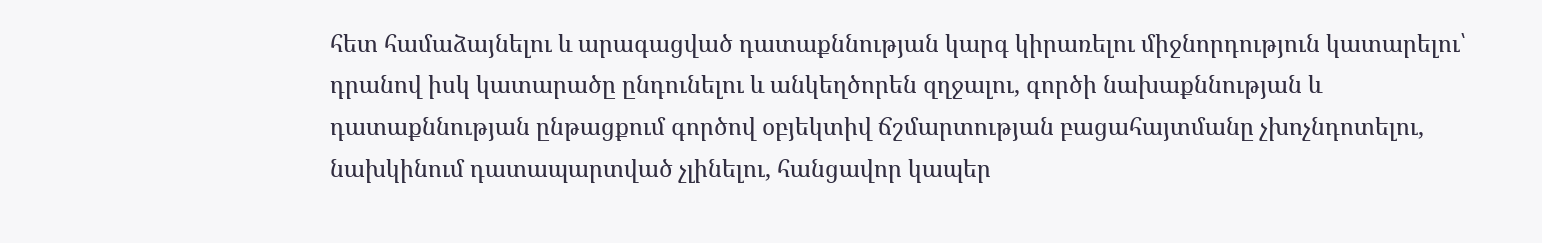հետ համաձայնելու և արագացված դատաքննության կարգ կիրառելու միջնորդություն կատարելու՝ դրանով իսկ կատարածը ընդունելու և անկեղծորեն զղջալու, գործի նախաքննության և դատաքննության ընթացքում գործով օբյեկտիվ ճշմարտության բացահայտմանը չխոչնդոտելու, նախկինում դատապարտված չլինելու, հանցավոր կապեր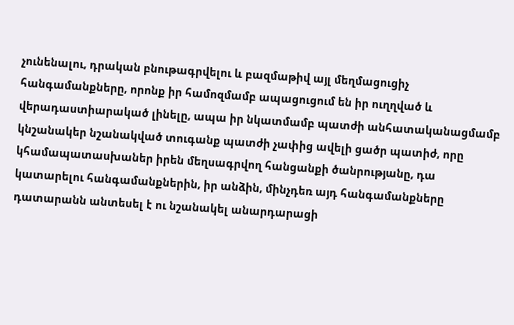չունենալու, դրական բնութագրվելու և բազմաթիվ այլ մեղմացուցիչ հանգամանքները, որոնք իր համոզմամբ ապացուցում են իր ուղղված և վերադաստիարակած լինելը, ապա իր նկատմամբ պատժի անհատականացմամբ կնշանակեր նշանակված տուգանք պատժի չափից ավելի ցածր պատիժ, որը կհամապատասխաներ իրեն մեղսագրվող հանցանքի ծանրությանը, դա կատարելու հանգամանքներին, իր անձին, մինչդեռ այդ հանգամանքները դատարանն անտեսել է ու նշանակել անարդարացի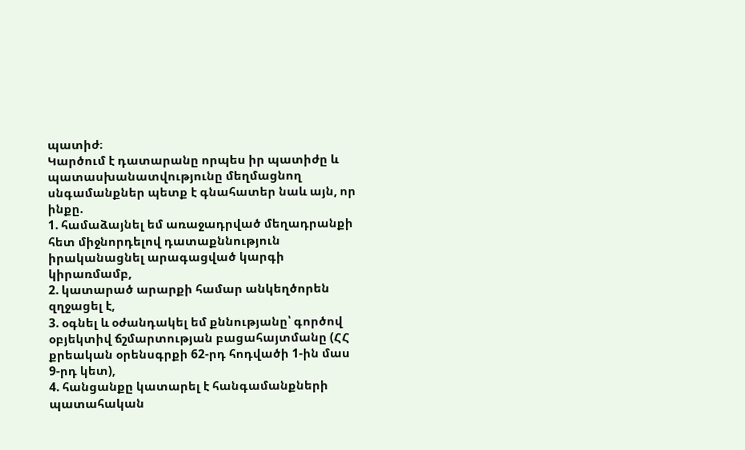պատիժ։
Կարծում է դատարանը որպես իր պատիժը և պատասխանատվությունը մեղմացնող սնգամանքներ պետք է գնահատեր նաև այն, որ ինքը.
1. համաձայնել եմ առաջադրված մեղադրանքի հետ միջնորդելով դատաքննություն իրականացնել արագացված կարգի կիրառմամբ,
2. կատարած արարքի համար անկեղծորեն զղջացել է,
3. օգնել և օժանդակել եմ քննությանը՝ գործով օբյեկտիվ ճշմարտության բացահայտմանը (ՀՀ քրեական օրենսգրքի 62-րդ հոդվածի 1-ին մաս 9-րդ կետ),
4. հանցանքը կատարել է հանգամանքների պատահական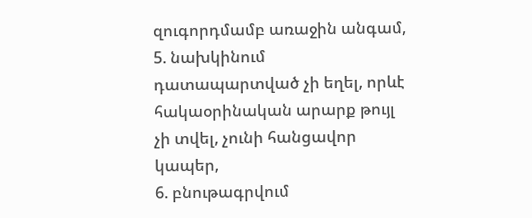զուգորդմամբ առաջին անգամ,
5. նախկինում դատապարտված չի եղել, որևէ հակաօրինական արարք թույլ չի տվել, չունի հանցավոր կապեր,
6. բնութագրվում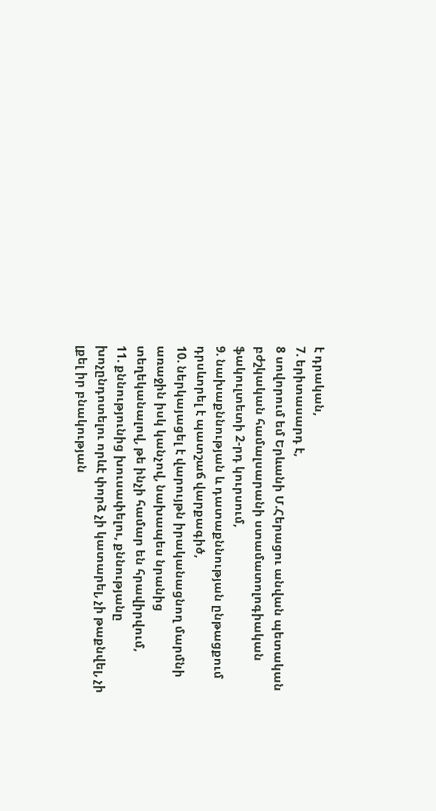է դրական,
7. երիտասարդ է,
8 սովորում եմ Երևանի Մ.Հերացու անվան պետական բժշկական համալսարանի ստամատոլոգիական ֆակուլտետի 2-րդ կուրսում,
9. նախաքննության և դատաքննության ընթացքում դրսևորել է պատշաճ վարքագիծ,
10. ներկայացել է վարույթն իրականացնող մարմնի առաջին իսկ կանչով, նախապես նրանից տեղեկանալով, թե ինչի համար են հրավիրվում,
11. քննությունից խուսափելու, քննությանը խոչընդոտելու որևէ փորձ չի կատարել, չի թաքնվել, չի լքել իր բնակության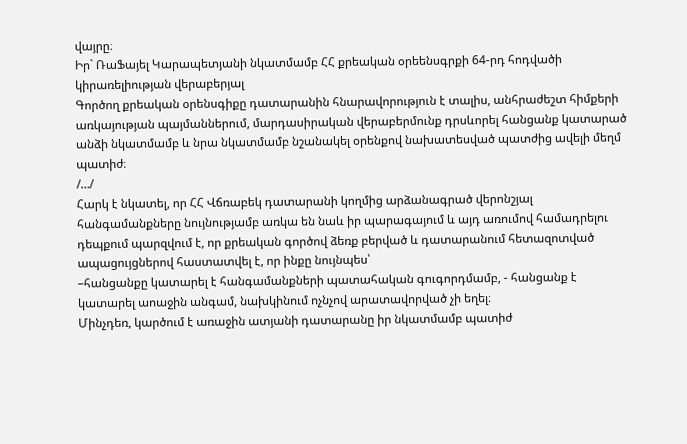վայրը։
Իր` ՌաՖայել Կարապետյանի նկատմամբ ՀՀ քրեական օրեենսգրքի 64-րդ հոդվածի կիրառելիության վերաբերյալ
Գործող քրեական օրենսգիքը դատարանին հնարավորություն է տալիս, անհրաժեշտ հիմքերի առկայության պայմաններում, մարդասիրական վերաբերմունք դրսևորել հանցանք կատարած անձի նկատմամբ և նրա նկատմամբ նշանակել օրենքով նախատեսված պատժից ավելի մեղմ պատիժ։
/…/
Հարկ է նկատել, որ ՀՀ Վճռաբեկ դատարանի կողմից արձանագրած վերոնշյալ հանգամանքները նույնությամբ առկա են նաև իր պարագայում և այդ առումով համադրելու դեպքում պարզվում է, որ քրեական գործով ձեռք բերված և դատարանում հետազոտված ապացույցներով հաստատվել է, որ ինքը նույնպես՝
–հանցանքը կատարել է հանգամանքների պատահական գուգորդմամբ, - հանցանք է կատարել աոաջին անգամ, նախկինում ոչնչով արատավորված չի եղել։
Մինչդեռ, կարծում է առաջին ատյանի դատարանը իր նկատմամբ պատիժ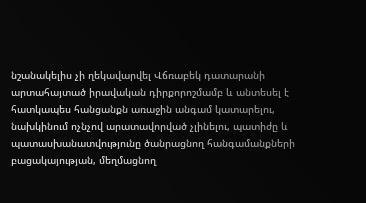նշանակելիս չի ղեկավարվել Վճռաբեկ դատարանի արտահայտած իրավական դիրքորոշմամբ և անտեսել է հատկապես հանցանքն առաջին անգամ կատարելու, նախկինում ոչնչով արատավորված չլինելու, պատիժը և պատասխանատվությունը ծանրացնող հանգամանքների բացակայության, մեղմացնող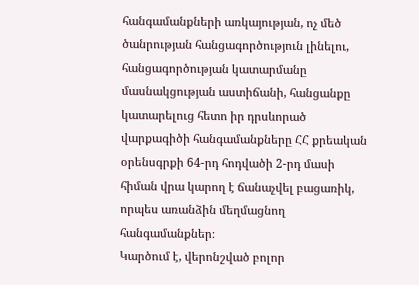հանգամանքների առկայության, ոչ մեծ ծանրության հանցագործություն լինելու, հանցագործության կատարմանը մասնակցության աստիճանի, հանցանքը կատարելուց հետո իր դրսևորած վարքագիծի հանգամանքները ՀՀ քրեական օրենսգրքի 64-րդ հոդվածի 2-րդ մասի հիման վրա կարող է ճանաչվել բացառիկ, որպես առանձին մեղմացնող հանգամանքներ։
Կարծում է, վերոնշված բոլոր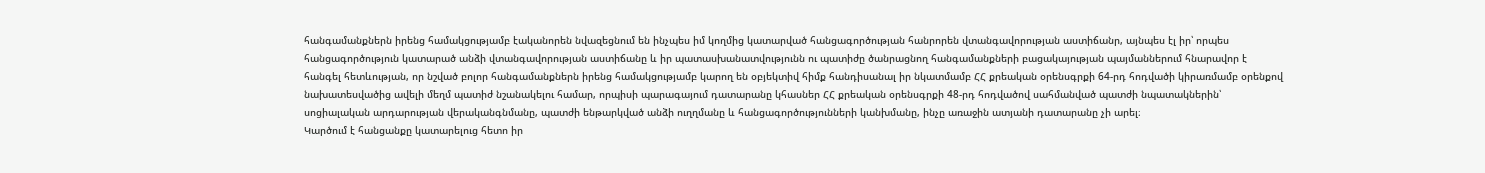հանգամանքներն իրենց համակցությամբ էականորեն նվազեցնում են ինչպես իմ կողմից կատարված հանցագործության հանրորեն վտանգավորության աստիճանր, այնպես էլ իր՝ որպես հանցագործություն կատարած անձի վտանգավորության աստիճանը և իր պատասխանատվությունն ու պատիժը ծանրացնող հանգամանքների բացակայության պայմաններում հնարավոր է հանգել հետևության, որ նշված բոլոր հանգամանքներն իրենց համակցությամբ կարող են օբյեկտիվ հիմք հանդիսանալ իր նկատմամբ ՀՀ քրեական օրենսգրքի 64-րդ հոդվածի կիրառմամբ օրենքով նախատեսվածից ավելի մեղմ պատիժ նշանակելու համար, որպիսի պարագայում դատարանը կհասներ ՀՀ քրեական օրենսգրքի 48-րդ հոդվածով սահմանված պատժի նպատակներին՝ սոցիալական արդարության վերականգնմանը, պատժի ենթարկված անձի ուղղմանը և հանցագործությունների կանխմանը, ինչը առաջին ատյանի դատարանը չի արել։
Կարծում է հանցանքը կատարելուց հետո իր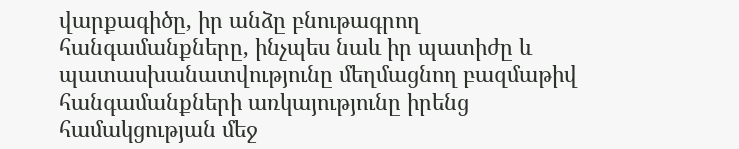վարքագիծը, իր անձը բնութագրող հանգամանքները, ինչպես նաև իր պատիժը և պատասխանատվությունը մեղմացնող բազմաթիվ հանգամանքների առկայությունը իրենց համակցության մեջ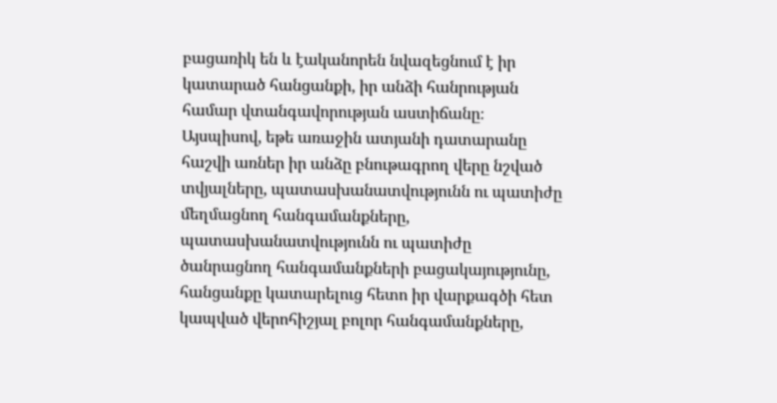բացառիկ են և էականորեն նվազեցնում է իր կատարած հանցանքի, իր անձի հանրության համար վտանգավորության աստիճանը։
Այսպիսով, եթե առաջին ատյանի դատարանը հաշվի առներ իր անձը բնութագրող վերը նշված տվյալները, պատասխանատվությունն ու պատիժը մեղմացնող հանգամանքները, պատասխանատվությունն ու պատիժը ծանրացնող հանգամանքների բացակայությունը, հանցանքը կատարելուց հետո իր վարքագծի հետ կապված վերոհիշյալ բոլոր հանգամանքները,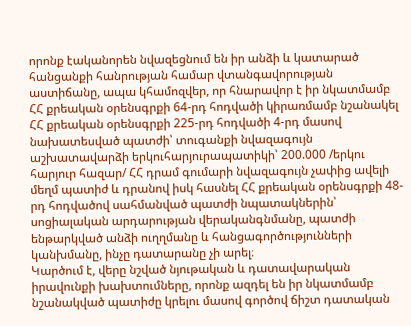որոնք էականորեն նվազեցնում են իր անձի և կատարած հանցանքի հանրության համար վտանգավորության աստիճանը, ապա կհամոզվեր, որ հնարավոր է իր նկատմամբ ՀՀ քրեական օրենսգրքի 64-րդ հոդվածի կիրառմամբ նշանակել ՀՀ քրեական օրենսգրքի 225-րդ հոդվածի 4-րդ մասով նախատեսված պատժի՝ տուգանքի նվազագույն աշխատավարձի երկուհարյուրապատիկի՝ 200.000 /երկու հարյուր հազար/ ՀՀ դրամ գումարի նվազագույն չափից ավելի մեղմ պատիժ և դրանով իսկ հասնել ՀՀ քրեական օրենսգրքի 48-րդ հոդվածով սահմանված պատժի նպատակներին՝ սոցիալական արդարության վերականգնմանը, պատժի ենթարկված անձի ուղղմանը և հանցագործությունների կանխմանը, ինչը դատարանը չի արել։
Կարծում է, վերը նշված նյութական և դատավարական իրավունքի խախտումները, որոնք ազդել են իր նկատմամբ նշանակված պատիժը կրելու մասով գործով ճիշտ դատական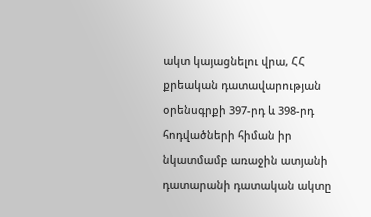ակտ կայացնելու վրա, ՀՀ քրեական դատավարության օրենսգրքի 397-րդ և 398-րդ հոդվածների հիման իր նկատմամբ առաջին ատյանի դատարանի դատական ակտը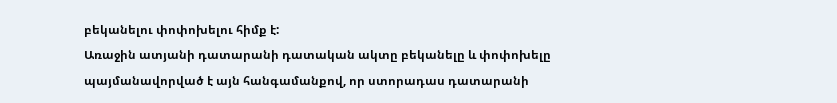բեկանելու փոփոխելու հիմք է:
Առաջին ատյանի դատարանի դատական ակտը բեկանելը և փոփոխելը պայմանավորված է այն հանգամանքով, որ ստորադաս դատարանի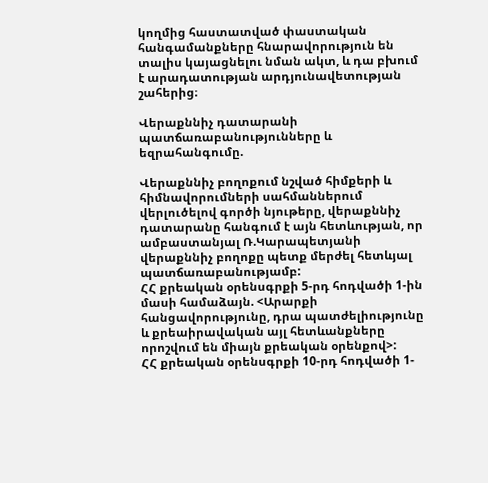կողմից հաստատված փաստական հանգամանքները հնարավորություն են տալիս կայացնելու նման ակտ, և դա բխում է արադատության արդյունավետության շահերից։

Վերաքննիչ դատարանի պատճառաբանությունները և եզրահանգումը.

Վերաքննիչ բողոքում նշված հիմքերի և հիմնավորումների սահմաններում վերլուծելով գործի նյութերը, վերաքննիչ դատարանը հանգում է այն հետևության, որ ամբաստանյալ Ռ.Կարապետյանի վերաքննիչ բողոքը պետք մերժել հետևյալ պատճառաբանությամբ:
ՀՀ քրեական օրենսգրքի 5-րդ հոդվածի 1-ին մասի համաձայն. <Արարքի հանցավորությունը, դրա պատժելիությունը և քրեաիրավական այլ հետևանքները որոշվում են միայն քրեական օրենքով>:
ՀՀ քրեական օրենսգրքի 10-րդ հոդվածի 1-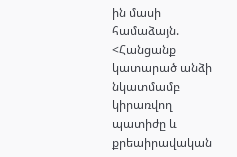ին մասի համաձայն. <Հանցանք կատարած անձի նկատմամբ կիրառվող պատիժը և քրեաիրավական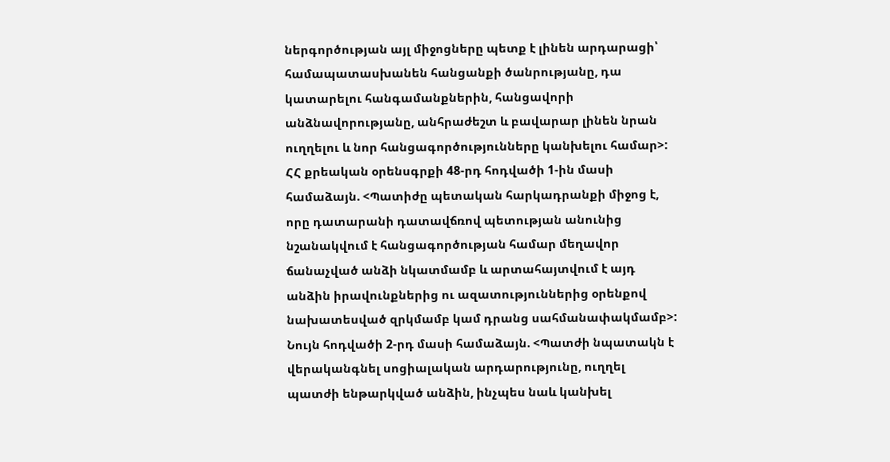ներգործության այլ միջոցները պետք է լինեն արդարացի՝ համապատասխանեն հանցանքի ծանրությանը, դա կատարելու հանգամանքներին, հանցավորի անձնավորությանը, անհրաժեշտ և բավարար լինեն նրան ուղղելու և նոր հանցագործությունները կանխելու համար>:
ՀՀ քրեական օրենսգրքի 48-րդ հոդվածի 1-ին մասի համաձայն. <Պատիժը պետական հարկադրանքի միջոց է, որը դատարանի դատավճռով պետության անունից նշանակվում է հանցագործության համար մեղավոր ճանաչված անձի նկատմամբ և արտահայտվում է այդ անձին իրավունքներից ու ազատություններից օրենքով նախատեսված զրկմամբ կամ դրանց սահմանափակմամբ>:
Նույն հոդվածի 2-րդ մասի համաձայն. <Պատժի նպատակն է վերականգնել սոցիալական արդարությունը, ուղղել պատժի ենթարկված անձին, ինչպես նաև կանխել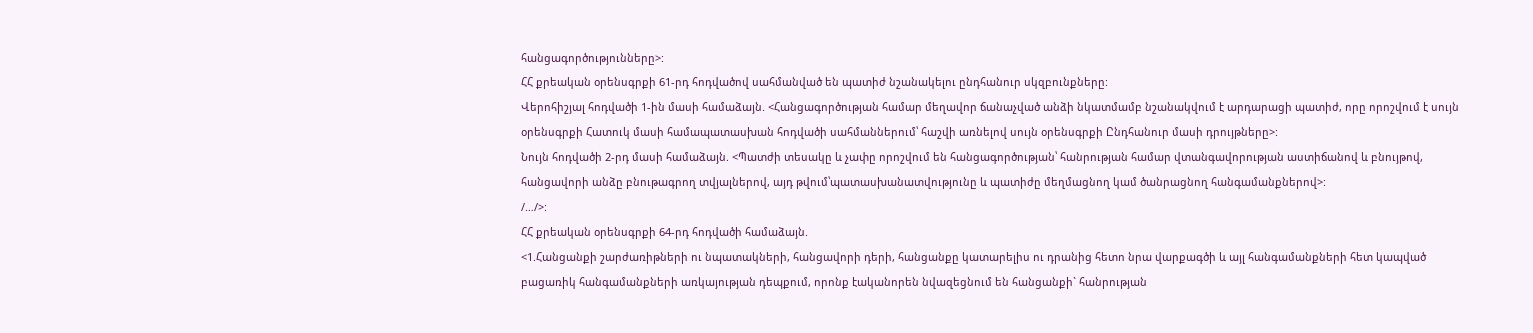հանցագործությունները>:
ՀՀ քրեական օրենսգրքի 61-րդ հոդվածով սահմանված են պատիժ նշանակելու ընդհանուր սկզբունքները:
Վերոհիշյալ հոդվածի 1-ին մասի համաձայն. <Հանցագործության համար մեղավոր ճանաչված անձի նկատմամբ նշանակվում է արդարացի պատիժ, որը որոշվում է սույն օրենսգրքի Հատուկ մասի համապատասխան հոդվածի սահմաններում՝ հաշվի առնելով սույն օրենսգրքի Ընդհանուր մասի դրույթները>:
Նույն հոդվածի 2-րդ մասի համաձայն. <Պատժի տեսակը և չափը որոշվում են հանցագործության՝ հանրության համար վտանգավորության աստիճանով և բնույթով, հանցավորի անձը բնութագրող տվյալներով, այդ թվում՝պատասխանատվությունը և պատիժը մեղմացնող կամ ծանրացնող հանգամանքներով>:
/…/>:
ՀՀ քրեական օրենսգրքի 64-րդ հոդվածի համաձայն.
<1.Հանցանքի շարժառիթների ու նպատակների, հանցավորի դերի, հանցանքը կատարելիս ու դրանից հետո նրա վարքագծի և այլ հանգամանքների հետ կապված բացառիկ հանգամանքների առկայության դեպքում, որոնք էականորեն նվազեցնում են հանցանքի` հանրության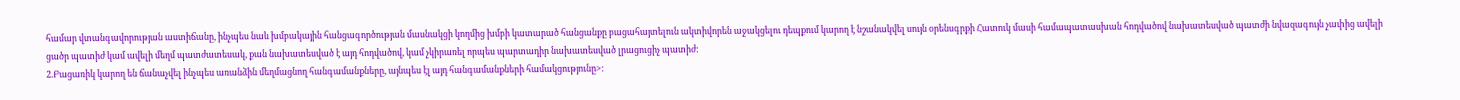համար վտանգավորության աստիճանը, ինչպես նաև խմբակային հանցագործության մասնակցի կողմից խմբի կատարած հանցանքը բացահայտելուն ակտիվորեն աջակցելու դեպքում կարող է նշանակվել սույն օրենսգրքի Հատուկ մասի համապատասխան հոդվածով նախատեսված պատժի նվազագույն չափից ավելի ցածր պատիժ կամ ավելի մեղմ պատժատեսակ, քան նախատեսված է այդ հոդվածով, կամ չկիրառել որպես պարտադիր նախատեսված լրացուցիչ պատիժ:
2.Բացառիկ կարող են ճանաչվել ինչպես առանձին մեղմացնող հանգամանքները, այնպես էլ այդ հանգամանքների համակցությունը>: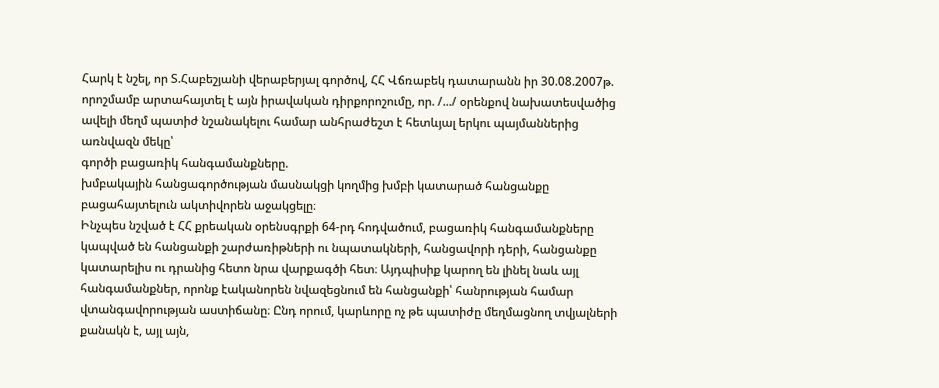Հարկ է նշել, որ Տ.Հաբեշյանի վերաբերյալ գործով, ՀՀ Վճռաբեկ դատարանն իր 30.08.2007թ. որոշմամբ արտահայտել է այն իրավական դիրքորոշումը, որ. /.../ օրենքով նախատեսվածից ավելի մեղմ պատիժ նշանակելու համար անհրաժեշտ է հետևյալ երկու պայմաններից առնվազն մեկը՝
գործի բացառիկ հանգամանքները.
խմբակային հանցագործության մասնակցի կողմից խմբի կատարած հանցանքը բացահայտելուն ակտիվորեն աջակցելը։
Ինչպես նշված է ՀՀ քրեական օրենսգրքի 64-րդ հոդվածում, բացառիկ հանգամանքները կապված են հանցանքի շարժառիթների ու նպատակների, հանցավորի դերի, հանցանքը կատարելիս ու դրանից հետո նրա վարքագծի հետ։ Այդպիսիք կարող են լինել նաև այլ հանգամանքներ, որոնք էականորեն նվազեցնում են հանցանքի՝ հանրության համար վտանգավորության աստիճանը։ Ընդ որում, կարևորը ոչ թե պատիժը մեղմացնող տվյալների քանակն է, այլ այն,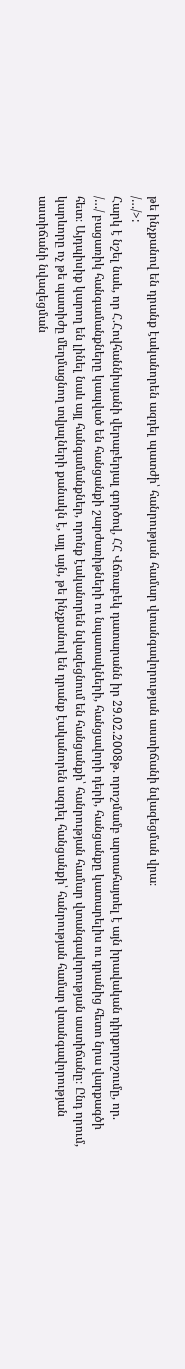թե ինչքանով են դրանք էականորեն ազդել պատժի՝ հանրության համար վտանգավորության աստիճանի նվազեցման վրա։
/…/>:
Հարկ է նշել նաև, որ Հ.Հովհաննիսյանի վերաբերյալ գործով, ՀՀ Վճռաբեկ դատարանն իր 29.02.2008թ. որոշմամբ արտահայտել է այն իրավական դիրքորոշումը, որ.
/…/ բացառիկ հանգամանքները կապված են հանցանքի շարժառիթների ու նպատակների, հանցավորի դերի, հանցանքը կատարելիս ու դրանից հետո նրա վարքագծի հետ։ Այդպիսիք կարող են լինել նաև այլ հանգամանքներ, որոնք էականորեն նվազեցնում են հանցանքի՝ հանրության համար վտանգավորության աստիճանը։ Ընդ որում, կարևորը ոչ թե պատիժը մեղմացնող տվյալների քանակն է, այլ այն, թե ինչքանով են դրանք էականորեն ազդել հանցանքի՝ հանրության համար վտանգավորության աստիճանի նվազեցման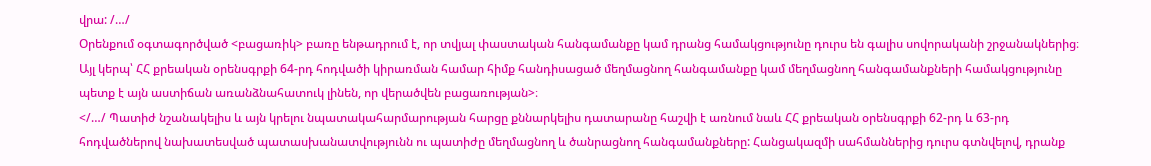վրա: /…/
Օրենքում օգտագործված <բացառիկ> բառը ենթադրում է, որ տվյալ փաստական հանգամանքը կամ դրանց համակցությունը դուրս են գալիս սովորականի շրջանակներից։ Այլ կերպ՝ ՀՀ քրեական օրենսգրքի 64-րդ հոդվածի կիրառման համար հիմք հանդիսացած մեղմացնող հանգամանքը կամ մեղմացնող հանգամանքների համակցությունը պետք է այն աստիճան առանձնահատուկ լինեն, որ վերածվեն բացառության>։
</…/ Պատիժ նշանակելիս և այն կրելու նպատակահարմարության հարցը քննարկելիս դատարանը հաշվի է առնում նաև ՀՀ քրեական օրենսգրքի 62-րդ և 63-րդ հոդվածներով նախատեսված պատասխանատվությունն ու պատիժը մեղմացնող և ծանրացնող հանգամանքները: Հանցակազմի սահմաններից դուրս գտնվելով, դրանք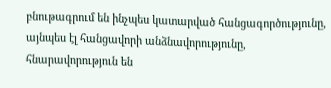բնութագրում են ինչպես կատարված հանցագործությունը, այնպես էլ հանցավորի անձնավորությունը, հնարավորություն են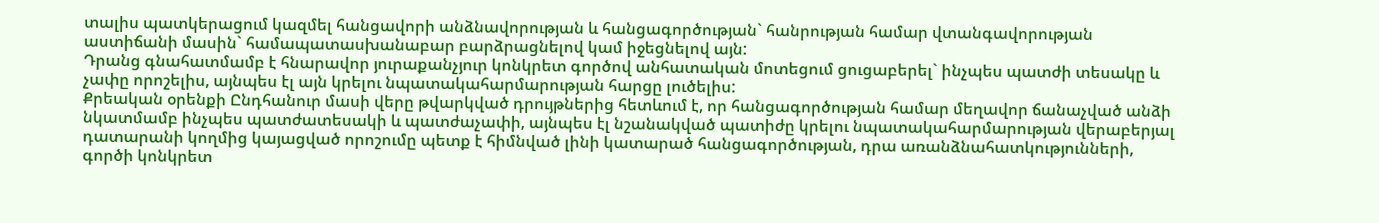տալիս պատկերացում կազմել հանցավորի անձնավորության և հանցագործության` հանրության համար վտանգավորության աստիճանի մասին` համապատասխանաբար բարձրացնելով կամ իջեցնելով այն:
Դրանց գնահատմամբ է հնարավոր յուրաքանչյուր կոնկրետ գործով անհատական մոտեցում ցուցաբերել` ինչպես պատժի տեսակը և չափը որոշելիս, այնպես էլ այն կրելու նպատակահարմարության հարցը լուծելիս:
Քրեական օրենքի Ընդհանուր մասի վերը թվարկված դրույթներից հետևում է, որ հանցագործության համար մեղավոր ճանաչված անձի նկատմամբ ինչպես պատժատեսակի և պատժաչափի, այնպես էլ նշանակված պատիժը կրելու նպատակահարմարության վերաբերյալ դատարանի կողմից կայացված որոշումը պետք է հիմնված լինի կատարած հանցագործության, դրա առանձնահատկությունների, գործի կոնկրետ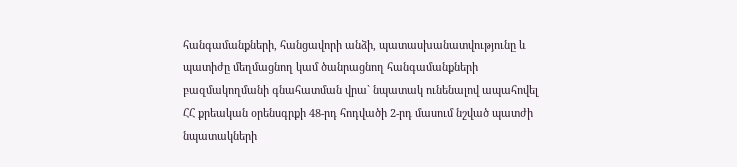հանգամանքների, հանցավորի անձի, պատասխանատվությունը և պատիժը մեղմացնող կամ ծանրացնող հանգամանքների բազմակողմանի գնահատման վրա` նպատակ ունենալով ապահովել ՀՀ քրեական օրենսգրքի 48-րդ հոդվածի 2-րդ մասում նշված պատժի նպատակների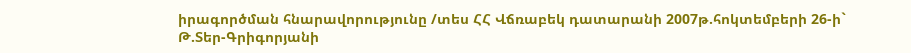իրագործման հնարավորությունը /տես ՀՀ Վճռաբեկ դատարանի 2007թ.հոկտեմբերի 26-ի` Թ.Տեր-Գրիգորյանի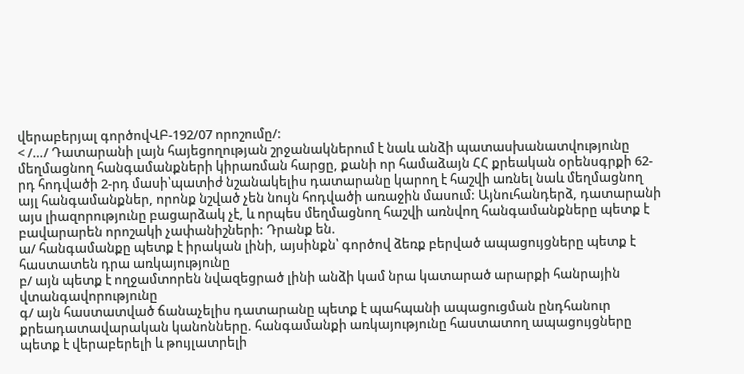վերաբերյալ գործովՎԲ-192/07 որոշումը/:
< /…/ Դատարանի լայն հայեցողության շրջանակներում է նաև անձի պատասխանատվությունը մեղմացնող հանգամանքների կիրառման հարցը, քանի որ համաձայն ՀՀ քրեական օրենսգրքի 62-րդ հոդվածի 2-րդ մասի՝պատիժ նշանակելիս դատարանը կարող է հաշվի առնել նաև մեղմացնող այլ հանգամանքներ, որոնք նշված չեն նույն հոդվածի առաջին մասում: Այնուհանդերձ, դատարանի այս լիազորությունը բացարձակ չէ, և որպես մեղմացնող հաշվի առնվող հանգամանքները պետք է բավարարեն որոշակի չափանիշների: Դրանք են.
ա/ հանգամանքը պետք է իրական լինի, այսինքն՝ գործով ձեռք բերված ապացույցները պետք է հաստատեն դրա առկայությունը
բ/ այն պետք է ողջամտորեն նվազեցրած լինի անձի կամ նրա կատարած արարքի հանրային վտանգավորությունը
գ/ այն հաստատված ճանաչելիս դատարանը պետք է պահպանի ապացուցման ընդհանուր քրեադատավարական կանոնները. հանգամանքի առկայությունը հաստատող ապացույցները պետք է վերաբերելի և թույլատրելի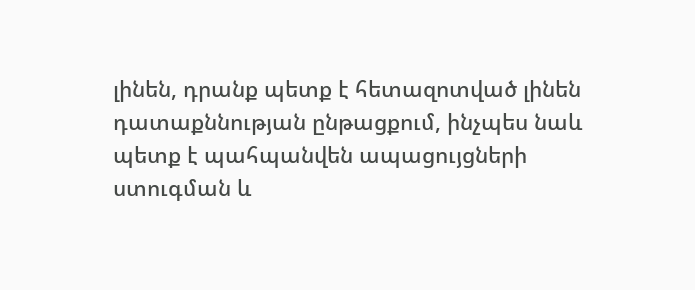լինեն, դրանք պետք է հետազոտված լինեն դատաքննության ընթացքում, ինչպես նաև պետք է պահպանվեն ապացույցների ստուգման և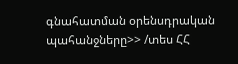գնահատման օրենսդրական պահանջները>> /տես ՀՀ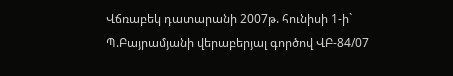Վճռաբեկ դատարանի 2007թ. հունիսի 1-ի` Պ.Բայրամյանի վերաբերյալ գործով ՎԲ-84/07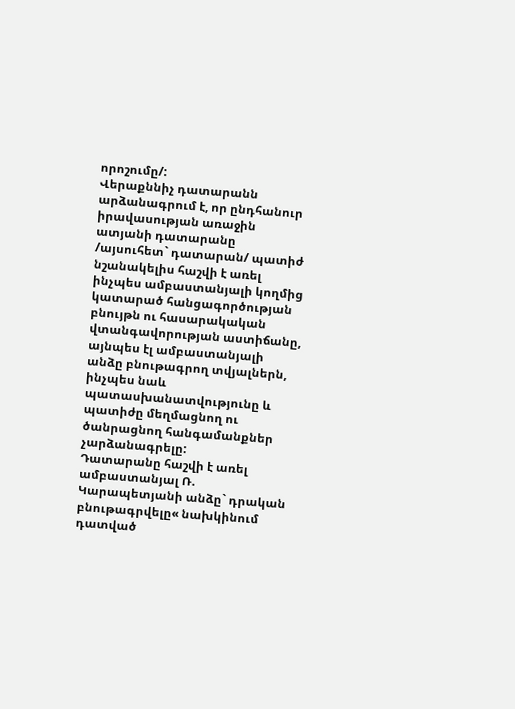որոշումը/:
Վերաքննիչ դատարանն արձանագրում է, որ ընդհանուր իրավասության առաջին ատյանի դատարանը /այսուհետ` դատարան/ պատիժ նշանակելիս հաշվի է առել ինչպես ամբաստանյալի կողմից կատարած հանցագործության բնույթն ու հասարակական վտանգավորության աստիճանը, այնպես էլ ամբաստանյալի անձը բնութագրող տվյալներն, ինչպես նաև պատասխանատվությունը և պատիժը մեղմացնող ու ծանրացնող հանգամանքներ չարձանագրելը:
Դատարանը հաշվի է առել ամբաստանյալ Ռ. Կարապետյանի անձը` դրական բնութագրվելը« նախկինում դատված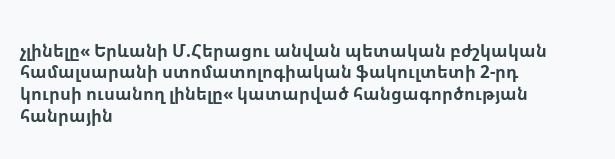չլինելը« Երևանի Մ.Հերացու անվան պետական բժշկական համալսարանի ստոմատոլոգիական ֆակուլտետի 2-րդ կուրսի ուսանող լինելը« կատարված հանցագործության հանրային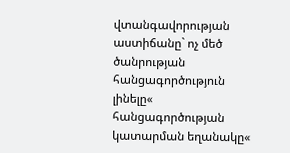վտանգավորության աստիճանը` ոչ մեծ ծանրության հանցագործություն լինելը« հանցագործության կատարման եղանակը«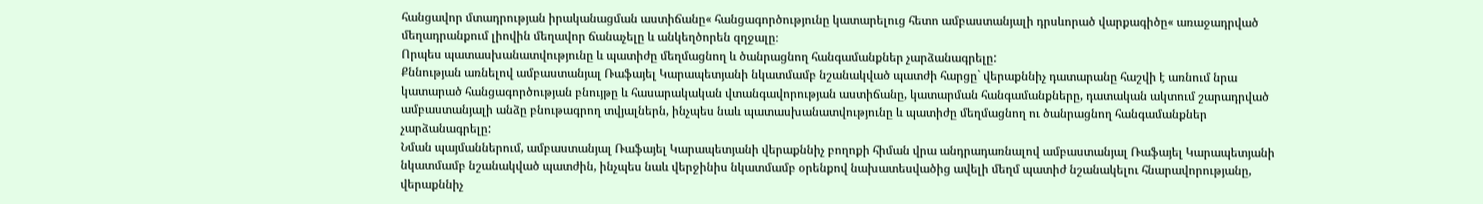հանցավոր մտադրության իրականացման աստիճանը« հանցագործությունը կատարելուց հետո ամբաստանյալի դրսևորած վարքագիծը« առաջադրված մեղադրանքում լիովին մեղավոր ճանաչելը և անկեղծորեն զղջալը։
Որպես պատասխանատվությունը և պատիժը մեղմացնող և ծանրացնող հանգամանքներ չարձանագրելը:
Քննության առնելով ամբաստանյալ Ռաֆայել Կարապետյանի նկատմամբ նշանակված պատժի հարցը` վերաքննիչ դատարանը հաշվի է առնում նրա կատարած հանցագործության բնույթը և հասարակական վտանգավորության աստիճանը, կատարման հանգամանքները, դատական ակտում շարադրված ամբաստանյալի անձը բնութագրող տվյալներն, ինչպես նաև պատասխանատվությունը և պատիժը մեղմացնող ու ծանրացնող հանգամանքներ չարձանագրելը:
Նման պայմաններում, ամբաստանյալ Ռաֆայել Կարապետյանի վերաքննիչ բողոքի հիման վրա անդրադառնալով ամբաստանյալ Ռաֆայել Կարապետյանի նկատմամբ նշանակված պատժին, ինչպես նաև վերջինիս նկատմամբ օրենքով նախատեսվածից ավելի մեղմ պատիժ նշանակելու հնարավորությանը, վերաքննիչ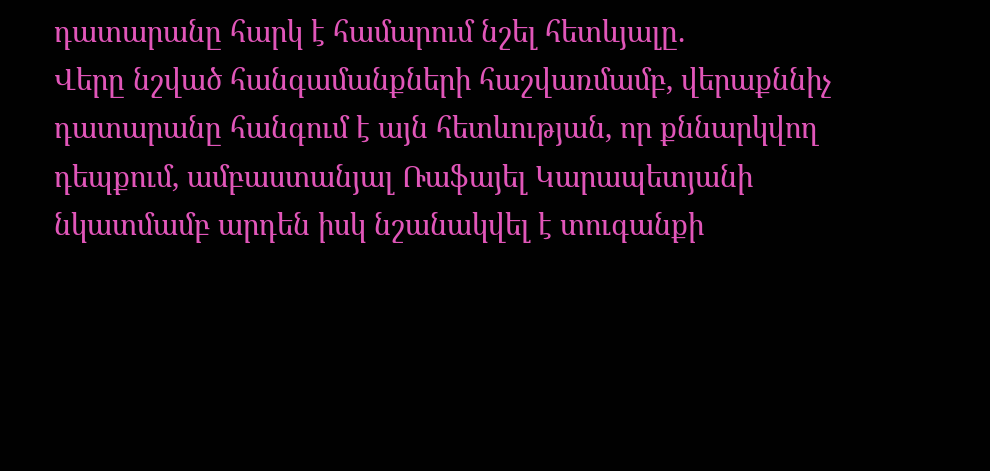դատարանը հարկ է համարում նշել հետևյալը.
Վերը նշված հանգամանքների հաշվառմամբ, վերաքննիչ դատարանը հանգում է այն հետևության, որ քննարկվող դեպքում, ամբաստանյալ Ռաֆայել Կարապետյանի նկատմամբ արդեն իսկ նշանակվել է տուգանքի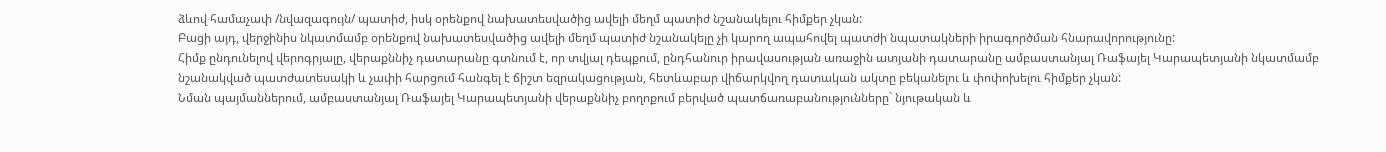ձևով համաչափ /նվազագույն/ պատիժ, իսկ օրենքով նախատեսվածից ավելի մեղմ պատիժ նշանակելու հիմքեր չկան:
Բացի այդ, վերջինիս նկատմամբ օրենքով նախատեսվածից ավելի մեղմ պատիժ նշանակելը չի կարող ապահովել պատժի նպատակների իրագործման հնարավորությունը:
Հիմք ընդունելով վերոգրյալը, վերաքննիչ դատարանը գտնում է, որ տվյալ դեպքում, ընդհանուր իրավասության առաջին ատյանի դատարանը ամբաստանյալ Ռաֆայել Կարապետյանի նկատմամբ նշանակված պատժատեսակի և չափի հարցում հանգել է ճիշտ եզրակացության, հետևաբար վիճարկվող դատական ակտը բեկանելու և փոփոխելու հիմքեր չկան:
Նման պայմաններում, ամբաստանյալ Ռաֆայել Կարապետյանի վերաքննիչ բողոքում բերված պատճառաբանությունները` նյութական և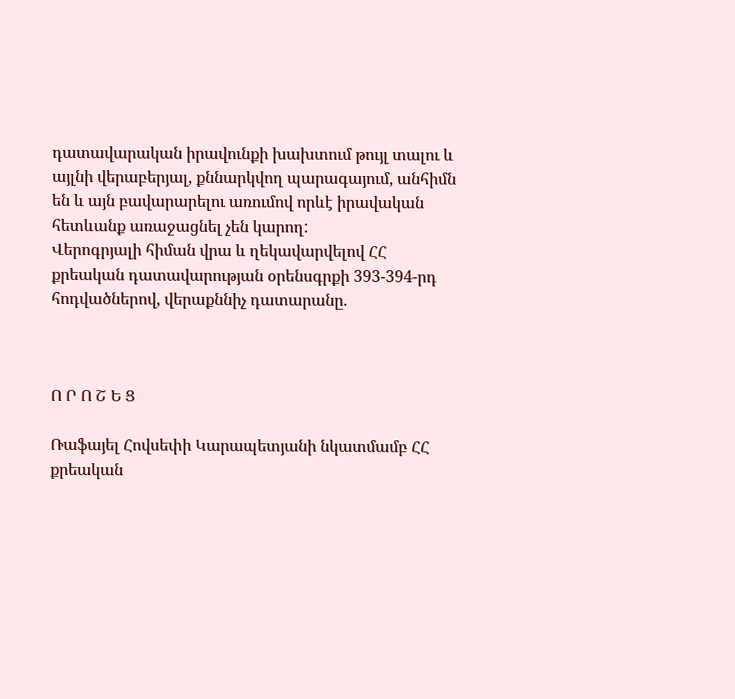դատավարական իրավունքի խախտում թույլ տալու և այլնի վերաբերյալ, քննարկվող պարագայում, անհիմն են և այն բավարարելու առումով որևէ իրավական հետևանք առաջացնել չեն կարող:
Վերոգրյալի հիման վրա և ղեկավարվելով ՀՀ քրեական դատավարության օրենսգրքի 393-394-րդ հոդվածներով, վերաքննիչ դատարանը.



Ո Ր Ո Շ Ե Ց

Ռաֆայել Հովսեփի Կարապետյանի նկատմամբ ՀՀ քրեական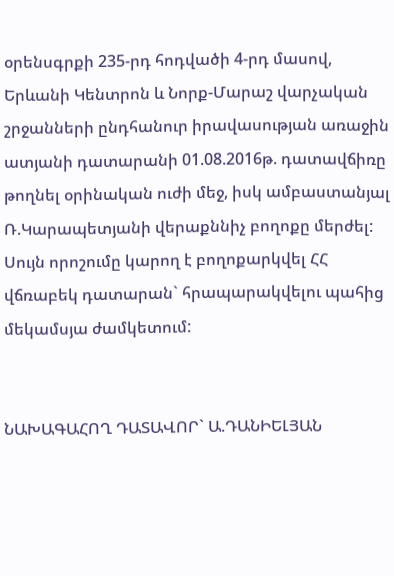օրենսգրքի 235-րդ հոդվածի 4-րդ մասով, Երևանի Կենտրոն և Նորք-Մարաշ վարչական շրջանների ընդհանուր իրավասության առաջին ատյանի դատարանի 01.08.2016թ. դատավճիռը թողնել օրինական ուժի մեջ, իսկ ամբաստանյալ Ռ.Կարապետյանի վերաքննիչ բողոքը մերժել:
Սույն որոշումը կարող է բողոքարկվել ՀՀ վճռաբեկ դատարան` հրապարակվելու պահից մեկամսյա ժամկետում:


ՆԱԽԱԳԱՀՈՂ ԴԱՏԱՎՈՐ` Ա.ԴԱՆԻԵԼՅԱՆ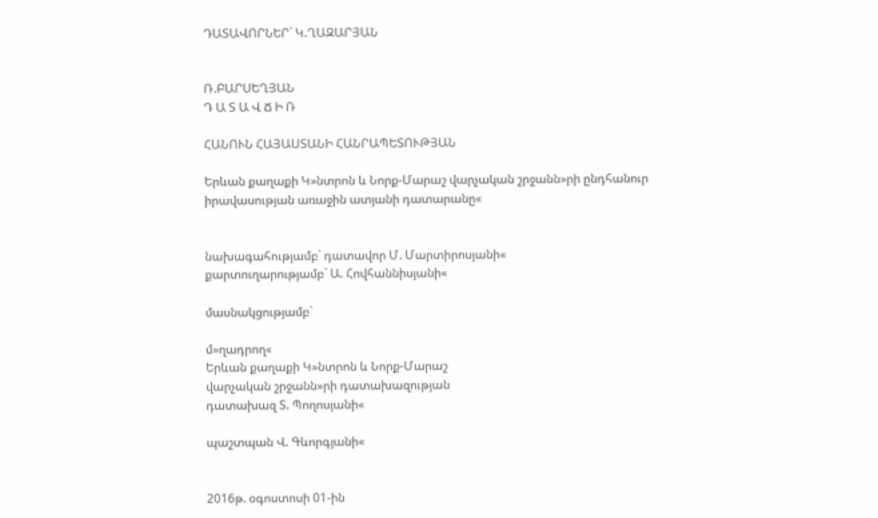ԴԱՏԱՎՈՐՆԵՐ` Կ.ՂԱԶԱՐՅԱՆ


Ռ.ԲԱՐՍԵՂՅԱՆ
Դ Ա Տ Ա Վ Ճ Ի Ռ

ՀԱՆՈՒՆ ՀԱՅԱՍՏԱՆԻ ՀԱՆՐԱՊԵՏՈՒԹՅԱՆ

Երևան քաղաքի Կ»նտրոն և Նորք-Մարաշ վարչական շրջանն»րի ընդհանուր իրավասության առաջին ատյանի դատարանը«


նախագահությամբ` դատավոր Մ. Մարտիրոսյանի«
քարտուղարությամբ` Ա. Հովհաննիսյանի«

մասնակցությամբ`

մ»ղադրող«
Երևան քաղաքի Կ»նտրոն և Նորք-Մարաշ
վարչական շրջանն»րի դատախազության
դատախազ Տ. Պողոսյանի«

պաշտպան Վ. Գևորգյանի«


2016թ. օգոստոսի 01-ին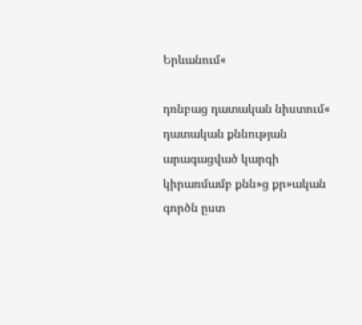Երևանում«

դռնբաց դատական նիստում« դատական քննության արագացված կարգի կիրառմամբ քնն»ց քր»ական գործն ըստ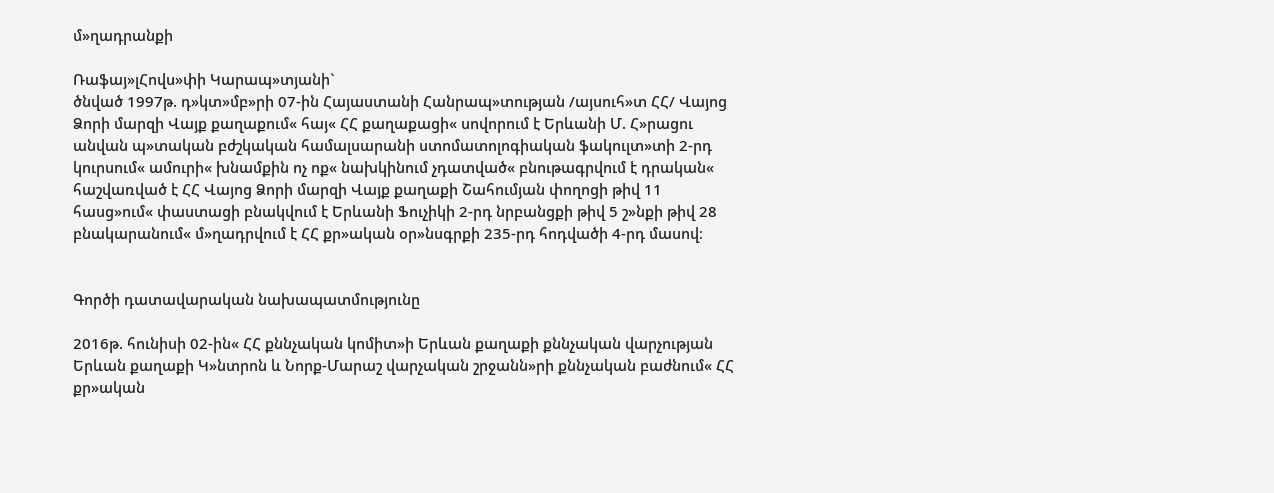մ»ղադրանքի

Ռաֆայ»լՀովս»փի Կարապ»տյանի`
ծնված 1997թ. դ»կտ»մբ»րի 07-ին Հայաստանի Հանրապ»տության /այսուհ»տ ՀՀ/ Վայոց Ձորի մարզի Վայք քաղաքում« հայ« ՀՀ քաղաքացի« սովորում է Երևանի Մ. Հ»րացու անվան պ»տական բժշկական համալսարանի ստոմատոլոգիական ֆակուլտ»տի 2-րդ կուրսում« ամուրի« խնամքին ոչ ոք« նախկինում չդատված« բնութագրվում է դրական« հաշվառված է ՀՀ Վայոց Ձորի մարզի Վայք քաղաքի Շահումյան փողոցի թիվ 11 հասց»ում« փաստացի բնակվում է Երևանի Ֆուչիկի 2-րդ նրբանցքի թիվ 5 շ»նքի թիվ 28 բնակարանում« մ»ղադրվում է ՀՀ քր»ական օր»նսգրքի 235-րդ հոդվածի 4-րդ մասով։


Գործի դատավարական նախապատմությունը

2016թ. հունիսի 02-ին« ՀՀ քննչական կոմիտ»ի Երևան քաղաքի քննչական վարչության Երևան քաղաքի Կ»նտրոն և Նորք-Մարաշ վարչական շրջանն»րի քննչական բաժնում« ՀՀ քր»ական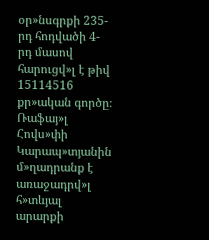օր»նսգրքի 235-րդ հոդվածի 4-րդ մասով հարուցվ»լ է թիվ 15114516 քր»ական գործը։
Ռաֆայ»լ Հովս»փի Կարապ»տյանին մ»ղադրանք է առաջադրվ»լ հ»տևյալ արարքի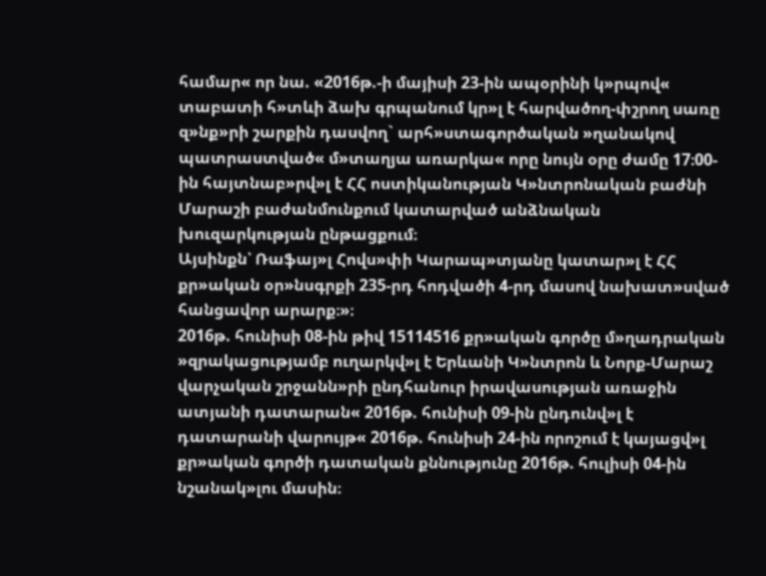համար« որ նա. «2016թ.-ի մայիսի 23-ին ապօրինի կ»րպով« տաբատի հ»տևի ձախ գրպանում կր»լ է հարվածող-փշրող սառը զ»նք»րի շարքին դասվող` արհ»ստագործական »ղանակով պատրաստված« մ»տաղյա առարկա« որը նույն օրը ժամը 17։00-ին հայտնաբ»րվ»լ է ՀՀ ոստիկանության Կ»նտրոնական բաժնի Մարաշի բաժանմունքում կատարված անձնական խուզարկության ընթացքում։
Այսինքն՝ Ռաֆայ»լ Հովս»փի Կարապ»տյանը կատար»լ է ՀՀ քր»ական օր»նսգրքի 235-րդ հոդվածի 4-րդ մասով նախատ»սված հանցավոր արարք։»։
2016թ. հունիսի 08-ին թիվ 15114516 քր»ական գործը մ»ղադրական »զրակացությամբ ուղարկվ»լ է Երևանի Կ»նտրոն և Նորք-Մարաշ վարչական շրջանն»րի ընդհանուր իրավասության առաջին ատյանի դատարան« 2016թ. հունիսի 09-ին ընդունվ»լ է դատարանի վարույթ« 2016թ. հունիսի 24-ին որոշում է կայացվ»լ քր»ական գործի դատական քննությունը 2016թ. հուլիսի 04-ին նշանակ»լու մասին։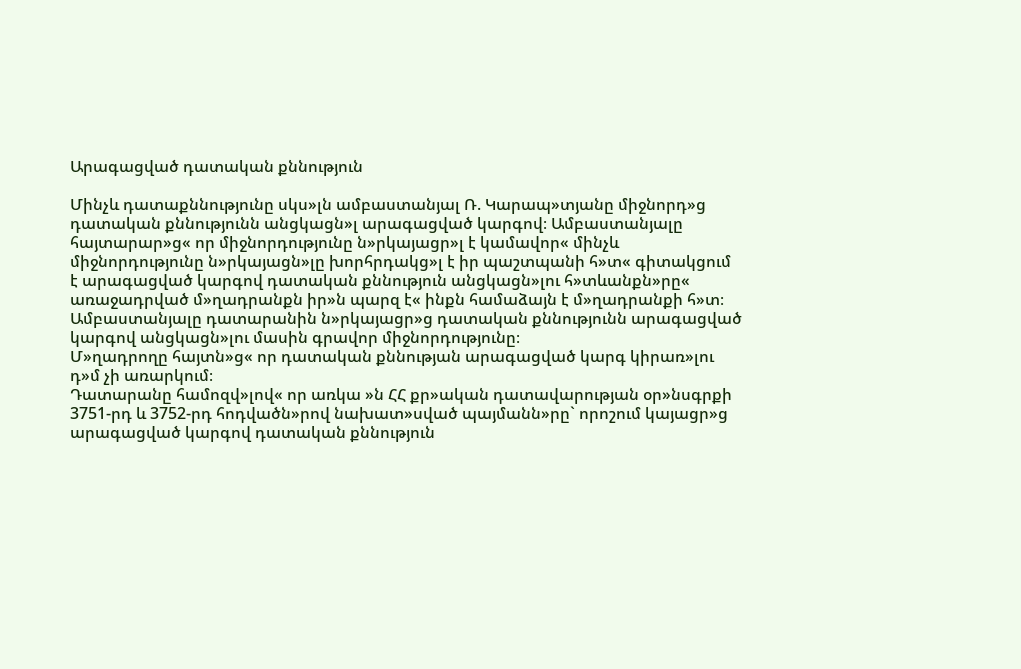Արագացված դատական քննություն

Մինչև դատաքննությունը սկս»լն ամբաստանյալ Ռ. Կարապ»տյանը միջնորդ»ց դատական քննությունն անցկացն»լ արագացված կարգով։ Ամբաստանյալը հայտարար»ց« որ միջնորդությունը ն»րկայացր»լ է կամավոր« մինչև միջնորդությունը ն»րկայացն»լը խորհրդակց»լ է իր պաշտպանի հ»տ« գիտակցում է արագացված կարգով դատական քննություն անցկացն»լու հ»տևանքն»րը« առաջադրված մ»ղադրանքն իր»ն պարզ է« ինքն համաձայն է մ»ղադրանքի հ»տ։
Ամբաստանյալը դատարանին ն»րկայացր»ց դատական քննությունն արագացված կարգով անցկացն»լու մասին գրավոր միջնորդությունը։
Մ»ղադրողը հայտն»ց« որ դատական քննության արագացված կարգ կիրառ»լու դ»մ չի առարկում։
Դատարանը համոզվ»լով« որ առկա »ն ՀՀ քր»ական դատավարության օր»նսգրքի 3751-րդ և 3752-րդ հոդվածն»րով նախատ»սված պայմանն»րը` որոշում կայացր»ց արագացված կարգով դատական քննություն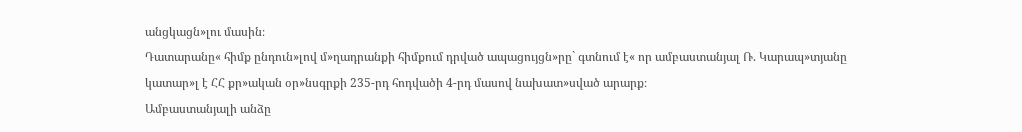անցկացն»լու մասին։
Դատարանը« հիմք ընդուն»լով մ»ղադրանքի հիմքում դրված ապացույցն»րը` գտնում է« որ ամբաստանյալ Ռ. Կարապ»տյանը կատար»լ է ՀՀ քր»ական օր»նսգրքի 235-րդ հոդվածի 4-րդ մասով նախատ»սված արարք։
Ամբաստանյալի անձը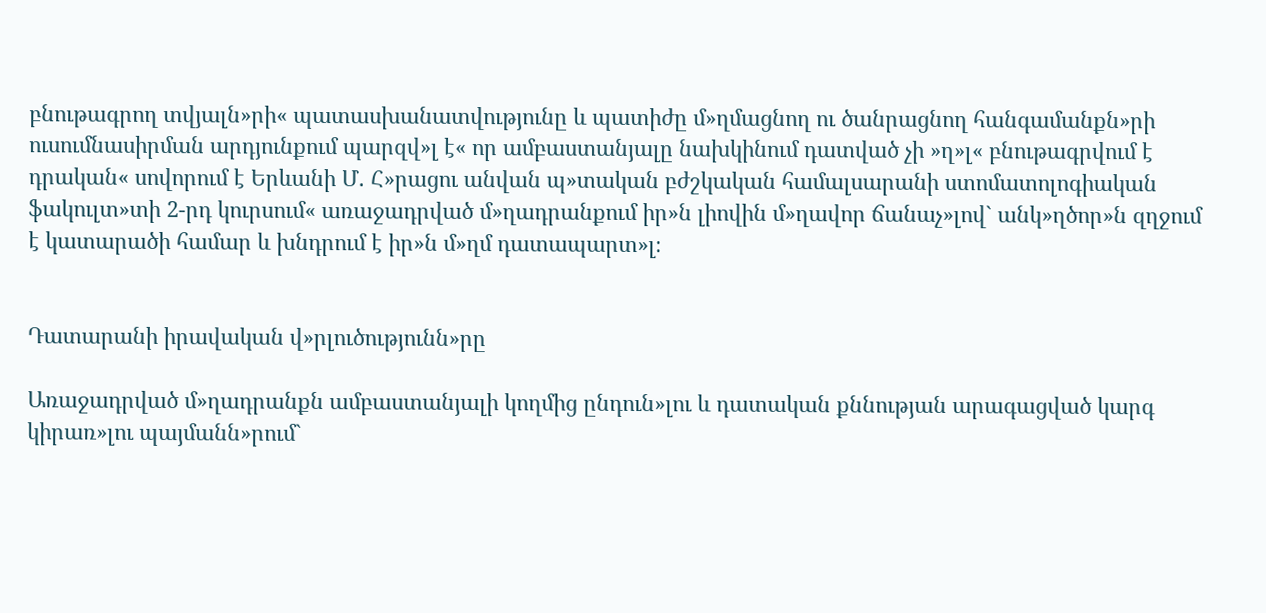բնութագրող տվյալն»րի« պատասխանատվությունը և պատիժը մ»ղմացնող ու ծանրացնող հանգամանքն»րի ուսումնասիրման արդյունքում պարզվ»լ է« որ ամբաստանյալը նախկինում դատված չի »ղ»լ« բնութագրվում է դրական« սովորում է Երևանի Մ. Հ»րացու անվան պ»տական բժշկական համալսարանի ստոմատոլոգիական ֆակուլտ»տի 2-րդ կուրսում« առաջադրված մ»ղադրանքում իր»ն լիովին մ»ղավոր ճանաչ»լով` անկ»ղծոր»ն զղջում է կատարածի համար և խնդրում է իր»ն մ»ղմ դատապարտ»լ։


Դատարանի իրավական վ»րլուծությունն»րը

Առաջադրված մ»ղադրանքն ամբաստանյալի կողմից ընդուն»լու և դատական քննության արագացված կարգ կիրառ»լու պայմանն»րում`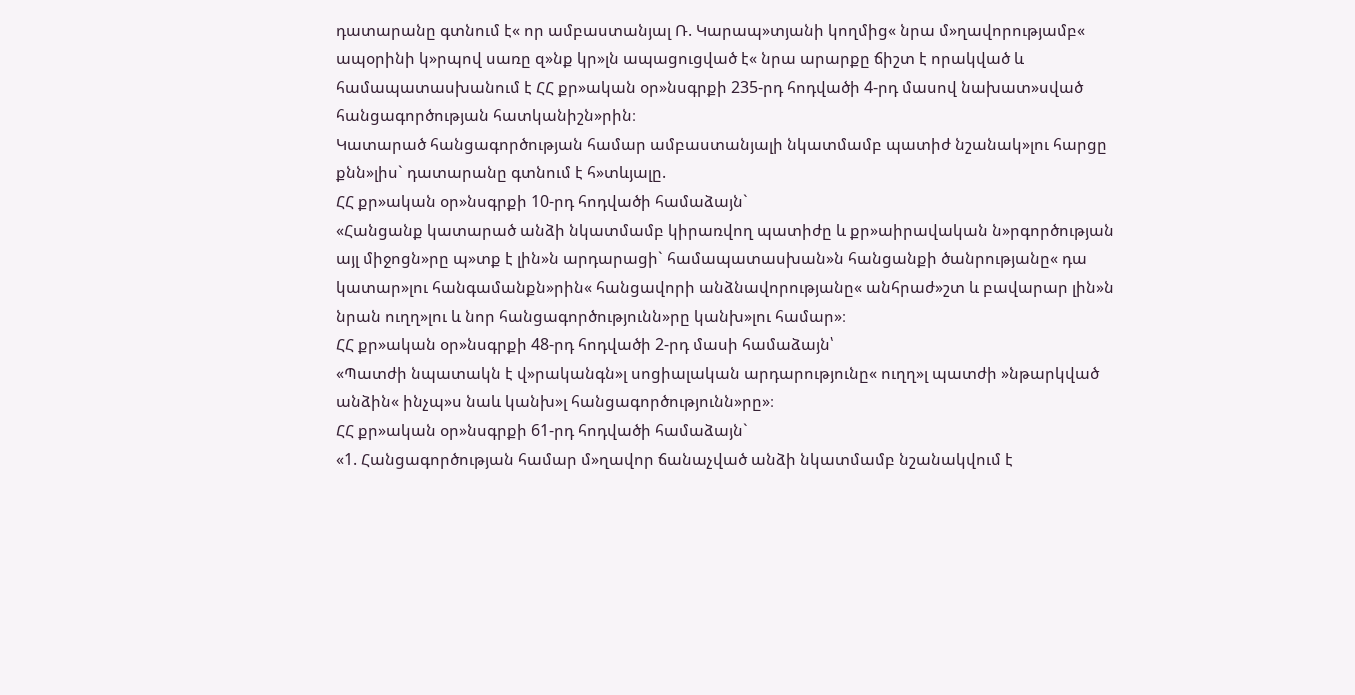դատարանը գտնում է« որ ամբաստանյալ Ռ. Կարապ»տյանի կողմից« նրա մ»ղավորությամբ« ապօրինի կ»րպով սառը զ»նք կր»լն ապացուցված է« նրա արարքը ճիշտ է որակված և համապատասխանում է ՀՀ քր»ական օր»նսգրքի 235-րդ հոդվածի 4-րդ մասով նախատ»սված հանցագործության հատկանիշն»րին։
Կատարած հանցագործության համար ամբաստանյալի նկատմամբ պատիժ նշանակ»լու հարցը քնն»լիս` դատարանը գտնում է հ»տևյալը.
ՀՀ քր»ական օր»նսգրքի 10-րդ հոդվածի համաձայն`
«Հանցանք կատարած անձի նկատմամբ կիրառվող պատիժը և քր»աիրավական ն»րգործության այլ միջոցն»րը պ»տք է լին»ն արդարացի` համապատասխան»ն հանցանքի ծանրությանը« դա կատար»լու հանգամանքն»րին« հանցավորի անձնավորությանը« անհրաժ»շտ և բավարար լին»ն նրան ուղղ»լու և նոր հանցագործությունն»րը կանխ»լու համար»։
ՀՀ քր»ական օր»նսգրքի 48-րդ հոդվածի 2-րդ մասի համաձայն՝
«Պատժի նպատակն է վ»րականգն»լ սոցիալական արդարությունը« ուղղ»լ պատժի »նթարկված անձին« ինչպ»ս նաև կանխ»լ հանցագործությունն»րը»։
ՀՀ քր»ական օր»նսգրքի 61-րդ հոդվածի համաձայն`
«1. Հանցագործության համար մ»ղավոր ճանաչված անձի նկատմամբ նշանակվում է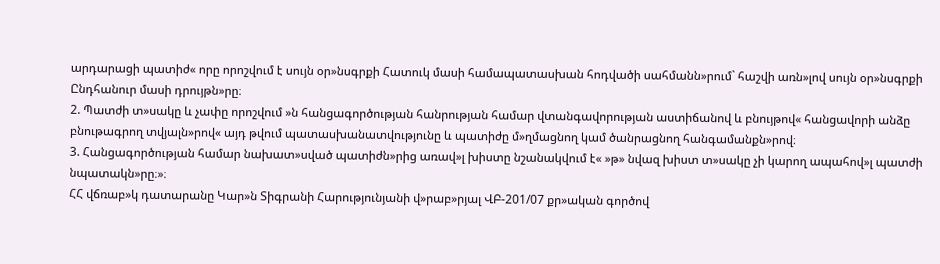արդարացի պատիժ« որը որոշվում է սույն օր»նսգրքի Հատուկ մասի համապատասխան հոդվածի սահմանն»րում` հաշվի առն»լով սույն օր»նսգրքի Ընդհանուր մասի դրույթն»րը։
2. Պատժի տ»սակը և չափը որոշվում »ն հանցագործության հանրության համար վտանգավորության աստիճանով և բնույթով« հանցավորի անձը բնութագրող տվյալն»րով« այդ թվում պատասխանատվությունը և պատիժը մ»ղմացնող կամ ծանրացնող հանգամանքն»րով։
3. Հանցագործության համար նախատ»սված պատիժն»րից առավ»լ խիստը նշանակվում է« »թ» նվազ խիստ տ»սակը չի կարող ապահով»լ պատժի նպատակն»րը։»։
ՀՀ վճռաբ»կ դատարանը Կար»ն Տիգրանի Հարությունյանի վ»րաբ»րյալ ՎԲ-201/07 քր»ական գործով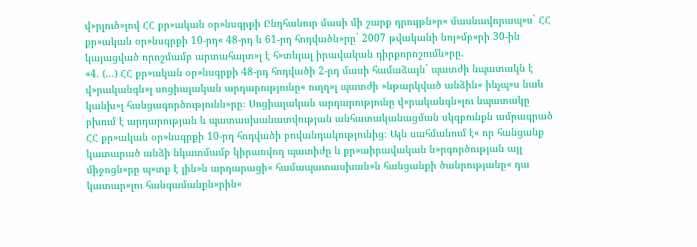վ»րլուծ»լով ՀՀ քր»ական օր»նսգրքի Ընդհանուր մասի մի շարք դրույթն»ր« մասնավորապ»ս` ՀՀ քր»ական օր»նսգրքի 10-րդ« 48-րդ և 61-րդ հոդվածն»րը` 2007 թվականի նոյ»մբ»րի 30-ին կայացված որոշմամբ արտահայտ»լ է հ»տևյալ իրավական դիրքորոշումն»րը.
«4. (…) ՀՀ քր»ական օր»նսգրքի 48-րդ հոդվածի 2-րդ մասի համաձայն` պատժի նպատակն է վ»րականգն»լ սոցիալական արդարությունը« ուղղ»լ պատժի »նթարկված անձին« ինչպ»ս նաև կանխ»լ հանցագործությունն»րը։ Սոցիալական արդարությունը վ»րականգն»լու նպատակը բխում է արդարության և պատասխանատվության անհատականացման սկզբունքն ամրագրած ՀՀ քր»ական օր»նսգրքի 10-րդ հոդվածի բովանդակությունից։ Այն սահմանում է« որ հանցանք կատարած անձի նկատմամբ կիրառվող պատիժը և քր»աիրավական ն»րգործության այլ միջոցն»րը պ»տք է լին»ն արդարացի« համապատասխան»ն հանցանքի ծանրությանը« դա կատար»լու հանգամանքն»րին«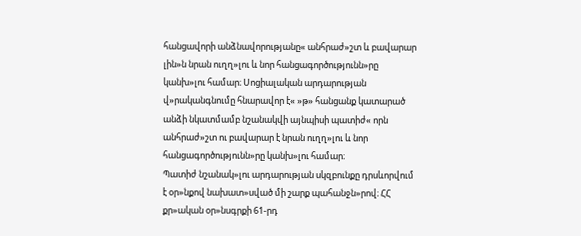հանցավորի անձնավորությանը« անհրաժ»շտ և բավարար լին»ն նրան ուղղ»լու և նոր հանցագործությունն»րը կանխ»լու համար։ Սոցիալական արդարության վ»րականգնումը հնարավոր է« »թ» հանցանք կատարած անձի նկատմամբ նշանակվի այնպիսի պատիժ« որն անհրաժ»շտ ու բավարար է նրան ուղղ»լու և նոր հանցագործությունն»րը կանխ»լու համար։
Պատիժ նշանակ»լու արդարության սկզբունքը դրսևորվում է օր»նքով նախատ»սված մի շարք պահանջն»րով։ ՀՀ քր»ական օր»նսգրքի 61-րդ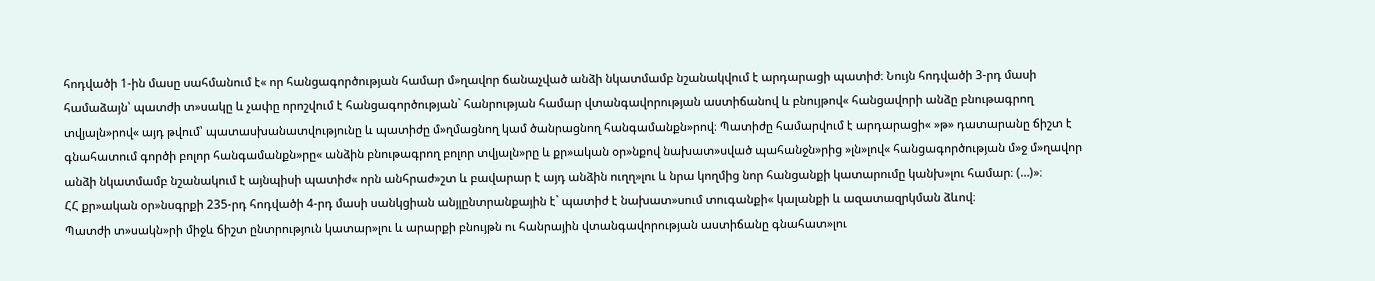հոդվածի 1-ին մասը սահմանում է« որ հանցագործության համար մ»ղավոր ճանաչված անձի նկատմամբ նշանակվում է արդարացի պատիժ։ Նույն հոդվածի 3-րդ մասի համաձայն՝ պատժի տ»սակը և չափը որոշվում է հանցագործության` հանրության համար վտանգավորության աստիճանով և բնույթով« հանցավորի անձը բնութագրող տվյալն»րով« այդ թվում՝ պատասխանատվությունը և պատիժը մ»ղմացնող կամ ծանրացնող հանգամանքն»րով։ Պատիժը համարվում է արդարացի« »թ» դատարանը ճիշտ է գնահատում գործի բոլոր հանգամանքն»րը« անձին բնութագրող բոլոր տվյալն»րը և քր»ական օր»նքով նախատ»սված պահանջն»րից »լն»լով« հանցագործության մ»ջ մ»ղավոր անձի նկատմամբ նշանակում է այնպիսի պատիժ« որն անհրաժ»շտ և բավարար է այդ անձին ուղղ»լու և նրա կողմից նոր հանցանքի կատարումը կանխ»լու համար։ (…)»։
ՀՀ քր»ական օր»նսգրքի 235-րդ հոդվածի 4-րդ մասի սանկցիան անյլընտրանքային է` պատիժ է նախատ»սում տուգանքի« կալանքի և ազատազրկման ձևով։
Պատժի տ»սակն»րի միջև ճիշտ ընտրություն կատար»լու և արարքի բնույթն ու հանրային վտանգավորության աստիճանը գնահատ»լու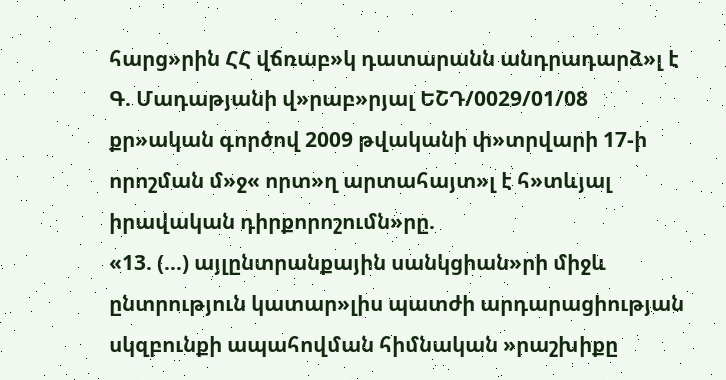հարց»րին ՀՀ վճռաբ»կ դատարանն անդրադարձ»լ է Գ. Մադաթյանի վ»րաբ»րյալ ԵՇԴ/0029/01/08 քր»ական գործով 2009 թվականի փ»տրվարի 17-ի որոշման մ»ջ« որտ»ղ արտահայտ»լ է հ»տևյալ իրավական դիրքորոշումն»րը.
«13. (…) այլընտրանքային սանկցիան»րի միջև ընտրություն կատար»լիս պատժի արդարացիության սկզբունքի ապահովման հիմնական »րաշխիքը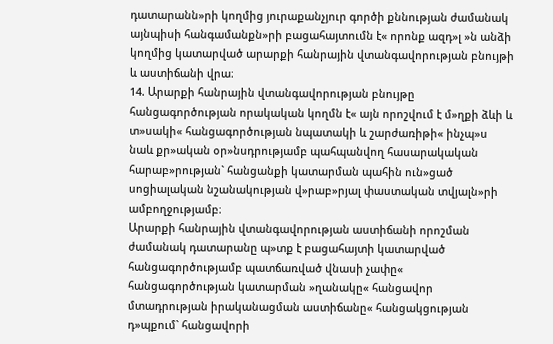դատարանն»րի կողմից յուրաքանչյուր գործի քննության ժամանակ այնպիսի հանգամանքն»րի բացահայտումն է« որոնք ազդ»լ »ն անձի կողմից կատարված արարքի հանրային վտանգավորության բնույթի և աստիճանի վրա։
14. Արարքի հանրային վտանգավորության բնույթը հանցագործության որակական կողմն է« այն որոշվում է մ»ղքի ձևի և տ»սակի« հանցագործության նպատակի և շարժառիթի« ինչպ»ս նաև քր»ական օր»նսդրությամբ պահպանվող հասարակական հարաբ»րության` հանցանքի կատարման պահին ուն»ցած սոցիալական նշանակության վ»րաբ»րյալ փաստական տվյալն»րի ամբողջությամբ։
Արարքի հանրային վտանգավորության աստիճանի որոշման ժամանակ դատարանը պ»տք է բացահայտի կատարված հանցագործությամբ պատճառված վնասի չափը« հանցագործության կատարման »ղանակը« հանցավոր մտադրության իրականացման աստիճանը« հանցակցության դ»պքում` հանցավորի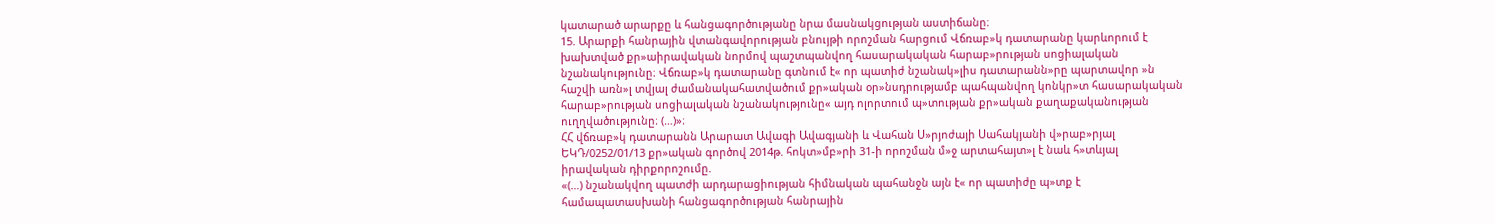կատարած արարքը և հանցագործությանը նրա մասնակցության աստիճանը։
15. Արարքի հանրային վտանգավորության բնույթի որոշման հարցում Վճռաբ»կ դատարանը կարևորում է խախտված քր»աիրավական նորմով պաշտպանվող հասարակական հարաբ»րության սոցիալական նշանակությունը։ Վճռաբ»կ դատարանը գտնում է« որ պատիժ նշանակ»լիս դատարանն»րը պարտավոր »ն հաշվի առն»լ տվյալ ժամանակահատվածում քր»ական օր»նսդրությամբ պահպանվող կոնկր»տ հասարակական հարաբ»րության սոցիալական նշանակությունը« այդ ոլորտում պ»տության քր»ական քաղաքականության ուղղվածությունը։ (…)»։
ՀՀ վճռաբ»կ դատարանն Արարատ Ավագի Ավագյանի և Վահան Ս»րյոժայի Սահակյանի վ»րաբ»րյալ ԵԿԴ/0252/01/13 քր»ական գործով 2014թ. հոկտ»մբ»րի 31-ի որոշման մ»ջ արտահայտ»լ է նաև հ»տևյալ իրավական դիրքորոշումը.
«(…) նշանակվող պատժի արդարացիության հիմնական պահանջն այն է« որ պատիժը պ»տք է համապատասխանի հանցագործության հանրային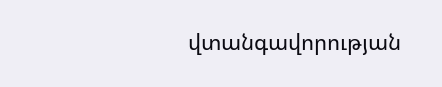վտանգավորության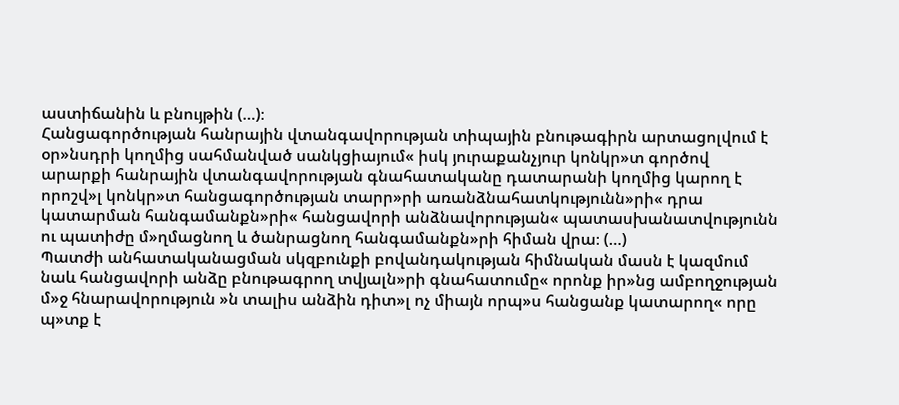աստիճանին և բնույթին (…)։
Հանցագործության հանրային վտանգավորության տիպային բնութագիրն արտացոլվում է օր»նսդրի կողմից սահմանված սանկցիայում« իսկ յուրաքանչյուր կոնկր»տ գործով արարքի հանրային վտանգավորության գնահատականը դատարանի կողմից կարող է որոշվ»լ կոնկր»տ հանցագործության տարր»րի առանձնահատկությունն»րի« դրա կատարման հանգամանքն»րի« հանցավորի անձնավորության« պատասխանատվությունն ու պատիժը մ»ղմացնող և ծանրացնող հանգամանքն»րի հիման վրա։ (…)
Պատժի անհատականացման սկզբունքի բովանդակության հիմնական մասն է կազմում նաև հանցավորի անձը բնութագրող տվյալն»րի գնահատումը« որոնք իր»նց ամբողջության մ»ջ հնարավորություն »ն տալիս անձին դիտ»լ ոչ միայն որպ»ս հանցանք կատարող« որը պ»տք է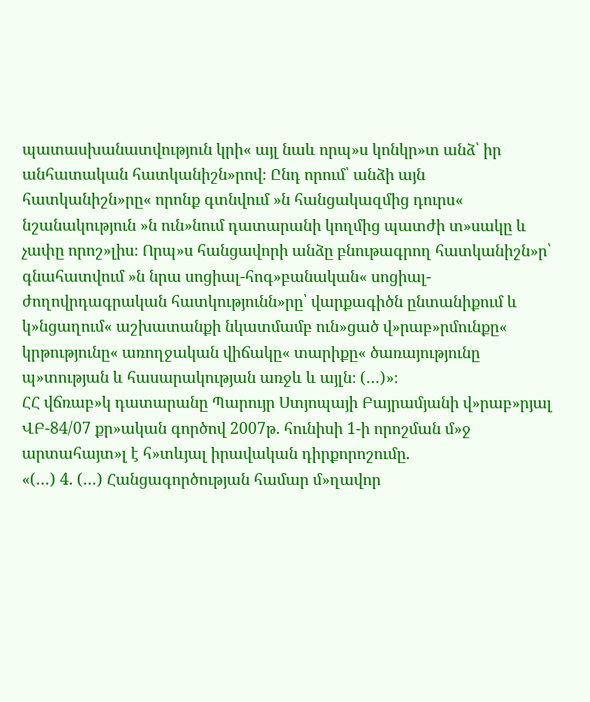պատասխանատվություն կրի« այլ նաև որպ»ս կոնկր»տ անձ՝ իր անհատական հատկանիշն»րով։ Ընդ որում՝ անձի այն հատկանիշն»րը« որոնք գտնվում »ն հանցակազմից դուրս« նշանակություն »ն ուն»նում դատարանի կողմից պատժի տ»սակը և չափը որոշ»լիս։ Որպ»ս հանցավորի անձը բնութագրող հատկանիշն»ր՝ գնահատվում »ն նրա սոցիալ-հոգ»բանական« սոցիալ-ժողովրդագրական հատկությունն»րը՝ վարքագիծն ընտանիքում և կ»նցաղում« աշխատանքի նկատմամբ ուն»ցած վ»րաբ»րմունքը« կրթությունը« առողջական վիճակը« տարիքը« ծառայությունը պ»տության և հասարակության առջև և այլն։ (…)»։
ՀՀ վճռաբ»կ դատարանը Պարույր Ստյոպայի Բայրամյանի վ»րաբ»րյալ ՎԲ-84/07 քր»ական գործով 2007թ. հունիսի 1-ի որոշման մ»ջ արտահայտ»լ է հ»տևյալ իրավական դիրքորոշումը.
«(…) 4. (…) Հանցագործության համար մ»ղավոր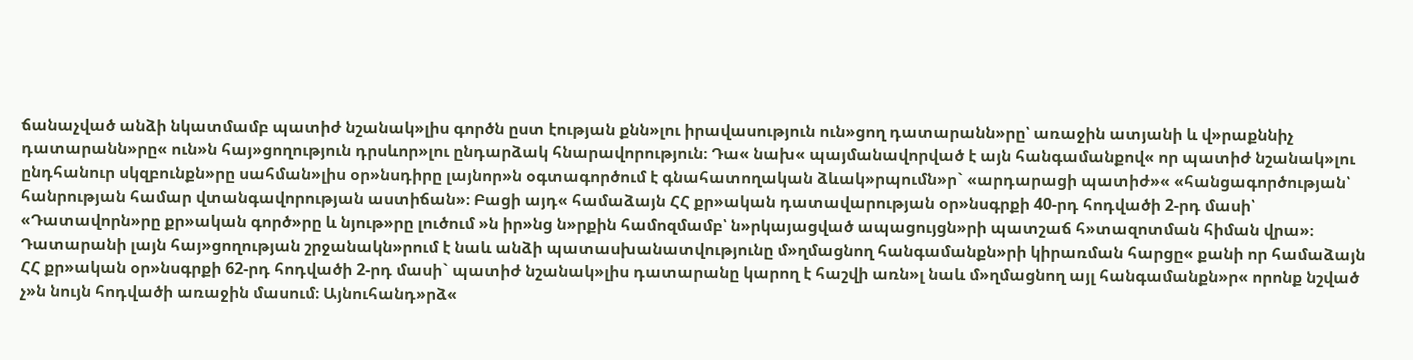ճանաչված անձի նկատմամբ պատիժ նշանակ»լիս գործն ըստ էության քնն»լու իրավասություն ուն»ցող դատարանն»րը՝ առաջին ատյանի և վ»րաքննիչ դատարանն»րը« ուն»ն հայ»ցողություն դրսևոր»լու ընդարձակ հնարավորություն։ Դա« նախ« պայմանավորված է այն հանգամանքով« որ պատիժ նշանակ»լու ընդհանուր սկզբունքն»րը սահման»լիս օր»նսդիրը լայնոր»ն օգտագործում է գնահատողական ձևակ»րպումն»ր` «արդարացի պատիժ»« «հանցագործության՝ հանրության համար վտանգավորության աստիճան»։ Բացի այդ« համաձայն ՀՀ քր»ական դատավարության օր»նսգրքի 40-րդ հոդվածի 2-րդ մասի՝ «Դատավորն»րը քր»ական գործ»րը և նյութ»րը լուծում »ն իր»նց ն»րքին համոզմամբ՝ ն»րկայացված ապացույցն»րի պատշաճ հ»տազոտման հիման վրա»։
Դատարանի լայն հայ»ցողության շրջանակն»րում է նաև անձի պատասխանատվությունը մ»ղմացնող հանգամանքն»րի կիրառման հարցը« քանի որ համաձայն ՀՀ քր»ական օր»նսգրքի 62-րդ հոդվածի 2-րդ մասի` պատիժ նշանակ»լիս դատարանը կարող է հաշվի առն»լ նաև մ»ղմացնող այլ հանգամանքն»ր« որոնք նշված չ»ն նույն հոդվածի առաջին մասում։ Այնուհանդ»րձ«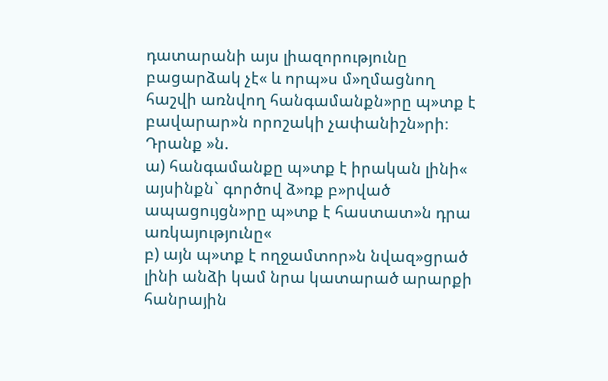դատարանի այս լիազորությունը բացարձակ չէ« և որպ»ս մ»ղմացնող հաշվի առնվող հանգամանքն»րը պ»տք է բավարար»ն որոշակի չափանիշն»րի։ Դրանք »ն.
ա) հանգամանքը պ»տք է իրական լինի« այսինքն` գործով ձ»ռք բ»րված ապացույցն»րը պ»տք է հաստատ»ն դրա առկայությունը«
բ) այն պ»տք է ողջամտոր»ն նվազ»ցրած լինի անձի կամ նրա կատարած արարքի հանրային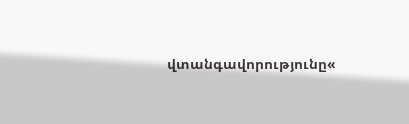վտանգավորությունը«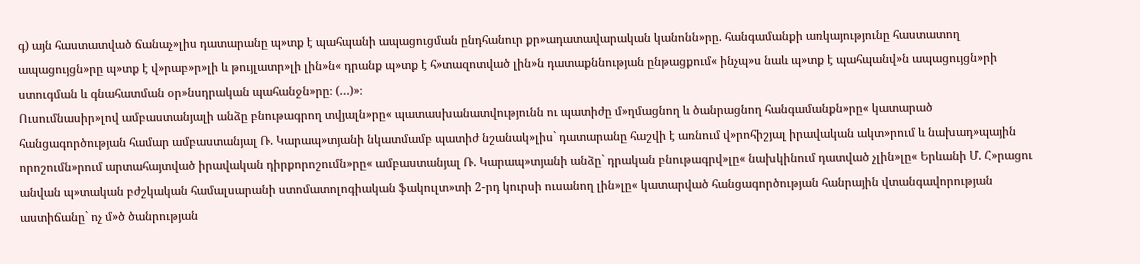գ) այն հաստատված ճանաչ»լիս դատարանը պ»տք է պահպանի ապացուցման ընդհանուր քր»ադատավարական կանոնն»րը. հանգամանքի առկայությունը հաստատող ապացույցն»րը պ»տք է վ»րաբ»ր»լի և թույլատր»լի լին»ն« դրանք պ»տք է հ»տազոտված լին»ն դատաքննության ընթացքում« ինչպ»ս նաև պ»տք է պահպանվ»ն ապացույցն»րի ստուգման և գնահատման օր»նսդրական պահանջն»րը։ (…)»։
Ուսումնասիր»լով ամբաստանյալի անձը բնութագրող տվյալն»րը« պատասխանատվությունն ու պատիժը մ»ղմացնող և ծանրացնող հանգամանքն»րը« կատարած հանցագործության համար ամբաստանյալ Ռ. Կարապ»տյանի նկատմամբ պատիժ նշանակ»լիս` դատարանը հաշվի է առնում վ»րոհիշյալ իրավական ակտ»րում և նախադ»պային որոշումն»րում արտահայտված իրավական դիրքորոշումն»րը« ամբաստանյալ Ռ. Կարապ»տյանի անձը` դրական բնութագրվ»լը« նախկինում դատված չլին»լը« Երևանի Մ. Հ»րացու անվան պ»տական բժշկական համալսարանի ստոմատոլոգիական ֆակուլտ»տի 2-րդ կուրսի ուսանող լին»լը« կատարված հանցագործության հանրային վտանգավորության աստիճանը` ոչ մ»ծ ծանրության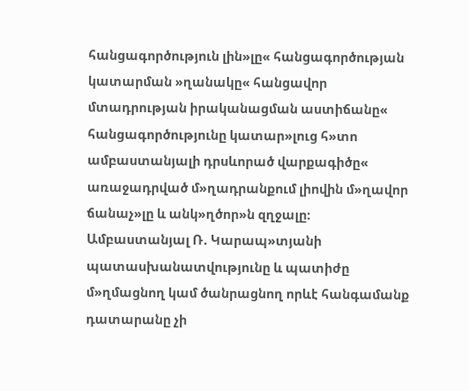հանցագործություն լին»լը« հանցագործության կատարման »ղանակը« հանցավոր մտադրության իրականացման աստիճանը« հանցագործությունը կատար»լուց հ»տո ամբաստանյալի դրսևորած վարքագիծը« առաջադրված մ»ղադրանքում լիովին մ»ղավոր ճանաչ»լը և անկ»ղծոր»ն զղջալը։
Ամբաստանյալ Ռ. Կարապ»տյանի պատասխանատվությունը և պատիժը մ»ղմացնող կամ ծանրացնող որևէ հանգամանք դատարանը չի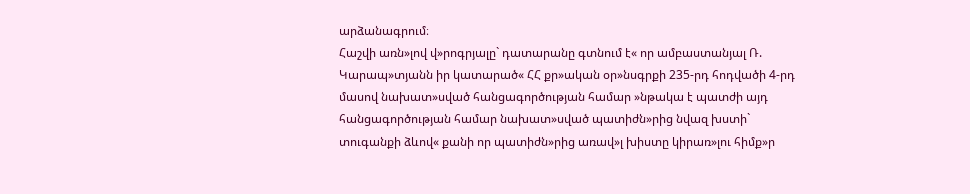արձանագրում։
Հաշվի առն»լով վ»րոգրյալը` դատարանը գտնում է« որ ամբաստանյալ Ռ. Կարապ»տյանն իր կատարած« ՀՀ քր»ական օր»նսգրքի 235-րդ հոդվածի 4-րդ մասով նախատ»սված հանցագործության համար »նթակա է պատժի այդ հանցագործության համար նախատ»սված պատիժն»րից նվազ խստի` տուգանքի ձևով« քանի որ պատիժն»րից առավ»լ խիստը կիրառ»լու հիմք»ր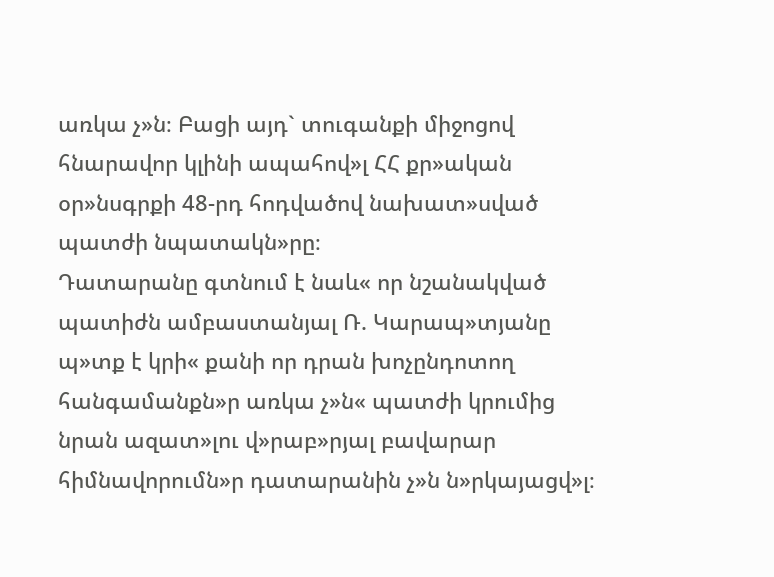առկա չ»ն։ Բացի այդ` տուգանքի միջոցով հնարավոր կլինի ապահով»լ ՀՀ քր»ական օր»նսգրքի 48-րդ հոդվածով նախատ»սված պատժի նպատակն»րը։
Դատարանը գտնում է նաև« որ նշանակված պատիժն ամբաստանյալ Ռ. Կարապ»տյանը պ»տք է կրի« քանի որ դրան խոչընդոտող հանգամանքն»ր առկա չ»ն« պատժի կրումից նրան ազատ»լու վ»րաբ»րյալ բավարար հիմնավորումն»ր դատարանին չ»ն ն»րկայացվ»լ։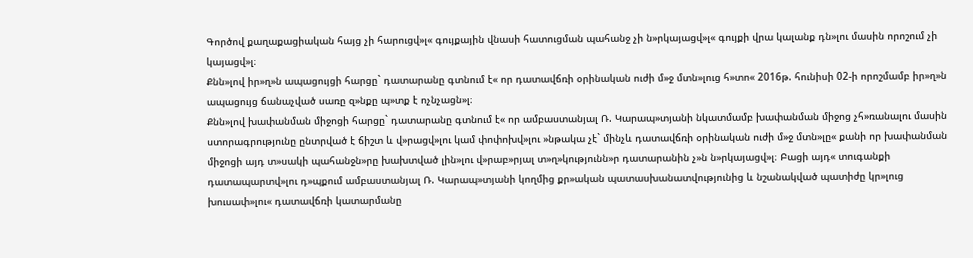Գործով քաղաքացիական հայց չի հարուցվ»լ« գույքային վնասի հատուցման պահանջ չի ն»րկայացվ»լ« գույքի վրա կալանք դն»լու մասին որոշում չի կայացվ»լ։
Քնն»լով իր»ղ»ն ապացույցի հարցը` դատարանը գտնում է« որ դատավճռի օրինական ուժի մ»ջ մտն»լուց հ»տո« 2016թ. հունիսի 02-ի որոշմամբ իր»ղ»ն ապացույց ճանաչված սառը զ»նքը պ»տք է ոչնչացն»լ։
Քնն»լով խափանման միջոցի հարցը` դատարանը գտնում է« որ ամբաստանյալ Ռ. Կարապ»տյանի նկատմամբ խափանման միջոց չհ»ռանալու մասին ստորագրությունը ընտրված է ճիշտ և վ»րացվ»լու կամ փոփոխվ»լու »նթակա չէ` մինչև դատավճռի օրինական ուժի մ»ջ մտն»լը« քանի որ խափանման միջոցի այդ տ»սակի պահանջն»րը խախտված լին»լու վ»րաբ»րյալ տ»ղ»կությունն»ր դատարանին չ»ն ն»րկայացվ»լ։ Բացի այդ« տուգանքի դատապարտվ»լու դ»պքում ամբաստանյալ Ռ. Կարապ»տյանի կողմից քր»ական պատասխանատվությունից և նշանակված պատիժը կր»լուց խուսափ»լու« դատավճռի կատարմանը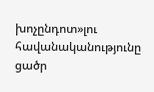խոչընդոտ»լու հավանականությունը ցածր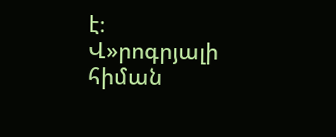է։
Վ»րոգրյալի հիման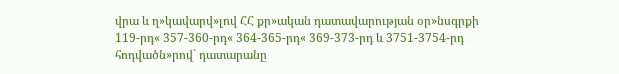վրա և ղ»կավարվ»լով ՀՀ քր»ական դատավարության օր»նսգրքի 119-րդ« 357-360-րդ« 364-365-րդ« 369-373-րդ և 3751-3754-րդ հոդվածն»րով` դատարանը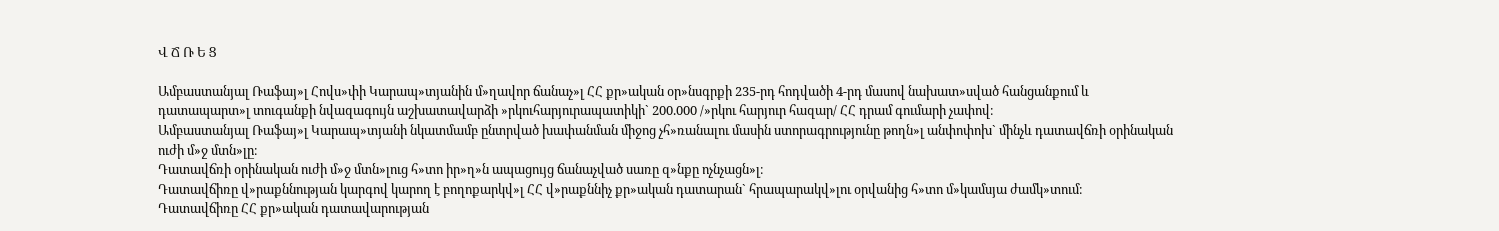Վ Ճ Ռ Ե Ց

Ամբաստանյալ Ռաֆայ»լ Հովս»փի Կարապ»տյանին մ»ղավոր ճանաչ»լ ՀՀ քր»ական օր»նսգրքի 235-րդ հոդվածի 4-րդ մասով նախատ»սված հանցանքում և դատապարտ»լ տուգանքի նվազագույն աշխատավարձի »րկուհարյուրապատիկի` 200.000 /»րկու հարյուր հազար/ ՀՀ դրամ գումարի չափով։
Ամբաստանյալ Ռաֆայ»լ Կարապ»տյանի նկատմամբ ընտրված խափանման միջոց չհ»ռանալու մասին ստորագրությունը թողն»լ անփոփոխ` մինչև դատավճռի օրինական ուժի մ»ջ մտն»լը։
Դատավճռի օրինական ուժի մ»ջ մտն»լուց հ»տո իր»ղ»ն ապացույց ճանաչված սառը զ»նքը ոչնչացն»լ։
Դատավճիռը վ»րաքննության կարգով կարող է բողոքարկվ»լ ՀՀ վ»րաքննիչ քր»ական դատարան` հրապարակվ»լու օրվանից հ»տո մ»կամսյա ժամկ»տում։
Դատավճիռը ՀՀ քր»ական դատավարության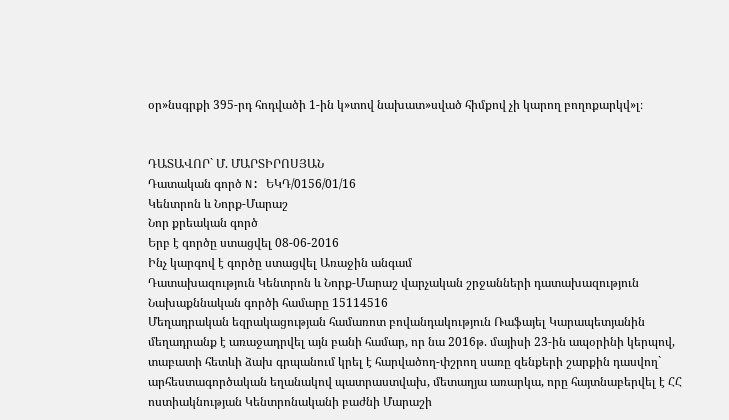օր»նսգրքի 395-րդ հոդվածի 1-ին կ»տով նախատ»սված հիմքով չի կարող բողոքարկվ»լ։


ԴԱՏԱՎՈՐ` Մ. ՄԱՐՏԻՐՈՍՅԱՆ
Դատական գործ N: ԵԿԴ/0156/01/16
Կենտրոն և Նորք-Մարաշ
Նոր քրեական գործ
Երբ է գործը ստացվել 08-06-2016
Ինչ կարգով է գործը ստացվել Առաջին անգամ
Դատախազություն Կենտրոն և Նորք-Մարաշ վարչական շրջանների դատախազություն
Նախաքննական գործի համարը 15114516
Մեղադրական եզրակացության համառոտ բովանդակություն Ռաֆայել Կարապետյանին մեղադրանք է առաջադրվել այն բանի համար, որ նա 2016թ. մայիսի 23-ին ապօրինի կերպով, տաբատի հետևի ձախ գրպանում կրել է հարվածող-փշրող սառը զենքերի շարքին դասվող` արհեստագործական եղանակով պատրաստվախ, մետաղյա առարկա, որը հայտնաբերվել է ՀՀ ոստիակնության Կենտրոնականի բաժնի Մարաշի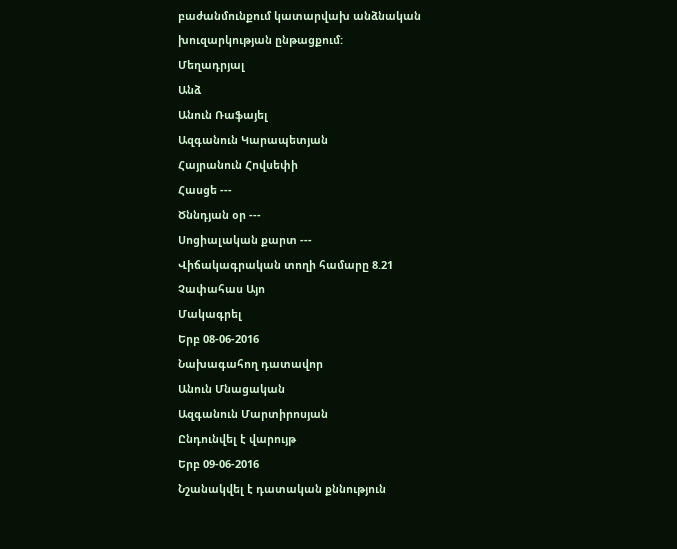բաժանմունքում կատարվախ անձնական խուզարկության ընթացքում:
Մեղադրյալ
Անձ
Անուն Ռաֆայել
Ազգանուն Կարապետյան
Հայրանուն Հովսեփի
Հասցե ---
Ծննդյան օր ---
Սոցիալական քարտ ---
Վիճակագրական տողի համարը 8.21
Չափահաս Այո
Մակագրել
Երբ 08-06-2016
Նախագահող դատավոր
Անուն Մնացական
Ազգանուն Մարտիրոսյան
Ընդունվել է վարույթ
Երբ 09-06-2016
Նշանակվել է դատական քննություն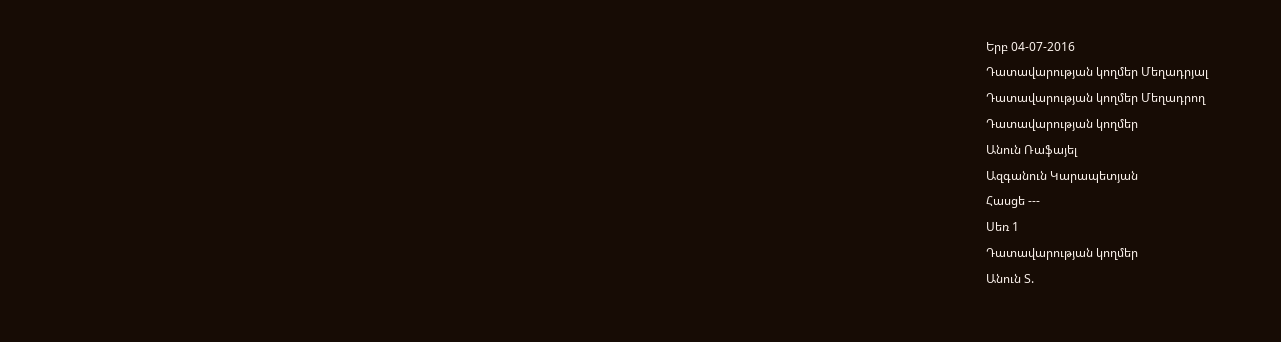Երբ 04-07-2016
Դատավարության կողմեր Մեղադրյալ
Դատավարության կողմեր Մեղադրող
Դատավարության կողմեր
Անուն Ռաֆայել
Ազգանուն Կարապետյան
Հասցե ---
Սեռ 1
Դատավարության կողմեր
Անուն Տ.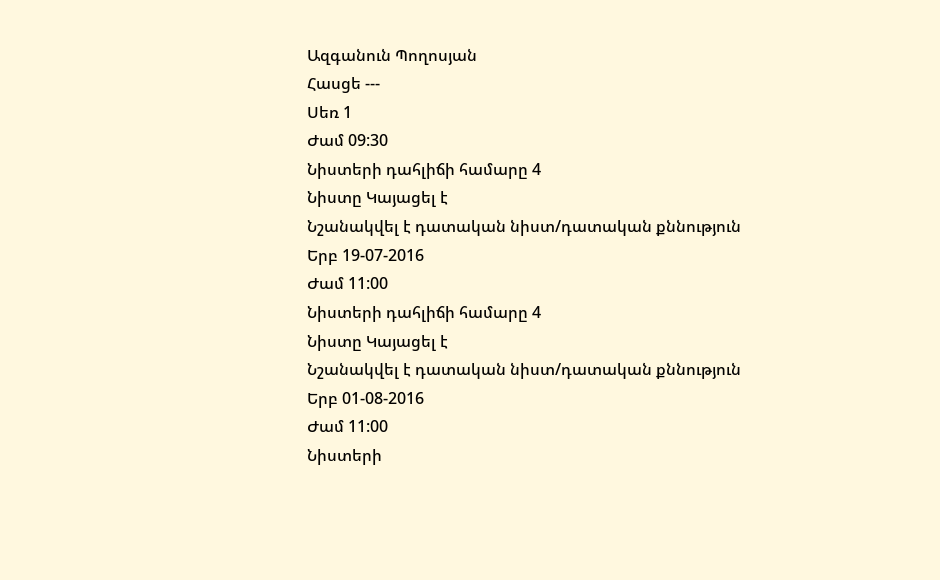Ազգանուն Պողոսյան
Հասցե ---
Սեռ 1
Ժամ 09:30
Նիստերի դահլիճի համարը 4
Նիստը Կայացել է
Նշանակվել է դատական նիստ/դատական քննություն
Երբ 19-07-2016
Ժամ 11:00
Նիստերի դահլիճի համարը 4
Նիստը Կայացել է
Նշանակվել է դատական նիստ/դատական քննություն
Երբ 01-08-2016
Ժամ 11:00
Նիստերի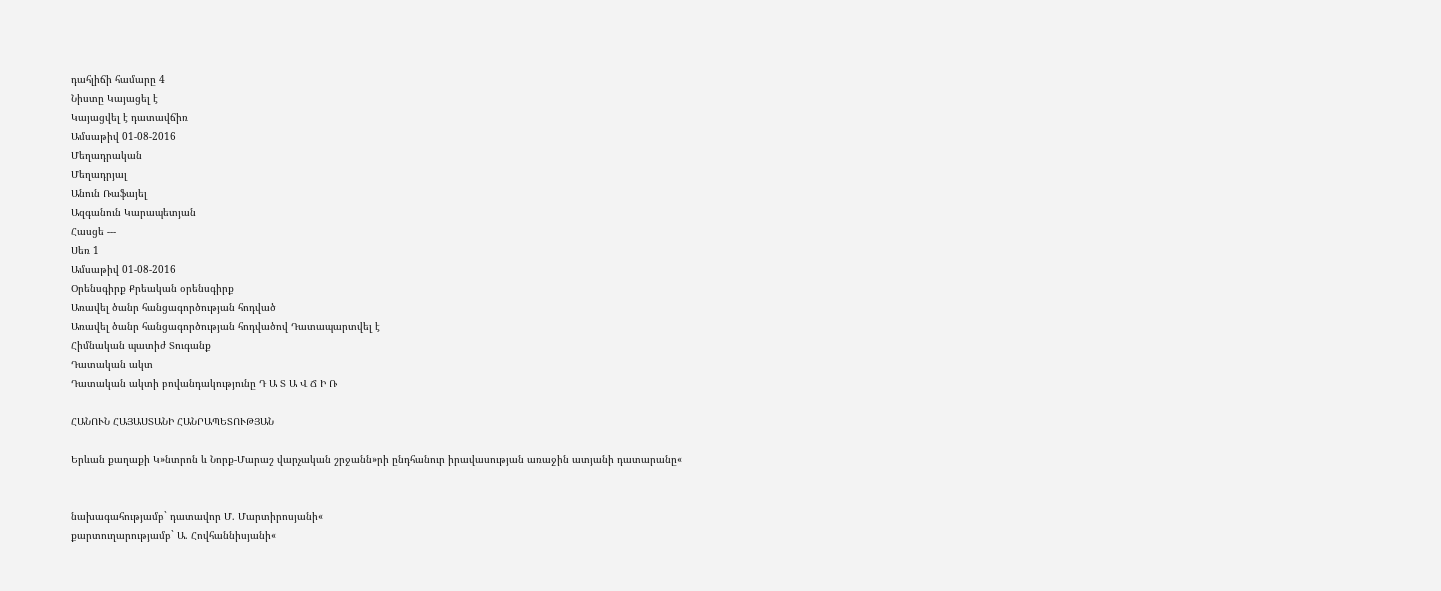դահլիճի համարը 4
Նիստը Կայացել է
Կայացվել է դատավճիռ
Ամսաթիվ 01-08-2016
Մեղադրական
Մեղադրյալ
Անուն Ռաֆայել
Ազգանուն Կարապետյան
Հասցե ---
Սեռ 1
Ամսաթիվ 01-08-2016
Օրենսգիրք Քրեական օրենսգիրք
Առավել ծանր հանցագործության հոդված
Առավել ծանր հանցագործության հոդվածով Դատապարտվել է
Հիմնական պատիժ Տուգանք
Դատական ակտ
Դատական ակտի բովանդակությունը Դ Ա Տ Ա Վ Ճ Ի Ռ

ՀԱՆՈՒՆ ՀԱՅԱՍՏԱՆԻ ՀԱՆՐԱՊԵՏՈՒԹՅԱՆ

Երևան քաղաքի Կ»նտրոն և Նորք-Մարաշ վարչական շրջանն»րի ընդհանուր իրավասության առաջին ատյանի դատարանը«


նախագահությամբ` դատավոր Մ. Մարտիրոսյանի«
քարտուղարությամբ` Ա. Հովհաննիսյանի«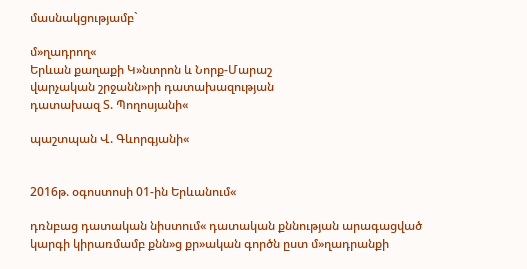մասնակցությամբ`

մ»ղադրող«
Երևան քաղաքի Կ»նտրոն և Նորք-Մարաշ
վարչական շրջանն»րի դատախազության
դատախազ Տ. Պողոսյանի«

պաշտպան Վ. Գևորգյանի«


2016թ. օգոստոսի 01-ին Երևանում«

դռնբաց դատական նիստում« դատական քննության արագացված կարգի կիրառմամբ քնն»ց քր»ական գործն ըստ մ»ղադրանքի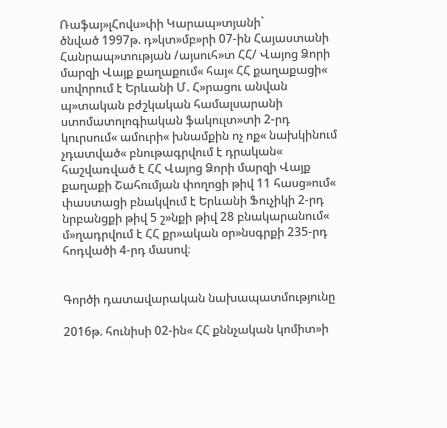Ռաֆայ»լՀովս»փի Կարապ»տյանի`
ծնված 1997թ. դ»կտ»մբ»րի 07-ին Հայաստանի Հանրապ»տության /այսուհ»տ ՀՀ/ Վայոց Ձորի մարզի Վայք քաղաքում« հայ« ՀՀ քաղաքացի« սովորում է Երևանի Մ. Հ»րացու անվան պ»տական բժշկական համալսարանի ստոմատոլոգիական ֆակուլտ»տի 2-րդ կուրսում« ամուրի« խնամքին ոչ ոք« նախկինում չդատված« բնութագրվում է դրական« հաշվառված է ՀՀ Վայոց Ձորի մարզի Վայք քաղաքի Շահումյան փողոցի թիվ 11 հասց»ում« փաստացի բնակվում է Երևանի Ֆուչիկի 2-րդ նրբանցքի թիվ 5 շ»նքի թիվ 28 բնակարանում« մ»ղադրվում է ՀՀ քր»ական օր»նսգրքի 235-րդ հոդվածի 4-րդ մասով։


Գործի դատավարական նախապատմությունը

2016թ. հունիսի 02-ին« ՀՀ քննչական կոմիտ»ի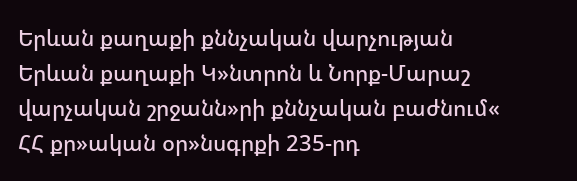Երևան քաղաքի քննչական վարչության Երևան քաղաքի Կ»նտրոն և Նորք-Մարաշ վարչական շրջանն»րի քննչական բաժնում« ՀՀ քր»ական օր»նսգրքի 235-րդ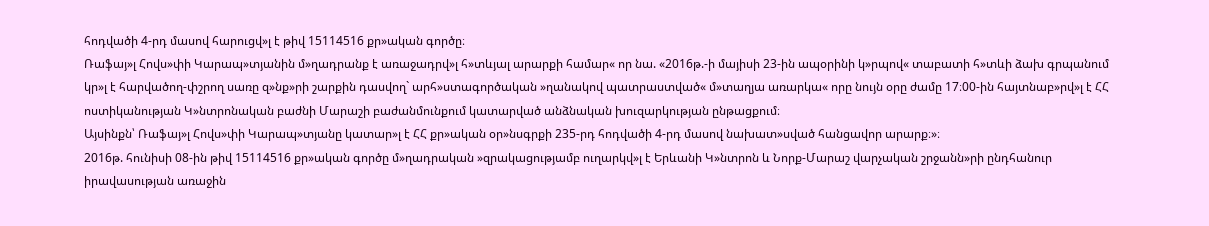հոդվածի 4-րդ մասով հարուցվ»լ է թիվ 15114516 քր»ական գործը։
Ռաֆայ»լ Հովս»փի Կարապ»տյանին մ»ղադրանք է առաջադրվ»լ հ»տևյալ արարքի համար« որ նա. «2016թ.-ի մայիսի 23-ին ապօրինի կ»րպով« տաբատի հ»տևի ձախ գրպանում կր»լ է հարվածող-փշրող սառը զ»նք»րի շարքին դասվող` արհ»ստագործական »ղանակով պատրաստված« մ»տաղյա առարկա« որը նույն օրը ժամը 17։00-ին հայտնաբ»րվ»լ է ՀՀ ոստիկանության Կ»նտրոնական բաժնի Մարաշի բաժանմունքում կատարված անձնական խուզարկության ընթացքում։
Այսինքն՝ Ռաֆայ»լ Հովս»փի Կարապ»տյանը կատար»լ է ՀՀ քր»ական օր»նսգրքի 235-րդ հոդվածի 4-րդ մասով նախատ»սված հանցավոր արարք։»։
2016թ. հունիսի 08-ին թիվ 15114516 քր»ական գործը մ»ղադրական »զրակացությամբ ուղարկվ»լ է Երևանի Կ»նտրոն և Նորք-Մարաշ վարչական շրջանն»րի ընդհանուր իրավասության առաջին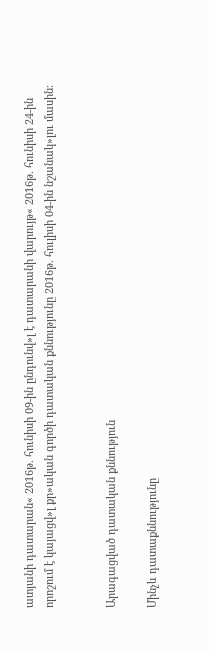ատյանի դատարան« 2016թ. հունիսի 09-ին ընդունվ»լ է դատարանի վարույթ« 2016թ. հունիսի 24-ին որոշում է կայացվ»լ քր»ական գործի դատական քննությունը 2016թ. հուլիսի 04-ին նշանակ»լու մասին։


Արագացված դատական քննություն

Մինչև դատաքննությունը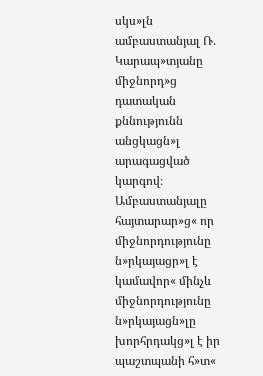սկս»լն ամբաստանյալ Ռ. Կարապ»տյանը միջնորդ»ց դատական քննությունն անցկացն»լ արագացված կարգով։ Ամբաստանյալը հայտարար»ց« որ միջնորդությունը ն»րկայացր»լ է կամավոր« մինչև միջնորդությունը ն»րկայացն»լը խորհրդակց»լ է իր պաշտպանի հ»տ«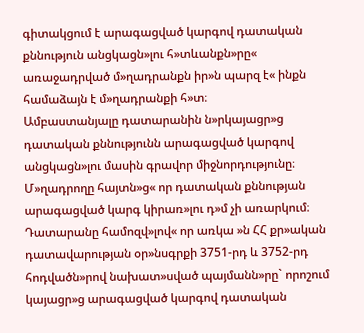գիտակցում է արագացված կարգով դատական քննություն անցկացն»լու հ»տևանքն»րը« առաջադրված մ»ղադրանքն իր»ն պարզ է« ինքն համաձայն է մ»ղադրանքի հ»տ։
Ամբաստանյալը դատարանին ն»րկայացր»ց դատական քննությունն արագացված կարգով անցկացն»լու մասին գրավոր միջնորդությունը։
Մ»ղադրողը հայտն»ց« որ դատական քննության արագացված կարգ կիրառ»լու դ»մ չի առարկում։
Դատարանը համոզվ»լով« որ առկա »ն ՀՀ քր»ական դատավարության օր»նսգրքի 3751-րդ և 3752-րդ հոդվածն»րով նախատ»սված պայմանն»րը` որոշում կայացր»ց արագացված կարգով դատական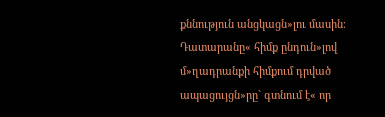քննություն անցկացն»լու մասին։
Դատարանը« հիմք ընդուն»լով մ»ղադրանքի հիմքում դրված ապացույցն»րը` գտնում է« որ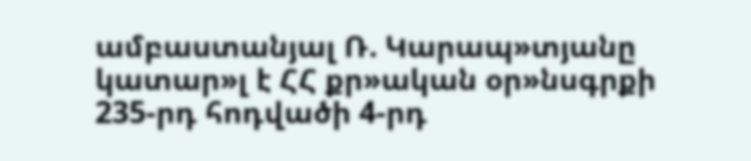ամբաստանյալ Ռ. Կարապ»տյանը կատար»լ է ՀՀ քր»ական օր»նսգրքի 235-րդ հոդվածի 4-րդ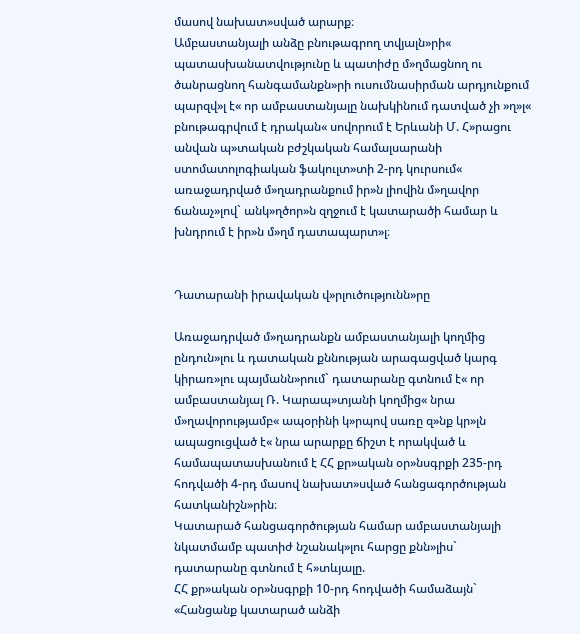մասով նախատ»սված արարք։
Ամբաստանյալի անձը բնութագրող տվյալն»րի« պատասխանատվությունը և պատիժը մ»ղմացնող ու ծանրացնող հանգամանքն»րի ուսումնասիրման արդյունքում պարզվ»լ է« որ ամբաստանյալը նախկինում դատված չի »ղ»լ« բնութագրվում է դրական« սովորում է Երևանի Մ. Հ»րացու անվան պ»տական բժշկական համալսարանի ստոմատոլոգիական ֆակուլտ»տի 2-րդ կուրսում« առաջադրված մ»ղադրանքում իր»ն լիովին մ»ղավոր ճանաչ»լով` անկ»ղծոր»ն զղջում է կատարածի համար և խնդրում է իր»ն մ»ղմ դատապարտ»լ։


Դատարանի իրավական վ»րլուծությունն»րը

Առաջադրված մ»ղադրանքն ամբաստանյալի կողմից ընդուն»լու և դատական քննության արագացված կարգ կիրառ»լու պայմանն»րում` դատարանը գտնում է« որ ամբաստանյալ Ռ. Կարապ»տյանի կողմից« նրա մ»ղավորությամբ« ապօրինի կ»րպով սառը զ»նք կր»լն ապացուցված է« նրա արարքը ճիշտ է որակված և համապատասխանում է ՀՀ քր»ական օր»նսգրքի 235-րդ հոդվածի 4-րդ մասով նախատ»սված հանցագործության հատկանիշն»րին։
Կատարած հանցագործության համար ամբաստանյալի նկատմամբ պատիժ նշանակ»լու հարցը քնն»լիս` դատարանը գտնում է հ»տևյալը.
ՀՀ քր»ական օր»նսգրքի 10-րդ հոդվածի համաձայն`
«Հանցանք կատարած անձի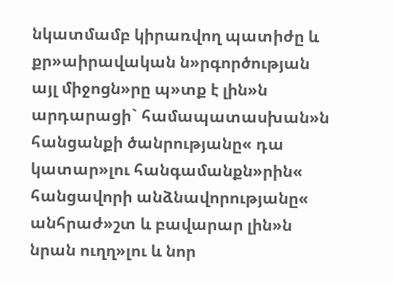նկատմամբ կիրառվող պատիժը և քր»աիրավական ն»րգործության այլ միջոցն»րը պ»տք է լին»ն արդարացի` համապատասխան»ն հանցանքի ծանրությանը« դա կատար»լու հանգամանքն»րին« հանցավորի անձնավորությանը« անհրաժ»շտ և բավարար լին»ն նրան ուղղ»լու և նոր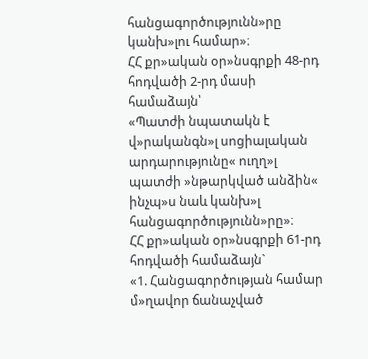հանցագործությունն»րը կանխ»լու համար»։
ՀՀ քր»ական օր»նսգրքի 48-րդ հոդվածի 2-րդ մասի համաձայն՝
«Պատժի նպատակն է վ»րականգն»լ սոցիալական արդարությունը« ուղղ»լ պատժի »նթարկված անձին« ինչպ»ս նաև կանխ»լ հանցագործությունն»րը»։
ՀՀ քր»ական օր»նսգրքի 61-րդ հոդվածի համաձայն`
«1. Հանցագործության համար մ»ղավոր ճանաչված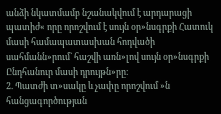անձի նկատմամբ նշանակվում է արդարացի պատիժ« որը որոշվում է սույն օր»նսգրքի Հատուկ մասի համապատասխան հոդվածի սահմանն»րում` հաշվի առն»լով սույն օր»նսգրքի Ընդհանուր մասի դրույթն»րը։
2. Պատժի տ»սակը և չափը որոշվում »ն հանցագործության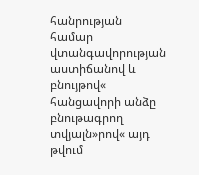հանրության համար վտանգավորության աստիճանով և բնույթով« հանցավորի անձը բնութագրող տվյալն»րով« այդ թվում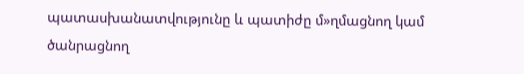պատասխանատվությունը և պատիժը մ»ղմացնող կամ ծանրացնող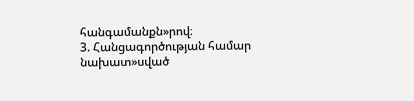հանգամանքն»րով։
3. Հանցագործության համար նախատ»սված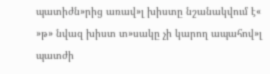պատիժն»րից առավ»լ խիստը նշանակվում է« »թ» նվազ խիստ տ»սակը չի կարող ապահով»լ պատժի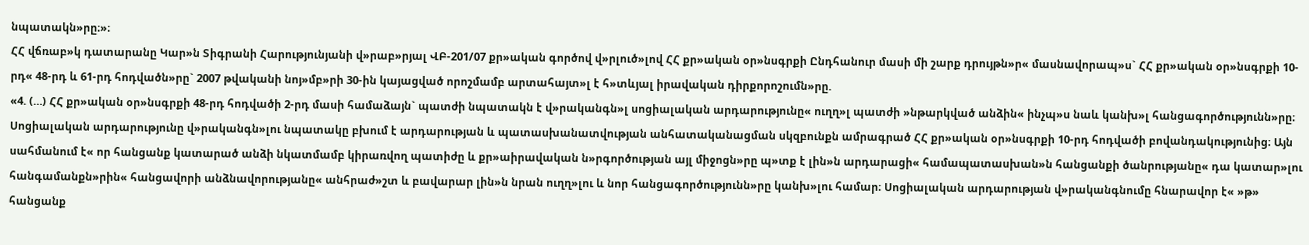նպատակն»րը։»։
ՀՀ վճռաբ»կ դատարանը Կար»ն Տիգրանի Հարությունյանի վ»րաբ»րյալ ՎԲ-201/07 քր»ական գործով վ»րլուծ»լով ՀՀ քր»ական օր»նսգրքի Ընդհանուր մասի մի շարք դրույթն»ր« մասնավորապ»ս` ՀՀ քր»ական օր»նսգրքի 10-րդ« 48-րդ և 61-րդ հոդվածն»րը` 2007 թվականի նոյ»մբ»րի 30-ին կայացված որոշմամբ արտահայտ»լ է հ»տևյալ իրավական դիրքորոշումն»րը.
«4. (…) ՀՀ քր»ական օր»նսգրքի 48-րդ հոդվածի 2-րդ մասի համաձայն` պատժի նպատակն է վ»րականգն»լ սոցիալական արդարությունը« ուղղ»լ պատժի »նթարկված անձին« ինչպ»ս նաև կանխ»լ հանցագործությունն»րը։ Սոցիալական արդարությունը վ»րականգն»լու նպատակը բխում է արդարության և պատասխանատվության անհատականացման սկզբունքն ամրագրած ՀՀ քր»ական օր»նսգրքի 10-րդ հոդվածի բովանդակությունից։ Այն սահմանում է« որ հանցանք կատարած անձի նկատմամբ կիրառվող պատիժը և քր»աիրավական ն»րգործության այլ միջոցն»րը պ»տք է լին»ն արդարացի« համապատասխան»ն հանցանքի ծանրությանը« դա կատար»լու հանգամանքն»րին« հանցավորի անձնավորությանը« անհրաժ»շտ և բավարար լին»ն նրան ուղղ»լու և նոր հանցագործությունն»րը կանխ»լու համար։ Սոցիալական արդարության վ»րականգնումը հնարավոր է« »թ» հանցանք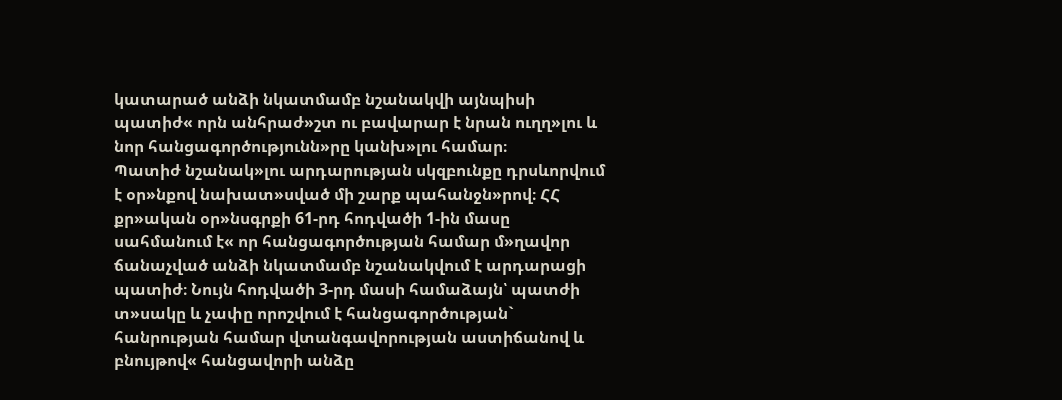կատարած անձի նկատմամբ նշանակվի այնպիսի պատիժ« որն անհրաժ»շտ ու բավարար է նրան ուղղ»լու և նոր հանցագործությունն»րը կանխ»լու համար։
Պատիժ նշանակ»լու արդարության սկզբունքը դրսևորվում է օր»նքով նախատ»սված մի շարք պահանջն»րով։ ՀՀ քր»ական օր»նսգրքի 61-րդ հոդվածի 1-ին մասը սահմանում է« որ հանցագործության համար մ»ղավոր ճանաչված անձի նկատմամբ նշանակվում է արդարացի պատիժ։ Նույն հոդվածի 3-րդ մասի համաձայն՝ պատժի տ»սակը և չափը որոշվում է հանցագործության` հանրության համար վտանգավորության աստիճանով և բնույթով« հանցավորի անձը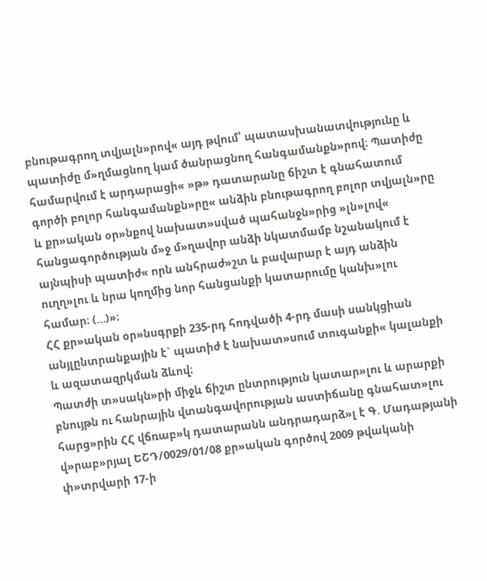բնութագրող տվյալն»րով« այդ թվում՝ պատասխանատվությունը և պատիժը մ»ղմացնող կամ ծանրացնող հանգամանքն»րով։ Պատիժը համարվում է արդարացի« »թ» դատարանը ճիշտ է գնահատում գործի բոլոր հանգամանքն»րը« անձին բնութագրող բոլոր տվյալն»րը և քր»ական օր»նքով նախատ»սված պահանջն»րից »լն»լով« հանցագործության մ»ջ մ»ղավոր անձի նկատմամբ նշանակում է այնպիսի պատիժ« որն անհրաժ»շտ և բավարար է այդ անձին ուղղ»լու և նրա կողմից նոր հանցանքի կատարումը կանխ»լու համար։ (…)»։
ՀՀ քր»ական օր»նսգրքի 235-րդ հոդվածի 4-րդ մասի սանկցիան անյլընտրանքային է` պատիժ է նախատ»սում տուգանքի« կալանքի և ազատազրկման ձևով։
Պատժի տ»սակն»րի միջև ճիշտ ընտրություն կատար»լու և արարքի բնույթն ու հանրային վտանգավորության աստիճանը գնահատ»լու հարց»րին ՀՀ վճռաբ»կ դատարանն անդրադարձ»լ է Գ. Մադաթյանի վ»րաբ»րյալ ԵՇԴ/0029/01/08 քր»ական գործով 2009 թվականի փ»տրվարի 17-ի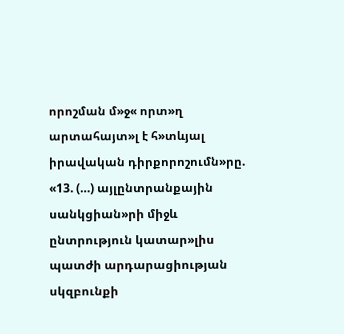որոշման մ»ջ« որտ»ղ արտահայտ»լ է հ»տևյալ իրավական դիրքորոշումն»րը.
«13. (…) այլընտրանքային սանկցիան»րի միջև ընտրություն կատար»լիս պատժի արդարացիության սկզբունքի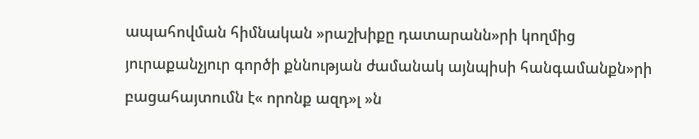ապահովման հիմնական »րաշխիքը դատարանն»րի կողմից յուրաքանչյուր գործի քննության ժամանակ այնպիսի հանգամանքն»րի բացահայտումն է« որոնք ազդ»լ »ն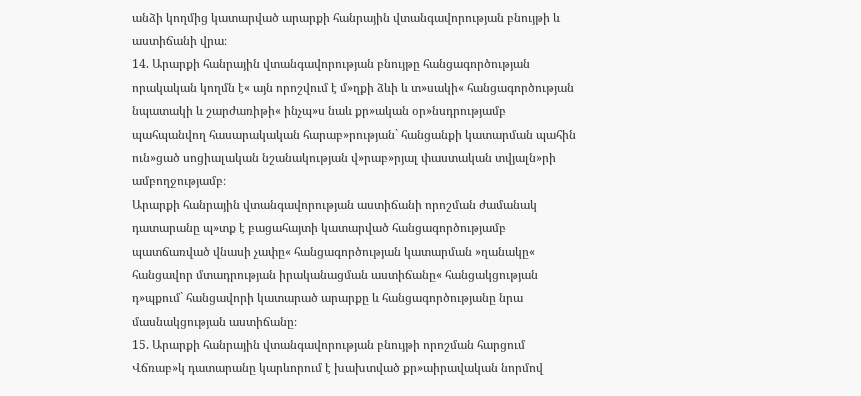անձի կողմից կատարված արարքի հանրային վտանգավորության բնույթի և աստիճանի վրա։
14. Արարքի հանրային վտանգավորության բնույթը հանցագործության որակական կողմն է« այն որոշվում է մ»ղքի ձևի և տ»սակի« հանցագործության նպատակի և շարժառիթի« ինչպ»ս նաև քր»ական օր»նսդրությամբ պահպանվող հասարակական հարաբ»րության` հանցանքի կատարման պահին ուն»ցած սոցիալական նշանակության վ»րաբ»րյալ փաստական տվյալն»րի ամբողջությամբ։
Արարքի հանրային վտանգավորության աստիճանի որոշման ժամանակ դատարանը պ»տք է բացահայտի կատարված հանցագործությամբ պատճառված վնասի չափը« հանցագործության կատարման »ղանակը« հանցավոր մտադրության իրականացման աստիճանը« հանցակցության դ»պքում` հանցավորի կատարած արարքը և հանցագործությանը նրա մասնակցության աստիճանը։
15. Արարքի հանրային վտանգավորության բնույթի որոշման հարցում Վճռաբ»կ դատարանը կարևորում է խախտված քր»աիրավական նորմով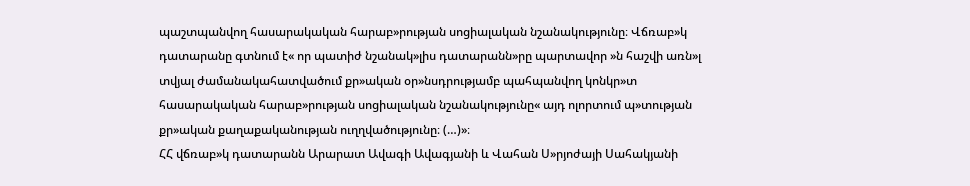պաշտպանվող հասարակական հարաբ»րության սոցիալական նշանակությունը։ Վճռաբ»կ դատարանը գտնում է« որ պատիժ նշանակ»լիս դատարանն»րը պարտավոր »ն հաշվի առն»լ տվյալ ժամանակահատվածում քր»ական օր»նսդրությամբ պահպանվող կոնկր»տ հասարակական հարաբ»րության սոցիալական նշանակությունը« այդ ոլորտում պ»տության քր»ական քաղաքականության ուղղվածությունը։ (…)»։
ՀՀ վճռաբ»կ դատարանն Արարատ Ավագի Ավագյանի և Վահան Ս»րյոժայի Սահակյանի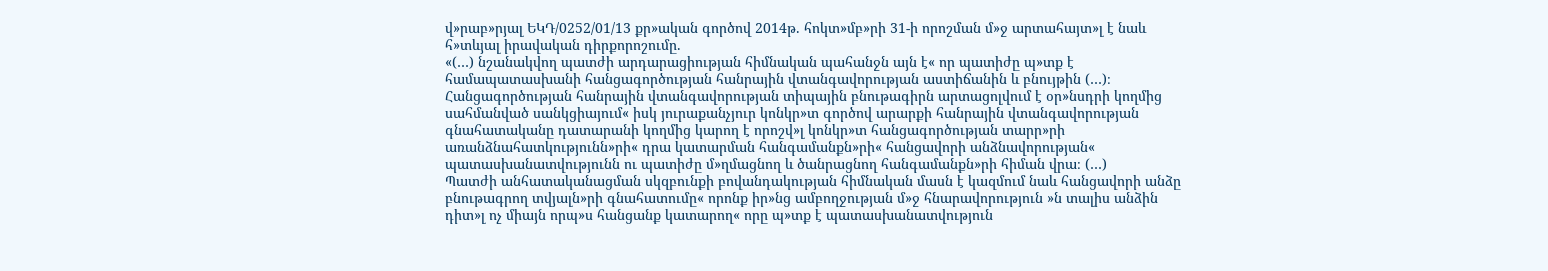վ»րաբ»րյալ ԵԿԴ/0252/01/13 քր»ական գործով 2014թ. հոկտ»մբ»րի 31-ի որոշման մ»ջ արտահայտ»լ է նաև հ»տևյալ իրավական դիրքորոշումը.
«(…) նշանակվող պատժի արդարացիության հիմնական պահանջն այն է« որ պատիժը պ»տք է համապատասխանի հանցագործության հանրային վտանգավորության աստիճանին և բնույթին (…)։
Հանցագործության հանրային վտանգավորության տիպային բնութագիրն արտացոլվում է օր»նսդրի կողմից սահմանված սանկցիայում« իսկ յուրաքանչյուր կոնկր»տ գործով արարքի հանրային վտանգավորության գնահատականը դատարանի կողմից կարող է որոշվ»լ կոնկր»տ հանցագործության տարր»րի առանձնահատկությունն»րի« դրա կատարման հանգամանքն»րի« հանցավորի անձնավորության« պատասխանատվությունն ու պատիժը մ»ղմացնող և ծանրացնող հանգամանքն»րի հիման վրա։ (…)
Պատժի անհատականացման սկզբունքի բովանդակության հիմնական մասն է կազմում նաև հանցավորի անձը բնութագրող տվյալն»րի գնահատումը« որոնք իր»նց ամբողջության մ»ջ հնարավորություն »ն տալիս անձին դիտ»լ ոչ միայն որպ»ս հանցանք կատարող« որը պ»տք է պատասխանատվություն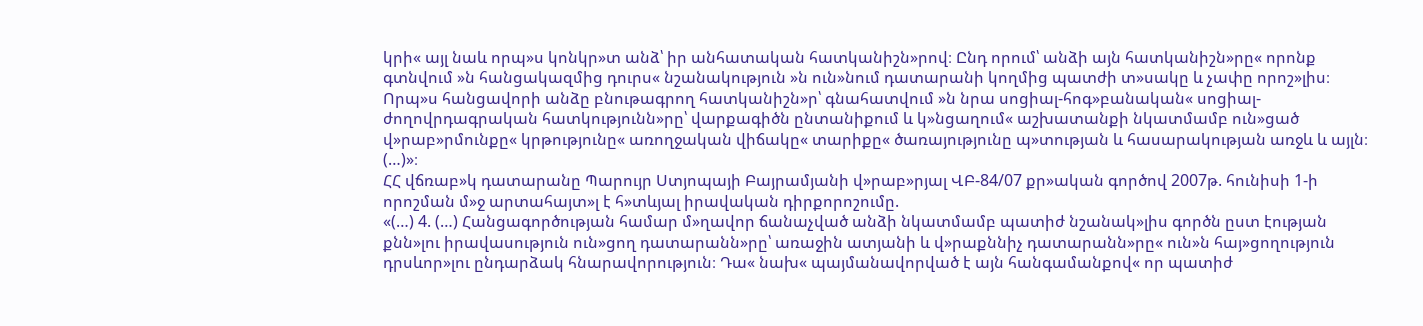կրի« այլ նաև որպ»ս կոնկր»տ անձ՝ իր անհատական հատկանիշն»րով։ Ընդ որում՝ անձի այն հատկանիշն»րը« որոնք գտնվում »ն հանցակազմից դուրս« նշանակություն »ն ուն»նում դատարանի կողմից պատժի տ»սակը և չափը որոշ»լիս։ Որպ»ս հանցավորի անձը բնութագրող հատկանիշն»ր՝ գնահատվում »ն նրա սոցիալ-հոգ»բանական« սոցիալ-ժողովրդագրական հատկությունն»րը՝ վարքագիծն ընտանիքում և կ»նցաղում« աշխատանքի նկատմամբ ուն»ցած վ»րաբ»րմունքը« կրթությունը« առողջական վիճակը« տարիքը« ծառայությունը պ»տության և հասարակության առջև և այլն։ (…)»։
ՀՀ վճռաբ»կ դատարանը Պարույր Ստյոպայի Բայրամյանի վ»րաբ»րյալ ՎԲ-84/07 քր»ական գործով 2007թ. հունիսի 1-ի որոշման մ»ջ արտահայտ»լ է հ»տևյալ իրավական դիրքորոշումը.
«(…) 4. (…) Հանցագործության համար մ»ղավոր ճանաչված անձի նկատմամբ պատիժ նշանակ»լիս գործն ըստ էության քնն»լու իրավասություն ուն»ցող դատարանն»րը՝ առաջին ատյանի և վ»րաքննիչ դատարանն»րը« ուն»ն հայ»ցողություն դրսևոր»լու ընդարձակ հնարավորություն։ Դա« նախ« պայմանավորված է այն հանգամանքով« որ պատիժ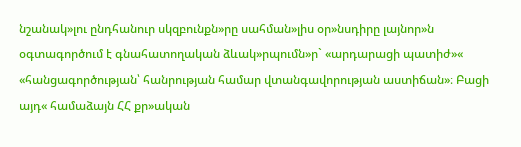նշանակ»լու ընդհանուր սկզբունքն»րը սահման»լիս օր»նսդիրը լայնոր»ն օգտագործում է գնահատողական ձևակ»րպումն»ր` «արդարացի պատիժ»« «հանցագործության՝ հանրության համար վտանգավորության աստիճան»։ Բացի այդ« համաձայն ՀՀ քր»ական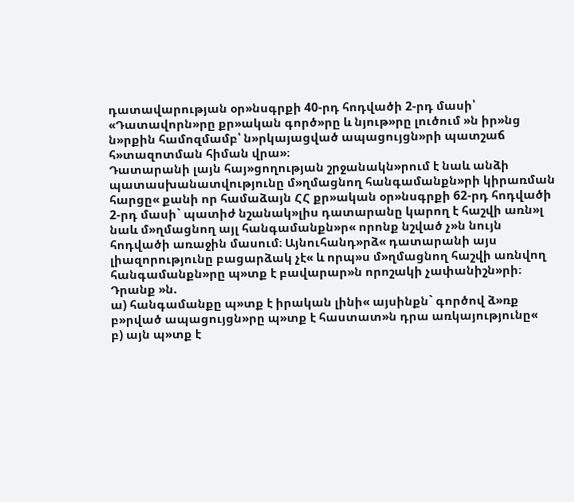դատավարության օր»նսգրքի 40-րդ հոդվածի 2-րդ մասի՝ «Դատավորն»րը քր»ական գործ»րը և նյութ»րը լուծում »ն իր»նց ն»րքին համոզմամբ՝ ն»րկայացված ապացույցն»րի պատշաճ հ»տազոտման հիման վրա»։
Դատարանի լայն հայ»ցողության շրջանակն»րում է նաև անձի պատասխանատվությունը մ»ղմացնող հանգամանքն»րի կիրառման հարցը« քանի որ համաձայն ՀՀ քր»ական օր»նսգրքի 62-րդ հոդվածի 2-րդ մասի` պատիժ նշանակ»լիս դատարանը կարող է հաշվի առն»լ նաև մ»ղմացնող այլ հանգամանքն»ր« որոնք նշված չ»ն նույն հոդվածի առաջին մասում։ Այնուհանդ»րձ« դատարանի այս լիազորությունը բացարձակ չէ« և որպ»ս մ»ղմացնող հաշվի առնվող հանգամանքն»րը պ»տք է բավարար»ն որոշակի չափանիշն»րի։ Դրանք »ն.
ա) հանգամանքը պ»տք է իրական լինի« այսինքն` գործով ձ»ռք բ»րված ապացույցն»րը պ»տք է հաստատ»ն դրա առկայությունը«
բ) այն պ»տք է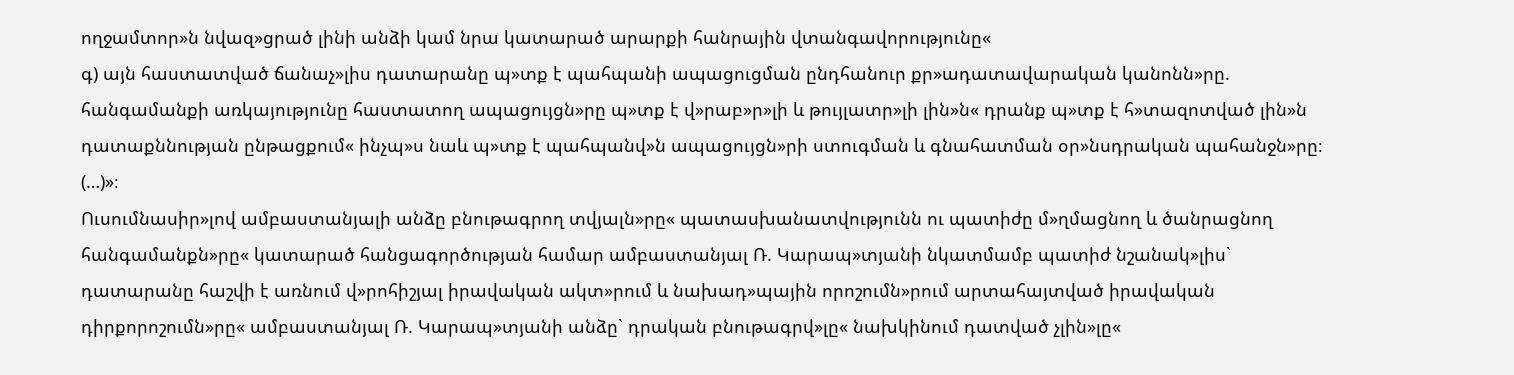ողջամտոր»ն նվազ»ցրած լինի անձի կամ նրա կատարած արարքի հանրային վտանգավորությունը«
գ) այն հաստատված ճանաչ»լիս դատարանը պ»տք է պահպանի ապացուցման ընդհանուր քր»ադատավարական կանոնն»րը. հանգամանքի առկայությունը հաստատող ապացույցն»րը պ»տք է վ»րաբ»ր»լի և թույլատր»լի լին»ն« դրանք պ»տք է հ»տազոտված լին»ն դատաքննության ընթացքում« ինչպ»ս նաև պ»տք է պահպանվ»ն ապացույցն»րի ստուգման և գնահատման օր»նսդրական պահանջն»րը։ (…)»։
Ուսումնասիր»լով ամբաստանյալի անձը բնութագրող տվյալն»րը« պատասխանատվությունն ու պատիժը մ»ղմացնող և ծանրացնող հանգամանքն»րը« կատարած հանցագործության համար ամբաստանյալ Ռ. Կարապ»տյանի նկատմամբ պատիժ նշանակ»լիս` դատարանը հաշվի է առնում վ»րոհիշյալ իրավական ակտ»րում և նախադ»պային որոշումն»րում արտահայտված իրավական դիրքորոշումն»րը« ամբաստանյալ Ռ. Կարապ»տյանի անձը` դրական բնութագրվ»լը« նախկինում դատված չլին»լը«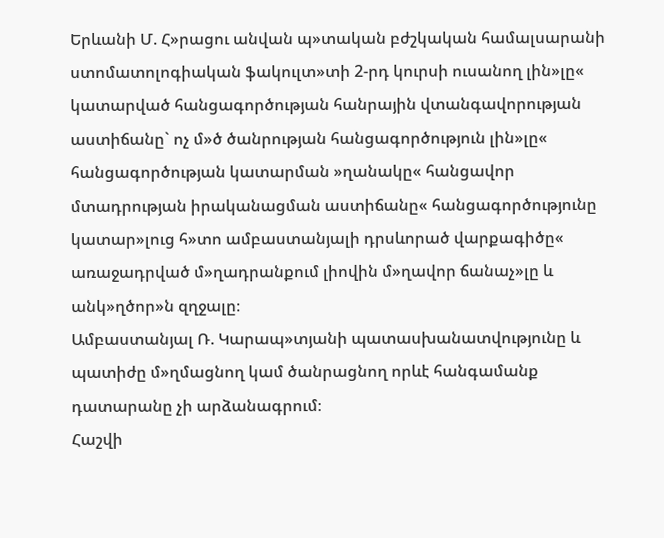Երևանի Մ. Հ»րացու անվան պ»տական բժշկական համալսարանի ստոմատոլոգիական ֆակուլտ»տի 2-րդ կուրսի ուսանող լին»լը« կատարված հանցագործության հանրային վտանգավորության աստիճանը` ոչ մ»ծ ծանրության հանցագործություն լին»լը« հանցագործության կատարման »ղանակը« հանցավոր մտադրության իրականացման աստիճանը« հանցագործությունը կատար»լուց հ»տո ամբաստանյալի դրսևորած վարքագիծը« առաջադրված մ»ղադրանքում լիովին մ»ղավոր ճանաչ»լը և անկ»ղծոր»ն զղջալը։
Ամբաստանյալ Ռ. Կարապ»տյանի պատասխանատվությունը և պատիժը մ»ղմացնող կամ ծանրացնող որևէ հանգամանք դատարանը չի արձանագրում։
Հաշվի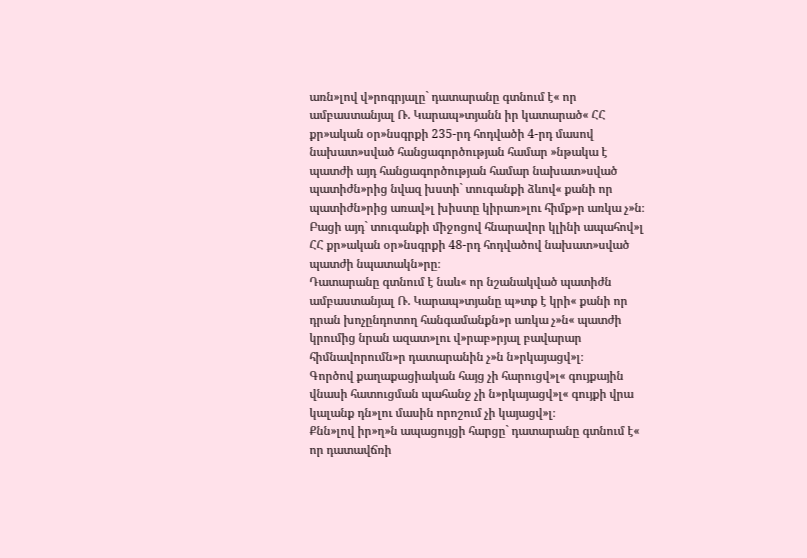առն»լով վ»րոգրյալը` դատարանը գտնում է« որ ամբաստանյալ Ռ. Կարապ»տյանն իր կատարած« ՀՀ քր»ական օր»նսգրքի 235-րդ հոդվածի 4-րդ մասով նախատ»սված հանցագործության համար »նթակա է պատժի այդ հանցագործության համար նախատ»սված պատիժն»րից նվազ խստի` տուգանքի ձևով« քանի որ պատիժն»րից առավ»լ խիստը կիրառ»լու հիմք»ր առկա չ»ն։ Բացի այդ` տուգանքի միջոցով հնարավոր կլինի ապահով»լ ՀՀ քր»ական օր»նսգրքի 48-րդ հոդվածով նախատ»սված պատժի նպատակն»րը։
Դատարանը գտնում է նաև« որ նշանակված պատիժն ամբաստանյալ Ռ. Կարապ»տյանը պ»տք է կրի« քանի որ դրան խոչընդոտող հանգամանքն»ր առկա չ»ն« պատժի կրումից նրան ազատ»լու վ»րաբ»րյալ բավարար հիմնավորումն»ր դատարանին չ»ն ն»րկայացվ»լ։
Գործով քաղաքացիական հայց չի հարուցվ»լ« գույքային վնասի հատուցման պահանջ չի ն»րկայացվ»լ« գույքի վրա կալանք դն»լու մասին որոշում չի կայացվ»լ։
Քնն»լով իր»ղ»ն ապացույցի հարցը` դատարանը գտնում է« որ դատավճռի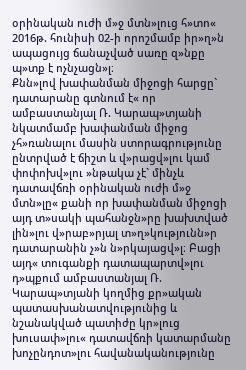օրինական ուժի մ»ջ մտն»լուց հ»տո« 2016թ. հունիսի 02-ի որոշմամբ իր»ղ»ն ապացույց ճանաչված սառը զ»նքը պ»տք է ոչնչացն»լ։
Քնն»լով խափանման միջոցի հարցը` դատարանը գտնում է« որ ամբաստանյալ Ռ. Կարապ»տյանի նկատմամբ խափանման միջոց չհ»ռանալու մասին ստորագրությունը ընտրված է ճիշտ և վ»րացվ»լու կամ փոփոխվ»լու »նթակա չէ` մինչև դատավճռի օրինական ուժի մ»ջ մտն»լը« քանի որ խափանման միջոցի այդ տ»սակի պահանջն»րը խախտված լին»լու վ»րաբ»րյալ տ»ղ»կությունն»ր դատարանին չ»ն ն»րկայացվ»լ։ Բացի այդ« տուգանքի դատապարտվ»լու դ»պքում ամբաստանյալ Ռ. Կարապ»տյանի կողմից քր»ական պատասխանատվությունից և նշանակված պատիժը կր»լուց խուսափ»լու« դատավճռի կատարմանը խոչընդոտ»լու հավանականությունը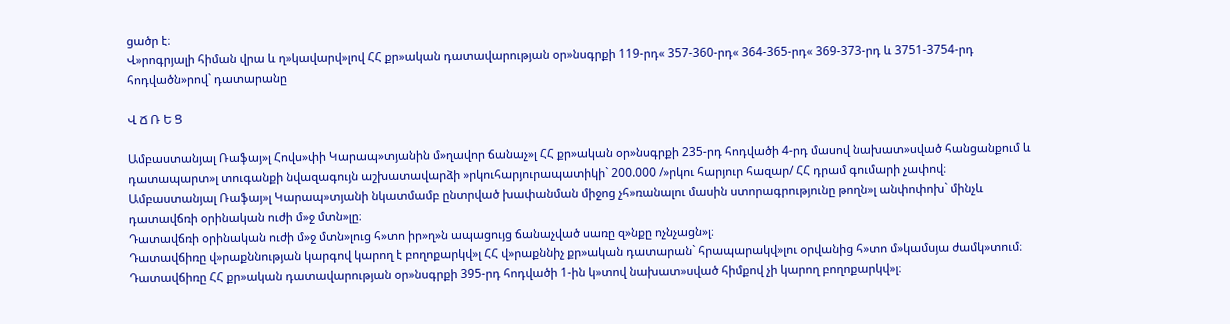ցածր է։
Վ»րոգրյալի հիման վրա և ղ»կավարվ»լով ՀՀ քր»ական դատավարության օր»նսգրքի 119-րդ« 357-360-րդ« 364-365-րդ« 369-373-րդ և 3751-3754-րդ հոդվածն»րով` դատարանը

Վ Ճ Ռ Ե Ց

Ամբաստանյալ Ռաֆայ»լ Հովս»փի Կարապ»տյանին մ»ղավոր ճանաչ»լ ՀՀ քր»ական օր»նսգրքի 235-րդ հոդվածի 4-րդ մասով նախատ»սված հանցանքում և դատապարտ»լ տուգանքի նվազագույն աշխատավարձի »րկուհարյուրապատիկի` 200.000 /»րկու հարյուր հազար/ ՀՀ դրամ գումարի չափով։
Ամբաստանյալ Ռաֆայ»լ Կարապ»տյանի նկատմամբ ընտրված խափանման միջոց չհ»ռանալու մասին ստորագրությունը թողն»լ անփոփոխ` մինչև դատավճռի օրինական ուժի մ»ջ մտն»լը։
Դատավճռի օրինական ուժի մ»ջ մտն»լուց հ»տո իր»ղ»ն ապացույց ճանաչված սառը զ»նքը ոչնչացն»լ։
Դատավճիռը վ»րաքննության կարգով կարող է բողոքարկվ»լ ՀՀ վ»րաքննիչ քր»ական դատարան` հրապարակվ»լու օրվանից հ»տո մ»կամսյա ժամկ»տում։
Դատավճիռը ՀՀ քր»ական դատավարության օր»նսգրքի 395-րդ հոդվածի 1-ին կ»տով նախատ»սված հիմքով չի կարող բողոքարկվ»լ։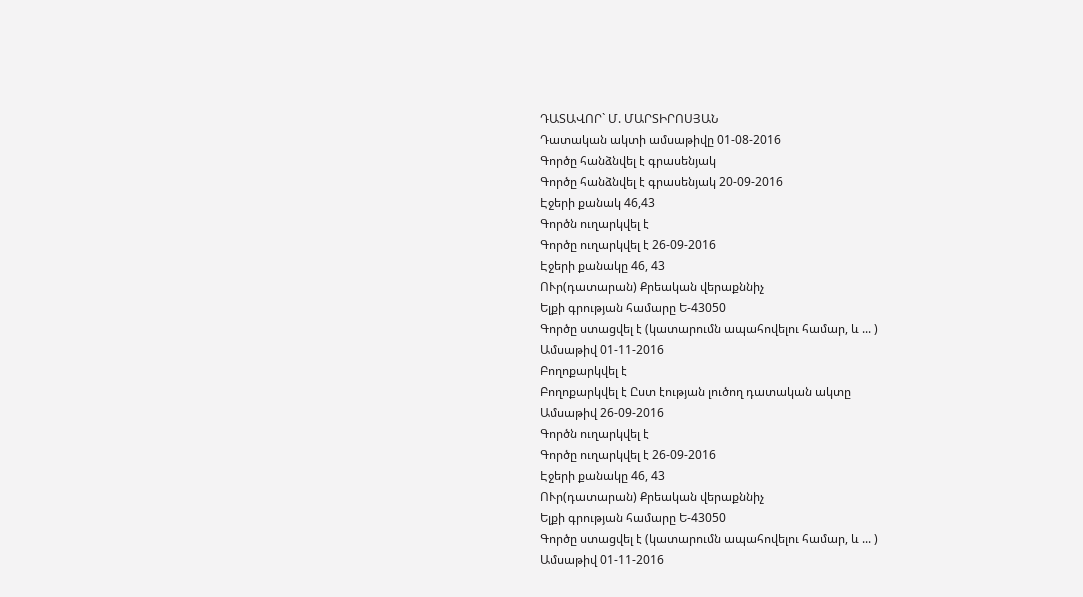ԴԱՏԱՎՈՐ` Մ. ՄԱՐՏԻՐՈՍՅԱՆ
Դատական ակտի ամսաթիվը 01-08-2016
Գործը հանձնվել է գրասենյակ
Գործը հանձնվել է գրասենյակ 20-09-2016
Էջերի քանակ 46,43
Գործն ուղարկվել է
Գործը ուղարկվել է 26-09-2016
Էջերի քանակը 46, 43
ՈՒր(դատարան) Քրեական վերաքննիչ
Ելքի գրության համարը Ե-43050
Գործը ստացվել է (կատարումն ապահովելու համար, և ... )
Ամսաթիվ 01-11-2016
Բողոքարկվել է
Բողոքարկվել է Ըստ էության լուծող դատական ակտը
Ամսաթիվ 26-09-2016
Գործն ուղարկվել է
Գործը ուղարկվել է 26-09-2016
Էջերի քանակը 46, 43
ՈՒր(դատարան) Քրեական վերաքննիչ
Ելքի գրության համարը Ե-43050
Գործը ստացվել է (կատարումն ապահովելու համար, և ... )
Ամսաթիվ 01-11-2016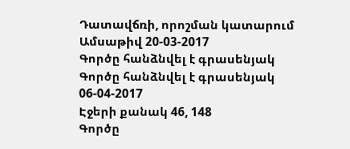Դատավճռի, որոշման կատարում
Ամսաթիվ 20-03-2017
Գործը հանձնվել է գրասենյակ
Գործը հանձնվել է գրասենյակ 06-04-2017
Էջերի քանակ 46, 148
Գործը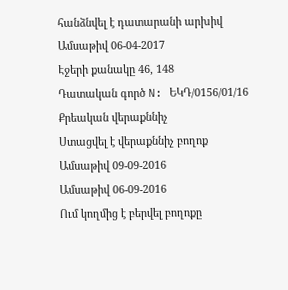հանձնվել է դատարանի արխիվ
Ամսաթիվ 06-04-2017
Էջերի քանակը 46, 148
Դատական գործ N: ԵԿԴ/0156/01/16
Քրեական վերաքննիչ
Ստացվել է վերաքննիչ բողոք
Ամսաթիվ 09-09-2016
Ամսաթիվ 06-09-2016
Ում կողմից է բերվել բողոքը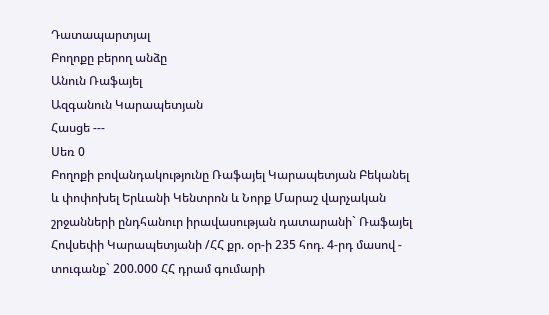Դատապարտյալ
Բողոքը բերող անձը
Անուն Ռաֆայել
Ազգանուն Կարապետյան
Հասցե ---
Սեռ 0
Բողոքի բովանդակությունը Ռաֆայել Կարապետյան Բեկանել և փոփոխել Երևանի Կենտրոն և Նորք Մարաշ վարչական շրջանների ընդհանուր իրավասության դատարանի` Ռաֆայել Հովսեփի Կարապետյանի /ՀՀ քր. օր-ի 235 հոդ. 4-րդ մասով - տուգանք` 200.000 ՀՀ դրամ գումարի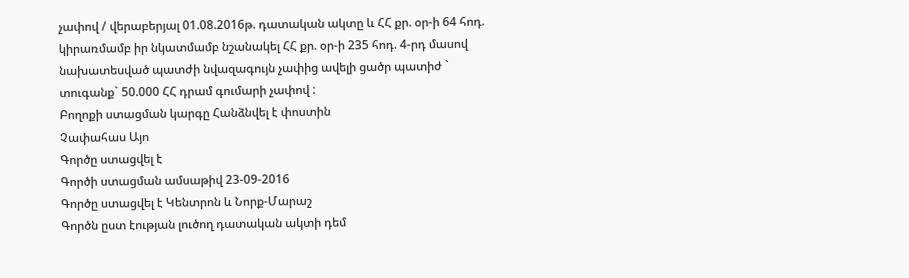չափով / վերաբերյալ 01.08.2016թ. դատական ակտը և ՀՀ քր. օր-ի 64 հոդ. կիրառմամբ իր նկատմամբ նշանակել ՀՀ քր. օր-ի 235 հոդ. 4-րդ մասով նախատեսված պատժի նվազագույն չափից ավելի ցածր պատիժ ` տուգանք` 50.000 ՀՀ դրամ գումարի չափով :
Բողոքի ստացման կարգը Հանձնվել է փոստին
Չափահաս Այո
Գործը ստացվել է
Գործի ստացման ամսաթիվ 23-09-2016
Գործը ստացվել է Կենտրոն և Նորք-Մարաշ
Գործն ըստ էության լուծող դատական ակտի դեմ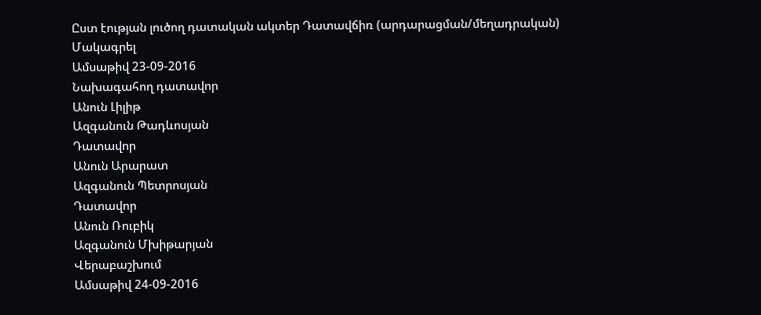Ըստ էության լուծող դատական ակտեր Դատավճիռ (արդարացման/մեղադրական)
Մակագրել
Ամսաթիվ 23-09-2016
Նախագահող դատավոր
Անուն Լիլիթ
Ազգանուն Թադևոսյան
Դատավոր
Անուն Արարատ
Ազգանուն Պետրոսյան
Դատավոր
Անուն Ռուբիկ
Ազգանուն Մխիթարյան
Վերաբաշխում
Ամսաթիվ 24-09-2016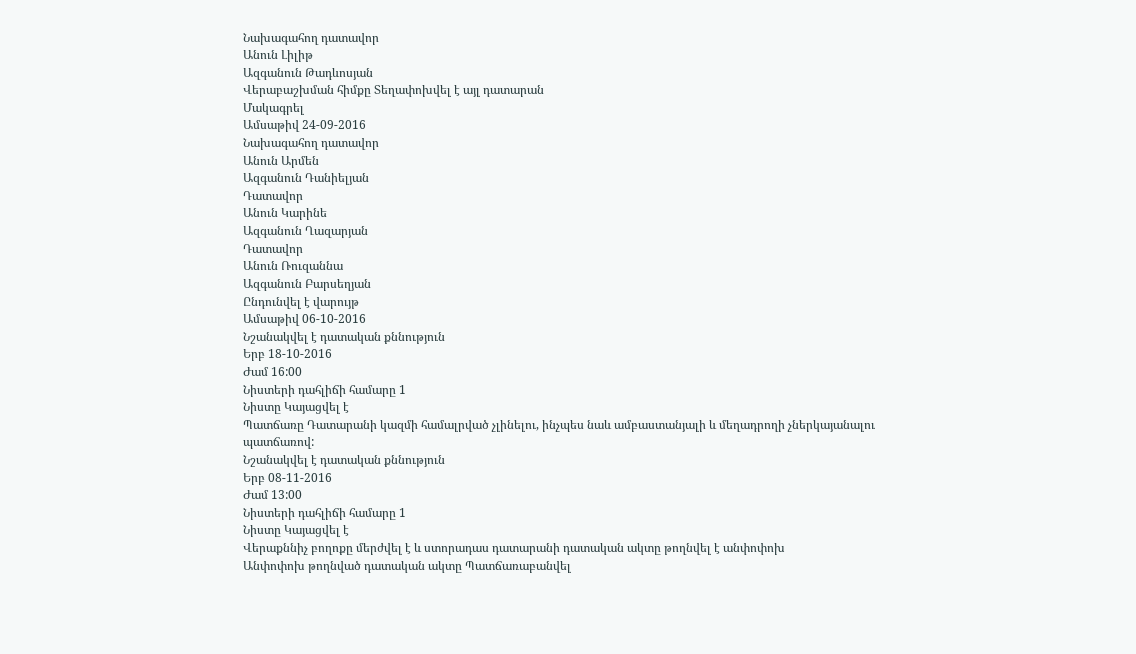Նախագահող դատավոր
Անուն Լիլիթ
Ազգանուն Թադևոսյան
Վերաբաշխման հիմքը Տեղափոխվել է այլ դատարան
Մակագրել
Ամսաթիվ 24-09-2016
Նախագահող դատավոր
Անուն Արմեն
Ազգանուն Դանիելյան
Դատավոր
Անուն Կարինե
Ազգանուն Ղազարյան
Դատավոր
Անուն Ռուզաննա
Ազգանուն Բարսեղյան
Ընդունվել է վարույթ
Ամսաթիվ 06-10-2016
Նշանակվել է դատական քննություն
Երբ 18-10-2016
Ժամ 16:00
Նիստերի դահլիճի համարը 1
Նիստը Կայացվել է
Պատճառը Դատարանի կազմի համալրված չլինելու, ինչպես նաև ամբաստանյալի և մեղադրողի չներկայանալու պատճառով:
Նշանակվել է դատական քննություն
Երբ 08-11-2016
Ժամ 13:00
Նիստերի դահլիճի համարը 1
Նիստը Կայացվել է
Վերաքննիչ բողոքը մերժվել է և ստորադաս դատարանի դատական ակտը թողնվել է անփոփոխ
Անփոփոխ թողնված դատական ակտը Պատճառաբանվել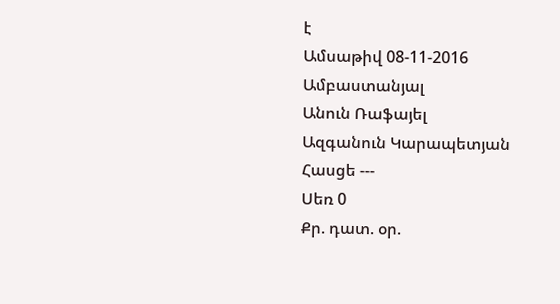է
Ամսաթիվ 08-11-2016
Ամբաստանյալ
Անուն Ռաֆայել
Ազգանուն Կարապետյան
Հասցե ---
Սեռ 0
Քր. դատ. օր.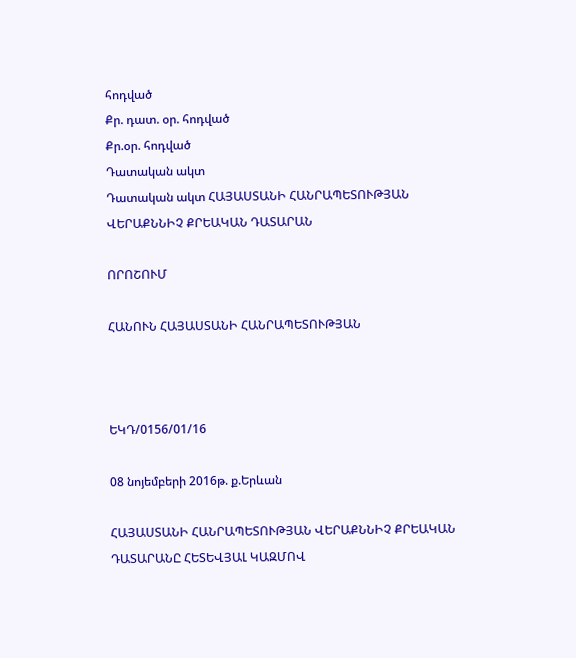հոդված
Քր. դատ. օր. հոդված
Քր.օր. հոդված
Դատական ակտ
Դատական ակտ ՀԱՅԱՍՏԱՆԻ ՀԱՆՐԱՊԵՏՈՒԹՅԱՆ
ՎԵՐԱՔՆՆԻՉ ՔՐԵԱԿԱՆ ԴԱՏԱՐԱՆ

ՈՐՈՇՈՒՄ

ՀԱՆՈՒՆ ՀԱՅԱՍՏԱՆԻ ՀԱՆՐԱՊԵՏՈՒԹՅԱՆ



ԵԿԴ/0156/01/16

08 նոյեմբերի 2016թ. ք.Երևան

ՀԱՅԱՍՏԱՆԻ ՀԱՆՐԱՊԵՏՈՒԹՅԱՆ ՎԵՐԱՔՆՆԻՉ ՔՐԵԱԿԱՆ
ԴԱՏԱՐԱՆԸ ՀԵՏԵՎՅԱԼ ԿԱԶՄՈՎ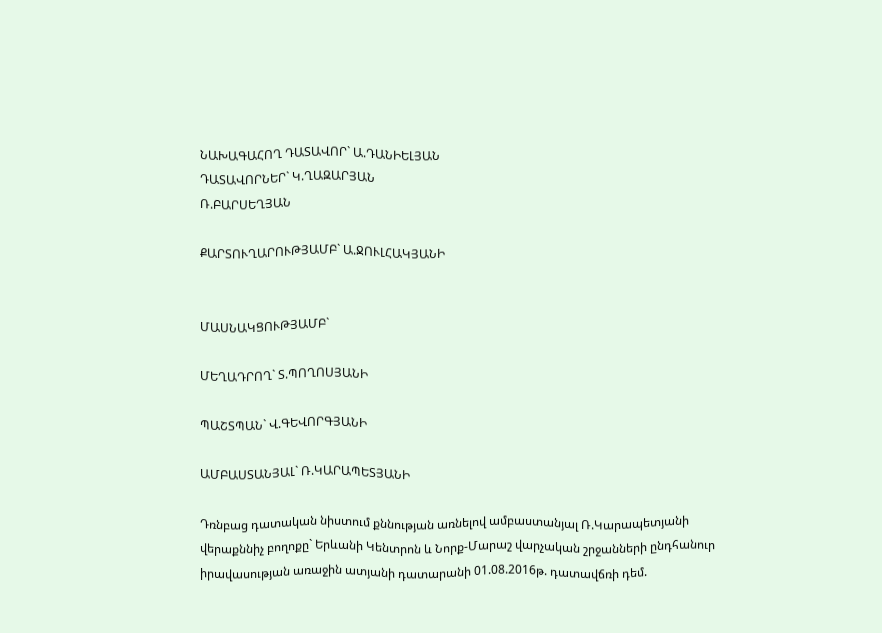ՆԱԽԱԳԱՀՈՂ ԴԱՏԱՎՈՐ` Ա.ԴԱՆԻԵԼՅԱՆ
ԴԱՏԱՎՈՐՆԵՐ` Կ.ՂԱԶԱՐՅԱՆ
Ռ.ԲԱՐՍԵՂՅԱՆ

ՔԱՐՏՈՒՂԱՐՈՒԹՅԱՄԲ` Ա.ՋՈՒԼՀԱԿՅԱՆԻ


ՄԱՍՆԱԿՑՈՒԹՅԱՄԲ`

ՄԵՂԱԴՐՈՂ` Տ.ՊՈՂՈՍՅԱՆԻ

ՊԱՇՏՊԱՆ` Վ.ԳԵՎՈՐԳՅԱՆԻ

ԱՄԲԱՍՏԱՆՅԱԼ` Ռ.ԿԱՐԱՊԵՏՅԱՆԻ

Դռնբաց դատական նիստում քննության առնելով ամբաստանյալ Ռ.Կարապետյանի վերաքննիչ բողոքը` Երևանի Կենտրոն և Նորք-Մարաշ վարչական շրջանների ընդհանուր իրավասության առաջին ատյանի դատարանի 01.08.2016թ. դատավճռի դեմ.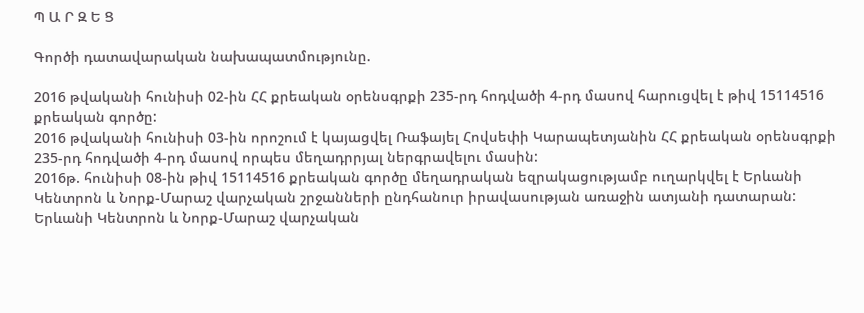Պ Ա Ր Զ Ե Ց

Գործի դատավարական նախապատմությունը.

2016 թվականի հունիսի 02-ին ՀՀ քրեական օրենսգրքի 235-րդ հոդվածի 4-րդ մասով հարուցվել է թիվ 15114516 քրեական գործը:
2016 թվականի հունիսի 03-ին որոշում է կայացվել Ռաֆայել Հովսեփի Կարապետյանին ՀՀ քրեական օրենսգրքի 235-րդ հոդվածի 4-րդ մասով որպես մեղադրրյալ ներգրավելու մասին:
2016թ. հունիսի 08-ին թիվ 15114516 քրեական գործը մեղադրական եզրակացությամբ ուղարկվել է Երևանի Կենտրոն և Նորք-Մարաշ վարչական շրջանների ընդհանուր իրավասության առաջին ատյանի դատարան:
Երևանի Կենտրոն և Նորք-Մարաշ վարչական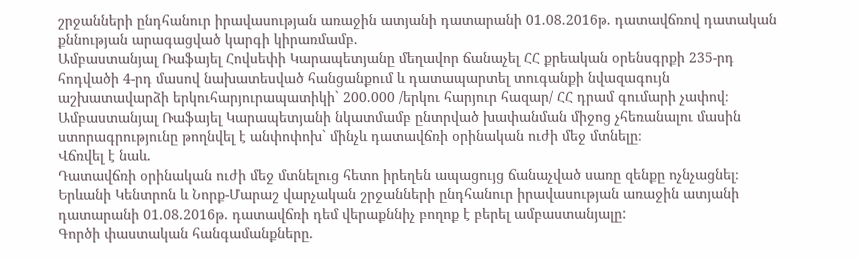շրջանների ընդհանուր իրավասության առաջին ատյանի դատարանի 01.08.2016թ. դատավճռով դատական քննության արագացված կարգի կիրառմամբ.
Ամբաստանյալ Ռաֆայել Հովսեփի Կարապետյանը մեղավոր ճանաչել ՀՀ քրեական օրենսգրքի 235-րդ հոդվածի 4-րդ մասով նախատեսված հանցանքում և դատապարտել տուգանքի նվազագույն աշխատավարձի երկուհարյուրապատիկի` 200.000 /երկու հարյուր հազար/ ՀՀ դրամ գումարի չափով։
Ամբաստանյալ Ռաֆայել Կարապետյանի նկատմամբ ընտրված խափանման միջոց չհեռանալու մասին ստորագրությունը թողնվել է անփոփոխ` մինչև դատավճռի օրինական ուժի մեջ մտնելը։
Վճռվել է նաև.
Դատավճռի օրինական ուժի մեջ մտնելուց հետո իրեղեն ապացույց ճանաչված սառը զենքը ոչնչացնել։
Երևանի Կենտրոն և Նորք-Մարաշ վարչական շրջանների ընդհանուր իրավասության առաջին ատյանի դատարանի 01.08.2016թ. դատավճռի դեմ վերաքննիչ բողոք է բերել ամբաստանյալը:
Գործի փաստական հանգամանքները.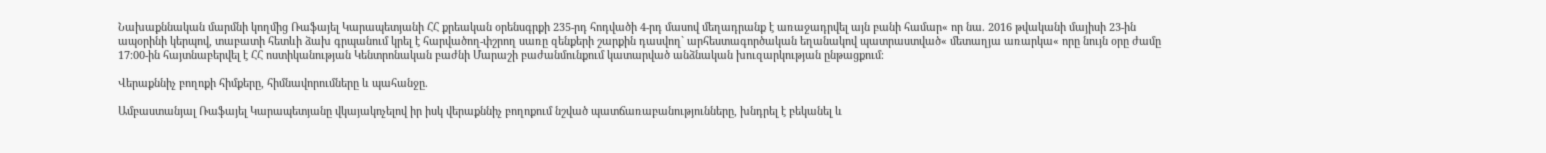Նախաքննական մարմնի կողմից Ռաֆայել Կարապետյանի ՀՀ քրեական օրենսգրքի 235-րդ հոդվածի 4-րդ մասով մեղադրանք է առաջադրվել այն բանի համար« որ նա. 2016 թվականի մայիսի 23-ին ապօրինի կերպով, տաբատի հետևի ձախ գրպանում կրել է հարվածող-փշրող սառը զենքերի շարքին դասվող` արհեստագործական եղանակով պատրաստված« մետաղյա առարկա« որը նույն օրը ժամը 17։00-ին հայտնաբերվել է ՀՀ ոստիկանության Կենտրոնական բաժնի Մարաշի բաժանմունքում կատարված անձնական խուզարկության ընթացքում։

Վերաքննիչ բողոքի հիմքերը, հիմնավորումները և պահանջը.

Ամբաստանյալ Ռաֆայել Կարապետյանը վկայակոչելով իր իսկ վերաքննիչ բողոքում նշված պատճառաբանությունները, խնդրել է բեկանել և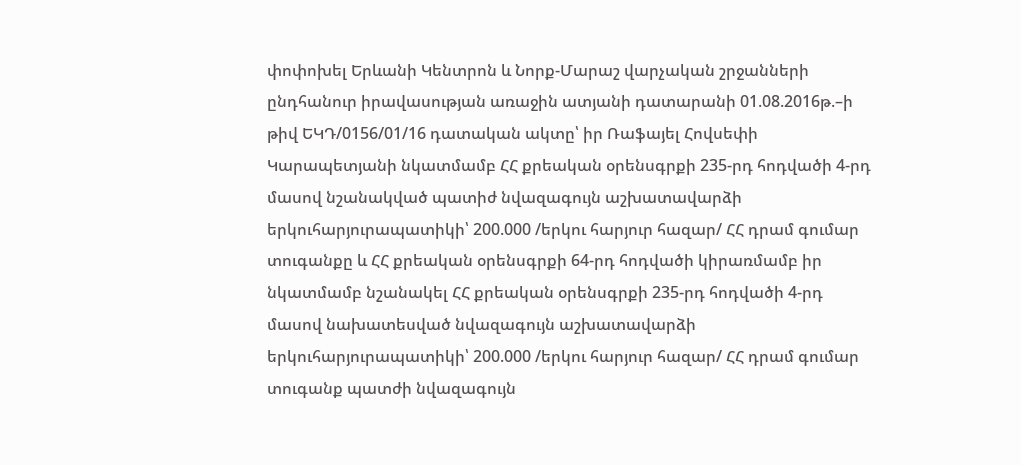փոփոխել Երևանի Կենտրոն և Նորք-Մարաշ վարչական շրջանների ընդհանուր իրավասության առաջին ատյանի դատարանի 01.08.2016թ.–ի թիվ ԵԿԴ/0156/01/16 դատական ակտը՝ իր Ռաֆայել Հովսեփի Կարապետյանի նկատմամբ ՀՀ քրեական օրենսգրքի 235-րդ հոդվածի 4-րդ մասով նշանակված պատիժ նվազագույն աշխատավարձի երկուհարյուրապատիկի՝ 200.000 /երկու հարյուր հազար/ ՀՀ դրամ գումար տուգանքը և ՀՀ քրեական օրենսգրքի 64-րդ հոդվածի կիրառմամբ իր նկատմամբ նշանակել ՀՀ քրեական օրենսգրքի 235-րդ հոդվածի 4-րդ մասով նախատեսված նվազագույն աշխատավարձի երկուհարյուրապատիկի՝ 200.000 /երկու հարյուր հազար/ ՀՀ դրամ գումար տուգանք պատժի նվազագույն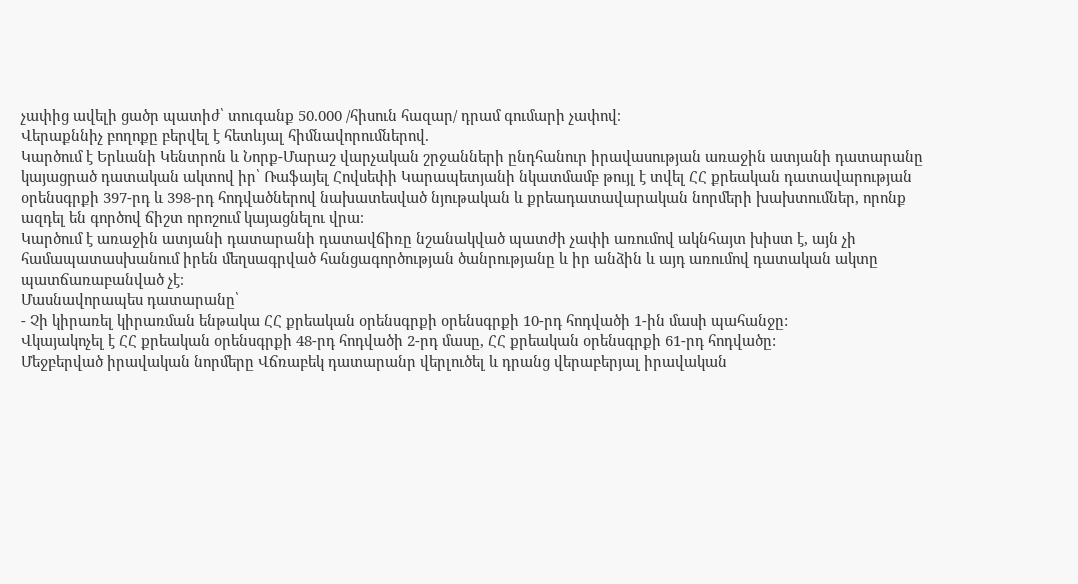չափից ավելի ցածր պատիժ՝ տուգանք 50.000 /հիսուն հազար/ դրամ գումարի չափով։
Վերաքննիչ բողոքը բերվել է հետևյալ հիմնավորումներով.
Կարծում է Երևանի Կենտրոն և Նորք-Մարաշ վարչական շրջանների ընդհանուր իրավասության առաջին ատյանի դատարանը կայացրած դատական ակտով իր՝ Ռաֆայել Հովսեփի Կարապետյանի նկատմամբ թույլ է տվել ՀՀ քրեական դատավարության օրենսգրքի 397-րդ և 398-րդ հոդվածներով նախատեսված նյութական և քրեադատավարական նորմերի խախտումներ, որոնք ազդել են գործով ճիշտ որոշում կայացնելու վրա։
Կարծում է առաջին ատյանի դատարանի դատավճիռը նշանակված պատժի չափի առումով ակնհայտ խիստ է, այն չի համապատասխանում իրեն մեղսագրված հանցագործության ծանրությանը և իր անձին և այդ առումով դատական ակտը պատճառաբանված չէ։
Մասնավորապես դատարանը՝
- Չի կիրառել կիրառման ենթակա ՀՀ քրեական օրենսգրքի օրենսգրքի 10-րդ հոդվածի 1-ին մասի պահանջը:
Վկայակոչել է ՀՀ քրեական օրենսգրքի 48-րդ հոդվածի 2-րդ մասը, ՀՀ քրեական օրենսգրքի 61-րդ հոդվածը:
Մեջբերված իրավական նորմերը Վճռաբեկ դատարանր վերլուծել և դրանց վերաբերյալ իրավական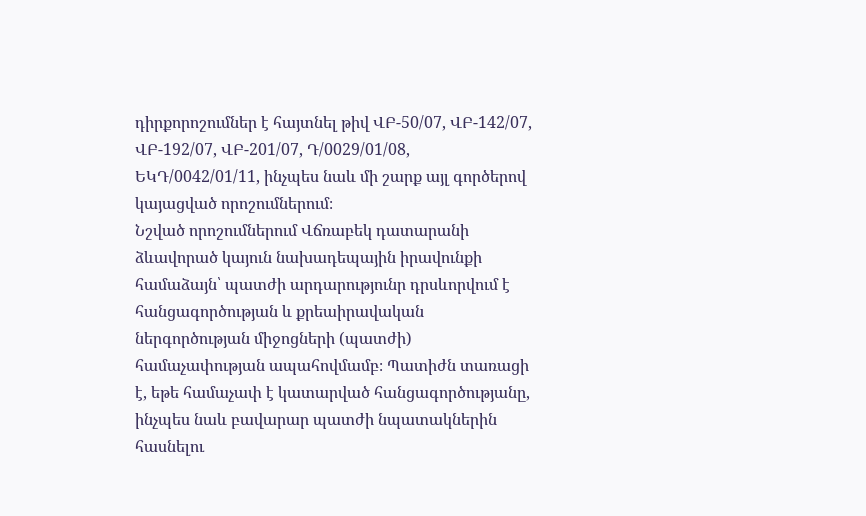դիրքորոշումներ է հայտնել թիվ ՎԲ-50/07, ՎԲ-142/07, ՎԲ-192/07, ՎԲ-201/07, Դ/0029/01/08, ԵԿԴ/0042/01/11, ինչպես նաև մի շարք այլ գործերով կայացված որոշումներում։
Նշված որոշումներում Վճռաբեկ դատարանի ձևավորած կայուն նախադեպային իրավունքի համաձայն՝ պատժի արդարությունր դրսևորվում է հանցագործության և քրեաիրավական ներգործության միջոցների (պատժի) համաչափության ապահովմամբ։ Պատիժն տառացի է, եթե համաչափ է կատարված հանցագործությանը, ինչպես նաև բավարար պատժի նպատակներին հասնելու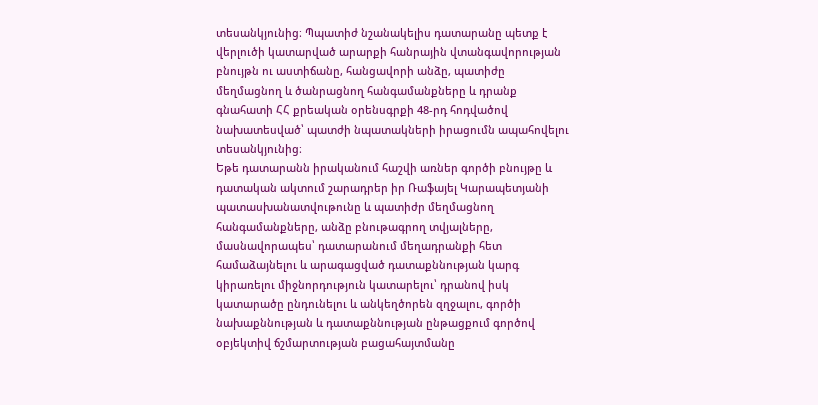տեսանկյունից։ Պպատիժ նշանակելիս դատարանը պետք է վերլուծի կատարված արարքի հանրային վտանգավորության բնույթն ու աստիճանը, հանցավորի անձը, պատիժը մեղմացնող և ծանրացնող հանգամանքները և դրանք գնահատի ՀՀ քրեական օրենսգրքի 48-րդ հոդվածով նախատեսված՝ պատժի նպատակների իրացումն ապահովելու տեսանկյունից։
Եթե դատարանն իրականում հաշվի առներ գործի բնույթը և դատական ակտում շարադրեր իր Ռաֆայել Կարապետյանի պատասխանատվութունը և պատիժր մեղմացնող հանգամանքները, անձը բնութագրող տվյալները, մասնավորապես՝ դատարանում մեղադրանքի հետ համաձայնելու և արագացված դատաքննության կարգ կիրառելու միջնորդություն կատարելու՝ դրանով իսկ կատարածը ընդունելու և անկեղծորեն զղջալու, գործի նախաքննության և դատաքննության ընթացքում գործով օբյեկտիվ ճշմարտության բացահայտմանը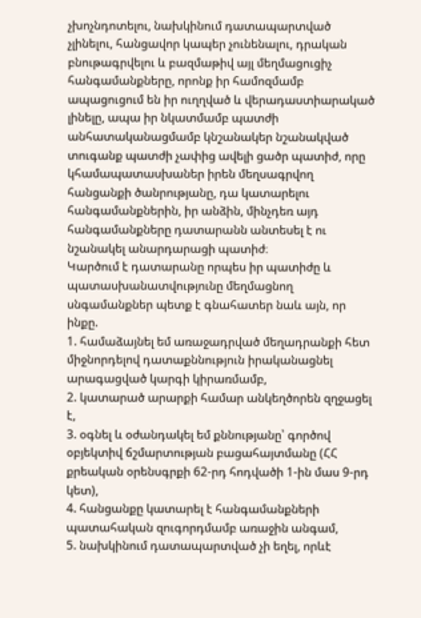չխոչնդոտելու, նախկինում դատապարտված չլինելու, հանցավոր կապեր չունենալու, դրական բնութագրվելու և բազմաթիվ այլ մեղմացուցիչ հանգամանքները, որոնք իր համոզմամբ ապացուցում են իր ուղղված և վերադաստիարակած լինելը, ապա իր նկատմամբ պատժի անհատականացմամբ կնշանակեր նշանակված տուգանք պատժի չափից ավելի ցածր պատիժ, որը կհամապատասխաներ իրեն մեղսագրվող հանցանքի ծանրությանը, դա կատարելու հանգամանքներին, իր անձին, մինչդեռ այդ հանգամանքները դատարանն անտեսել է ու նշանակել անարդարացի պատիժ։
Կարծում է դատարանը որպես իր պատիժը և պատասխանատվությունը մեղմացնող սնգամանքներ պետք է գնահատեր նաև այն, որ ինքը.
1. համաձայնել եմ առաջադրված մեղադրանքի հետ միջնորդելով դատաքննություն իրականացնել արագացված կարգի կիրառմամբ,
2. կատարած արարքի համար անկեղծորեն զղջացել է,
3. օգնել և օժանդակել եմ քննությանը՝ գործով օբյեկտիվ ճշմարտության բացահայտմանը (ՀՀ քրեական օրենսգրքի 62-րդ հոդվածի 1-ին մաս 9-րդ կետ),
4. հանցանքը կատարել է հանգամանքների պատահական զուգորդմամբ առաջին անգամ,
5. նախկինում դատապարտված չի եղել, որևէ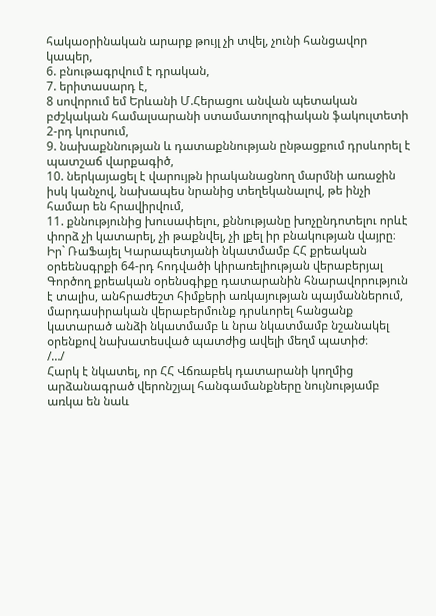հակաօրինական արարք թույլ չի տվել, չունի հանցավոր կապեր,
6. բնութագրվում է դրական,
7. երիտասարդ է,
8 սովորում եմ Երևանի Մ.Հերացու անվան պետական բժշկական համալսարանի ստամատոլոգիական ֆակուլտետի 2-րդ կուրսում,
9. նախաքննության և դատաքննության ընթացքում դրսևորել է պատշաճ վարքագիծ,
10. ներկայացել է վարույթն իրականացնող մարմնի առաջին իսկ կանչով, նախապես նրանից տեղեկանալով, թե ինչի համար են հրավիրվում,
11. քննությունից խուսափելու, քննությանը խոչընդոտելու որևէ փորձ չի կատարել, չի թաքնվել, չի լքել իր բնակության վայրը։
Իր` ՌաՖայել Կարապետյանի նկատմամբ ՀՀ քրեական օրեենսգրքի 64-րդ հոդվածի կիրառելիության վերաբերյալ
Գործող քրեական օրենսգիքը դատարանին հնարավորություն է տալիս, անհրաժեշտ հիմքերի առկայության պայմաններում, մարդասիրական վերաբերմունք դրսևորել հանցանք կատարած անձի նկատմամբ և նրա նկատմամբ նշանակել օրենքով նախատեսված պատժից ավելի մեղմ պատիժ։
/…/
Հարկ է նկատել, որ ՀՀ Վճռաբեկ դատարանի կողմից արձանագրած վերոնշյալ հանգամանքները նույնությամբ առկա են նաև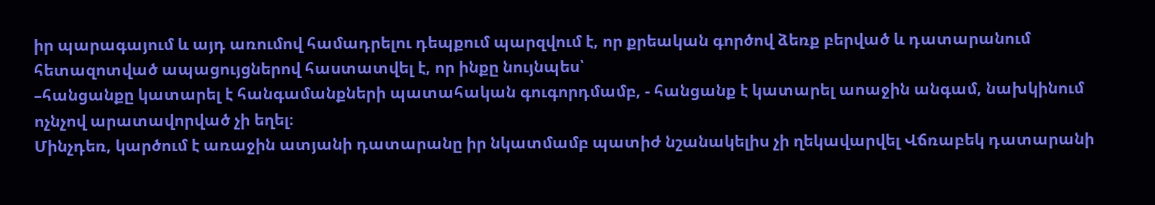իր պարագայում և այդ առումով համադրելու դեպքում պարզվում է, որ քրեական գործով ձեռք բերված և դատարանում հետազոտված ապացույցներով հաստատվել է, որ ինքը նույնպես՝
–հանցանքը կատարել է հանգամանքների պատահական գուգորդմամբ, - հանցանք է կատարել աոաջին անգամ, նախկինում ոչնչով արատավորված չի եղել։
Մինչդեռ, կարծում է առաջին ատյանի դատարանը իր նկատմամբ պատիժ նշանակելիս չի ղեկավարվել Վճռաբեկ դատարանի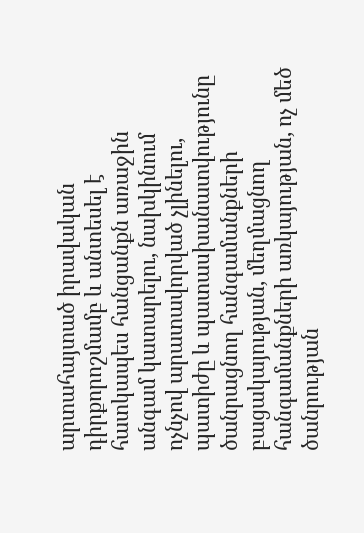արտահայտած իրավական դիրքորոշմամբ և անտեսել է հատկապես հանցանքն առաջին անգամ կատարելու, նախկինում ոչնչով արատավորված չլինելու, պատիժը և պատասխանատվությունը ծանրացնող հանգամանքների բացակայության, մեղմացնող հանգամանքների առկայության, ոչ մեծ ծանրության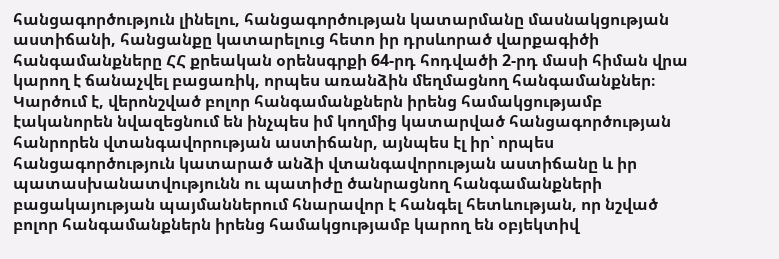հանցագործություն լինելու, հանցագործության կատարմանը մասնակցության աստիճանի, հանցանքը կատարելուց հետո իր դրսևորած վարքագիծի հանգամանքները ՀՀ քրեական օրենսգրքի 64-րդ հոդվածի 2-րդ մասի հիման վրա կարող է ճանաչվել բացառիկ, որպես առանձին մեղմացնող հանգամանքներ։
Կարծում է, վերոնշված բոլոր հանգամանքներն իրենց համակցությամբ էականորեն նվազեցնում են ինչպես իմ կողմից կատարված հանցագործության հանրորեն վտանգավորության աստիճանր, այնպես էլ իր՝ որպես հանցագործություն կատարած անձի վտանգավորության աստիճանը և իր պատասխանատվությունն ու պատիժը ծանրացնող հանգամանքների բացակայության պայմաններում հնարավոր է հանգել հետևության, որ նշված բոլոր հանգամանքներն իրենց համակցությամբ կարող են օբյեկտիվ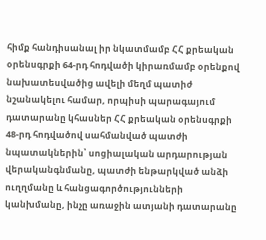հիմք հանդիսանալ իր նկատմամբ ՀՀ քրեական օրենսգրքի 64-րդ հոդվածի կիրառմամբ օրենքով նախատեսվածից ավելի մեղմ պատիժ նշանակելու համար, որպիսի պարագայում դատարանը կհասներ ՀՀ քրեական օրենսգրքի 48-րդ հոդվածով սահմանված պատժի նպատակներին՝ սոցիալական արդարության վերականգնմանը, պատժի ենթարկված անձի ուղղմանը և հանցագործությունների կանխմանը, ինչը առաջին ատյանի դատարանը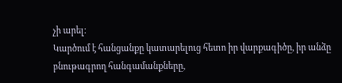չի արել։
Կարծում է հանցանքը կատարելուց հետո իր վարքագիծը, իր անձը բնութագրող հանգամանքները,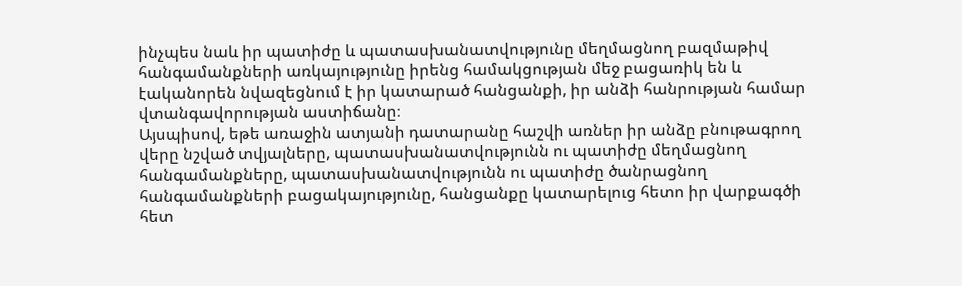ինչպես նաև իր պատիժը և պատասխանատվությունը մեղմացնող բազմաթիվ հանգամանքների առկայությունը իրենց համակցության մեջ բացառիկ են և էականորեն նվազեցնում է իր կատարած հանցանքի, իր անձի հանրության համար վտանգավորության աստիճանը։
Այսպիսով, եթե առաջին ատյանի դատարանը հաշվի առներ իր անձը բնութագրող վերը նշված տվյալները, պատասխանատվությունն ու պատիժը մեղմացնող հանգամանքները, պատասխանատվությունն ու պատիժը ծանրացնող հանգամանքների բացակայությունը, հանցանքը կատարելուց հետո իր վարքագծի հետ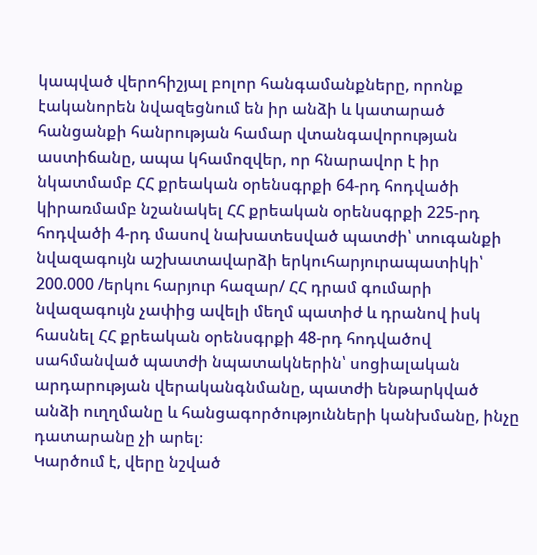կապված վերոհիշյալ բոլոր հանգամանքները, որոնք էականորեն նվազեցնում են իր անձի և կատարած հանցանքի հանրության համար վտանգավորության աստիճանը, ապա կհամոզվեր, որ հնարավոր է իր նկատմամբ ՀՀ քրեական օրենսգրքի 64-րդ հոդվածի կիրառմամբ նշանակել ՀՀ քրեական օրենսգրքի 225-րդ հոդվածի 4-րդ մասով նախատեսված պատժի՝ տուգանքի նվազագույն աշխատավարձի երկուհարյուրապատիկի՝ 200.000 /երկու հարյուր հազար/ ՀՀ դրամ գումարի նվազագույն չափից ավելի մեղմ պատիժ և դրանով իսկ հասնել ՀՀ քրեական օրենսգրքի 48-րդ հոդվածով սահմանված պատժի նպատակներին՝ սոցիալական արդարության վերականգնմանը, պատժի ենթարկված անձի ուղղմանը և հանցագործությունների կանխմանը, ինչը դատարանը չի արել։
Կարծում է, վերը նշված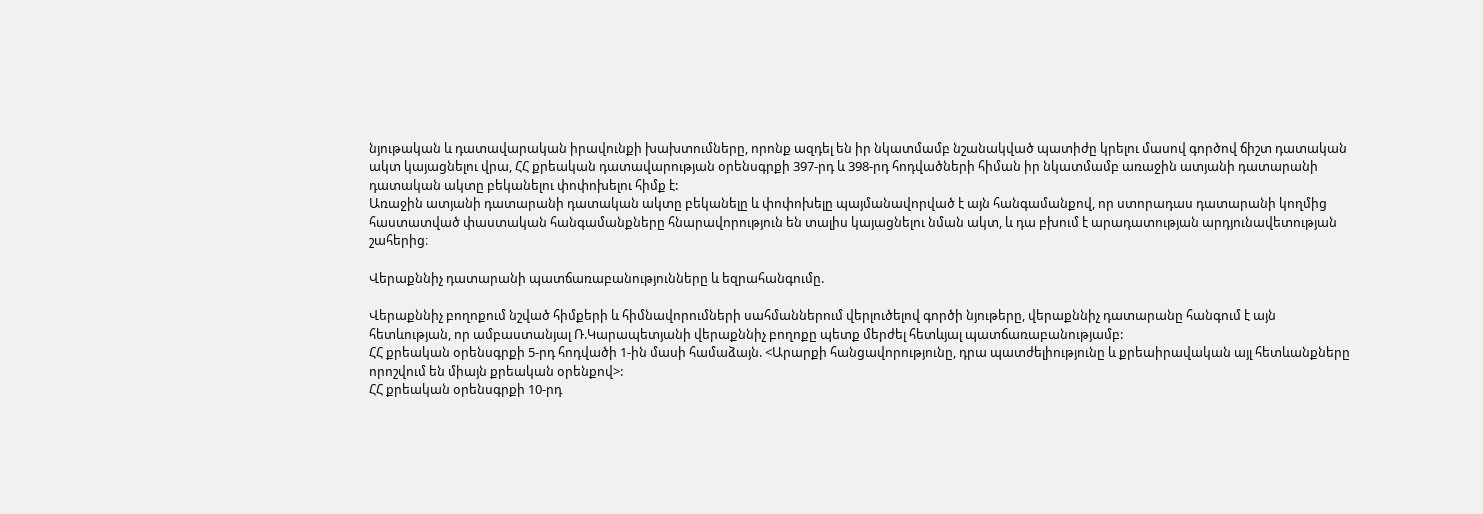նյութական և դատավարական իրավունքի խախտումները, որոնք ազդել են իր նկատմամբ նշանակված պատիժը կրելու մասով գործով ճիշտ դատական ակտ կայացնելու վրա, ՀՀ քրեական դատավարության օրենսգրքի 397-րդ և 398-րդ հոդվածների հիման իր նկատմամբ առաջին ատյանի դատարանի դատական ակտը բեկանելու փոփոխելու հիմք է:
Առաջին ատյանի դատարանի դատական ակտը բեկանելը և փոփոխելը պայմանավորված է այն հանգամանքով, որ ստորադաս դատարանի կողմից հաստատված փաստական հանգամանքները հնարավորություն են տալիս կայացնելու նման ակտ, և դա բխում է արադատության արդյունավետության շահերից։

Վերաքննիչ դատարանի պատճառաբանությունները և եզրահանգումը.

Վերաքննիչ բողոքում նշված հիմքերի և հիմնավորումների սահմաններում վերլուծելով գործի նյութերը, վերաքննիչ դատարանը հանգում է այն հետևության, որ ամբաստանյալ Ռ.Կարապետյանի վերաքննիչ բողոքը պետք մերժել հետևյալ պատճառաբանությամբ:
ՀՀ քրեական օրենսգրքի 5-րդ հոդվածի 1-ին մասի համաձայն. <Արարքի հանցավորությունը, դրա պատժելիությունը և քրեաիրավական այլ հետևանքները որոշվում են միայն քրեական օրենքով>:
ՀՀ քրեական օրենսգրքի 10-րդ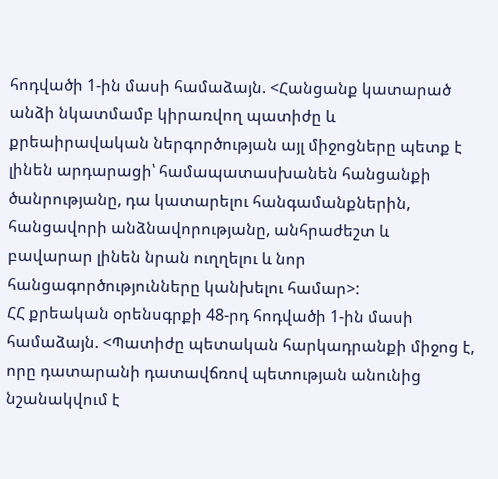հոդվածի 1-ին մասի համաձայն. <Հանցանք կատարած անձի նկատմամբ կիրառվող պատիժը և քրեաիրավական ներգործության այլ միջոցները պետք է լինեն արդարացի՝ համապատասխանեն հանցանքի ծանրությանը, դա կատարելու հանգամանքներին, հանցավորի անձնավորությանը, անհրաժեշտ և բավարար լինեն նրան ուղղելու և նոր հանցագործությունները կանխելու համար>:
ՀՀ քրեական օրենսգրքի 48-րդ հոդվածի 1-ին մասի համաձայն. <Պատիժը պետական հարկադրանքի միջոց է, որը դատարանի դատավճռով պետության անունից նշանակվում է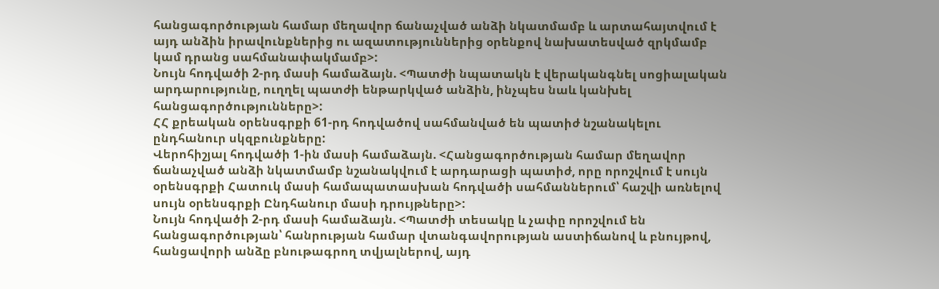հանցագործության համար մեղավոր ճանաչված անձի նկատմամբ և արտահայտվում է այդ անձին իրավունքներից ու ազատություններից օրենքով նախատեսված զրկմամբ կամ դրանց սահմանափակմամբ>:
Նույն հոդվածի 2-րդ մասի համաձայն. <Պատժի նպատակն է վերականգնել սոցիալական արդարությունը, ուղղել պատժի ենթարկված անձին, ինչպես նաև կանխել հանցագործությունները>:
ՀՀ քրեական օրենսգրքի 61-րդ հոդվածով սահմանված են պատիժ նշանակելու ընդհանուր սկզբունքները:
Վերոհիշյալ հոդվածի 1-ին մասի համաձայն. <Հանցագործության համար մեղավոր ճանաչված անձի նկատմամբ նշանակվում է արդարացի պատիժ, որը որոշվում է սույն օրենսգրքի Հատուկ մասի համապատասխան հոդվածի սահմաններում՝ հաշվի առնելով սույն օրենսգրքի Ընդհանուր մասի դրույթները>:
Նույն հոդվածի 2-րդ մասի համաձայն. <Պատժի տեսակը և չափը որոշվում են հանցագործության՝ հանրության համար վտանգավորության աստիճանով և բնույթով, հանցավորի անձը բնութագրող տվյալներով, այդ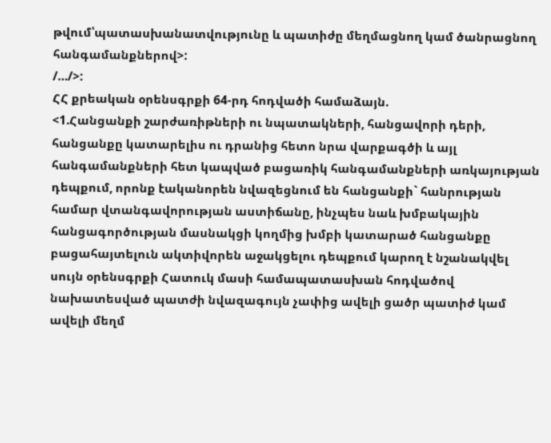թվում՝պատասխանատվությունը և պատիժը մեղմացնող կամ ծանրացնող հանգամանքներով>:
/…/>:
ՀՀ քրեական օրենսգրքի 64-րդ հոդվածի համաձայն.
<1.Հանցանքի շարժառիթների ու նպատակների, հանցավորի դերի, հանցանքը կատարելիս ու դրանից հետո նրա վարքագծի և այլ հանգամանքների հետ կապված բացառիկ հանգամանքների առկայության դեպքում, որոնք էականորեն նվազեցնում են հանցանքի` հանրության համար վտանգավորության աստիճանը, ինչպես նաև խմբակային հանցագործության մասնակցի կողմից խմբի կատարած հանցանքը բացահայտելուն ակտիվորեն աջակցելու դեպքում կարող է նշանակվել սույն օրենսգրքի Հատուկ մասի համապատասխան հոդվածով նախատեսված պատժի նվազագույն չափից ավելի ցածր պատիժ կամ ավելի մեղմ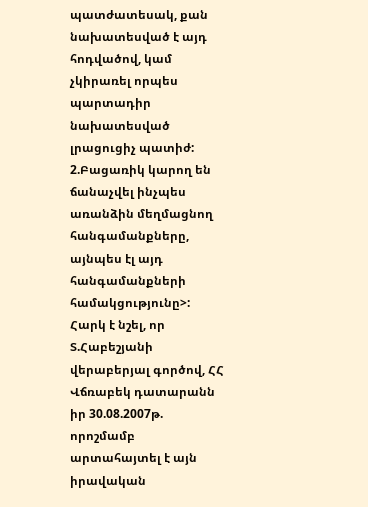պատժատեսակ, քան նախատեսված է այդ հոդվածով, կամ չկիրառել որպես պարտադիր նախատեսված լրացուցիչ պատիժ:
2.Բացառիկ կարող են ճանաչվել ինչպես առանձին մեղմացնող հանգամանքները, այնպես էլ այդ հանգամանքների համակցությունը>:
Հարկ է նշել, որ Տ.Հաբեշյանի վերաբերյալ գործով, ՀՀ Վճռաբեկ դատարանն իր 30.08.2007թ. որոշմամբ արտահայտել է այն իրավական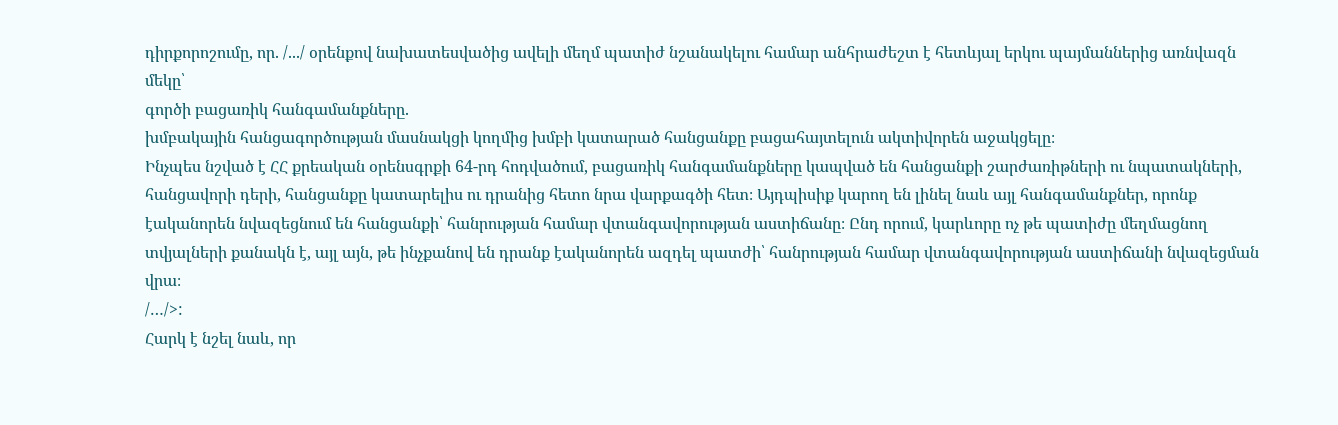դիրքորոշումը, որ. /.../ օրենքով նախատեսվածից ավելի մեղմ պատիժ նշանակելու համար անհրաժեշտ է հետևյալ երկու պայմաններից առնվազն մեկը՝
գործի բացառիկ հանգամանքները.
խմբակային հանցագործության մասնակցի կողմից խմբի կատարած հանցանքը բացահայտելուն ակտիվորեն աջակցելը։
Ինչպես նշված է ՀՀ քրեական օրենսգրքի 64-րդ հոդվածում, բացառիկ հանգամանքները կապված են հանցանքի շարժառիթների ու նպատակների, հանցավորի դերի, հանցանքը կատարելիս ու դրանից հետո նրա վարքագծի հետ։ Այդպիսիք կարող են լինել նաև այլ հանգամանքներ, որոնք էականորեն նվազեցնում են հանցանքի՝ հանրության համար վտանգավորության աստիճանը։ Ընդ որում, կարևորը ոչ թե պատիժը մեղմացնող տվյալների քանակն է, այլ այն, թե ինչքանով են դրանք էականորեն ազդել պատժի՝ հանրության համար վտանգավորության աստիճանի նվազեցման վրա։
/…/>:
Հարկ է նշել նաև, որ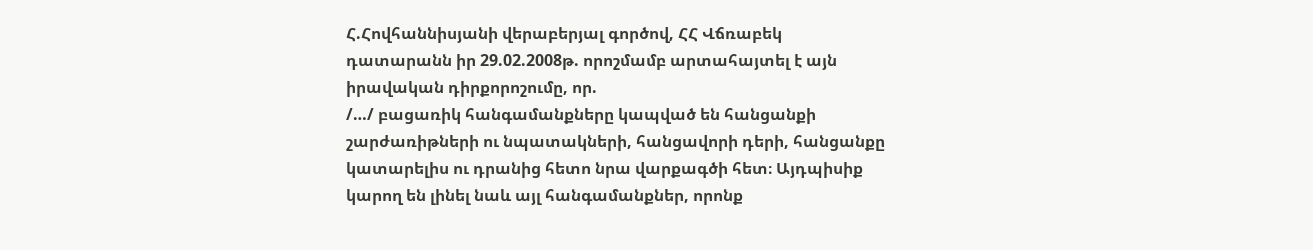Հ.Հովհաննիսյանի վերաբերյալ գործով, ՀՀ Վճռաբեկ դատարանն իր 29.02.2008թ. որոշմամբ արտահայտել է այն իրավական դիրքորոշումը, որ.
/…/ բացառիկ հանգամանքները կապված են հանցանքի շարժառիթների ու նպատակների, հանցավորի դերի, հանցանքը կատարելիս ու դրանից հետո նրա վարքագծի հետ։ Այդպիսիք կարող են լինել նաև այլ հանգամանքներ, որոնք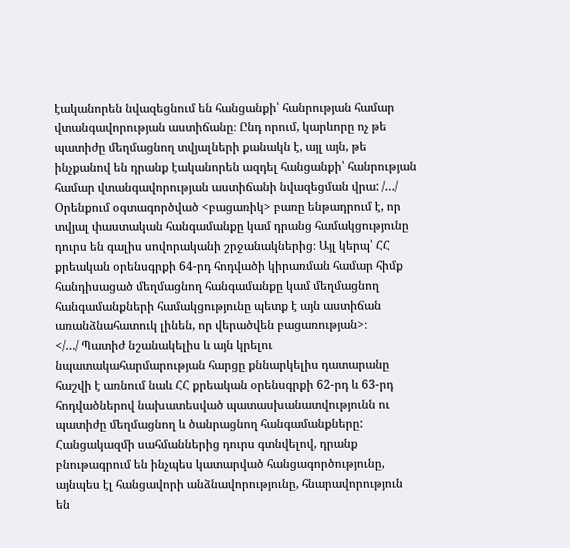էականորեն նվազեցնում են հանցանքի՝ հանրության համար վտանգավորության աստիճանը։ Ընդ որում, կարևորը ոչ թե պատիժը մեղմացնող տվյալների քանակն է, այլ այն, թե ինչքանով են դրանք էականորեն ազդել հանցանքի՝ հանրության համար վտանգավորության աստիճանի նվազեցման վրա: /…/
Օրենքում օգտագործված <բացառիկ> բառը ենթադրում է, որ տվյալ փաստական հանգամանքը կամ դրանց համակցությունը դուրս են գալիս սովորականի շրջանակներից։ Այլ կերպ՝ ՀՀ քրեական օրենսգրքի 64-րդ հոդվածի կիրառման համար հիմք հանդիսացած մեղմացնող հանգամանքը կամ մեղմացնող հանգամանքների համակցությունը պետք է այն աստիճան առանձնահատուկ լինեն, որ վերածվեն բացառության>։
</…/ Պատիժ նշանակելիս և այն կրելու նպատակահարմարության հարցը քննարկելիս դատարանը հաշվի է առնում նաև ՀՀ քրեական օրենսգրքի 62-րդ և 63-րդ հոդվածներով նախատեսված պատասխանատվությունն ու պատիժը մեղմացնող և ծանրացնող հանգամանքները: Հանցակազմի սահմաններից դուրս գտնվելով, դրանք բնութագրում են ինչպես կատարված հանցագործությունը, այնպես էլ հանցավորի անձնավորությունը, հնարավորություն են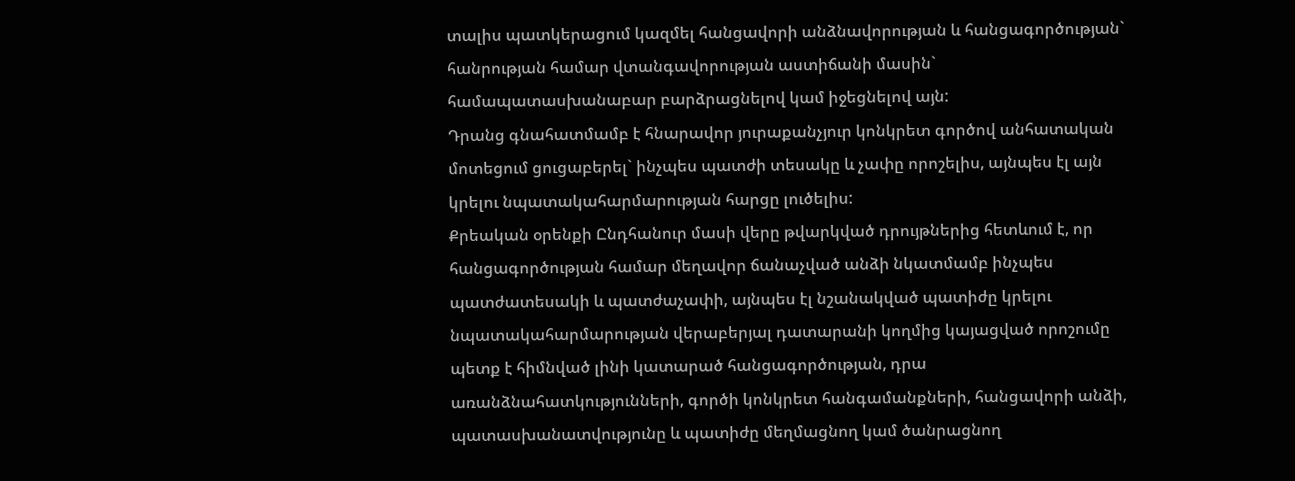տալիս պատկերացում կազմել հանցավորի անձնավորության և հանցագործության` հանրության համար վտանգավորության աստիճանի մասին` համապատասխանաբար բարձրացնելով կամ իջեցնելով այն:
Դրանց գնահատմամբ է հնարավոր յուրաքանչյուր կոնկրետ գործով անհատական մոտեցում ցուցաբերել` ինչպես պատժի տեսակը և չափը որոշելիս, այնպես էլ այն կրելու նպատակահարմարության հարցը լուծելիս:
Քրեական օրենքի Ընդհանուր մասի վերը թվարկված դրույթներից հետևում է, որ հանցագործության համար մեղավոր ճանաչված անձի նկատմամբ ինչպես պատժատեսակի և պատժաչափի, այնպես էլ նշանակված պատիժը կրելու նպատակահարմարության վերաբերյալ դատարանի կողմից կայացված որոշումը պետք է հիմնված լինի կատարած հանցագործության, դրա առանձնահատկությունների, գործի կոնկրետ հանգամանքների, հանցավորի անձի, պատասխանատվությունը և պատիժը մեղմացնող կամ ծանրացնող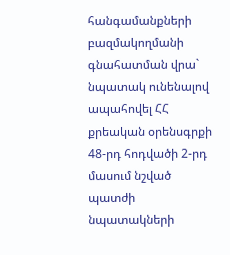հանգամանքների բազմակողմանի գնահատման վրա` նպատակ ունենալով ապահովել ՀՀ քրեական օրենսգրքի 48-րդ հոդվածի 2-րդ մասում նշված պատժի նպատակների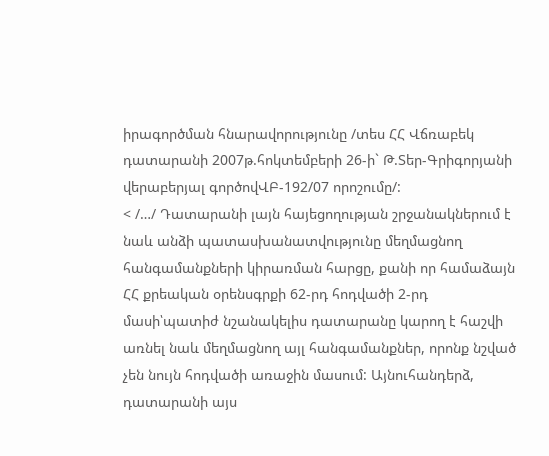իրագործման հնարավորությունը /տես ՀՀ Վճռաբեկ դատարանի 2007թ.հոկտեմբերի 26-ի` Թ.Տեր-Գրիգորյանի վերաբերյալ գործովՎԲ-192/07 որոշումը/:
< /…/ Դատարանի լայն հայեցողության շրջանակներում է նաև անձի պատասխանատվությունը մեղմացնող հանգամանքների կիրառման հարցը, քանի որ համաձայն ՀՀ քրեական օրենսգրքի 62-րդ հոդվածի 2-րդ մասի՝պատիժ նշանակելիս դատարանը կարող է հաշվի առնել նաև մեղմացնող այլ հանգամանքներ, որոնք նշված չեն նույն հոդվածի առաջին մասում: Այնուհանդերձ, դատարանի այս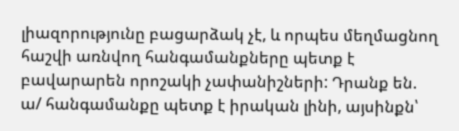լիազորությունը բացարձակ չէ, և որպես մեղմացնող հաշվի առնվող հանգամանքները պետք է բավարարեն որոշակի չափանիշների: Դրանք են.
ա/ հանգամանքը պետք է իրական լինի, այսինքն՝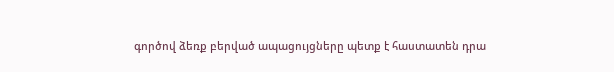գործով ձեռք բերված ապացույցները պետք է հաստատեն դրա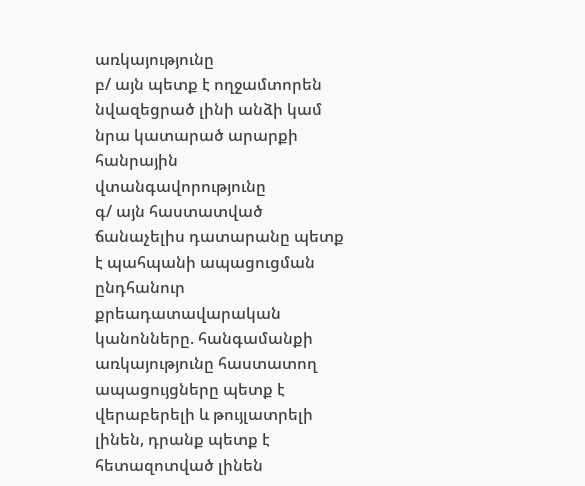առկայությունը
բ/ այն պետք է ողջամտորեն նվազեցրած լինի անձի կամ նրա կատարած արարքի հանրային վտանգավորությունը
գ/ այն հաստատված ճանաչելիս դատարանը պետք է պահպանի ապացուցման ընդհանուր քրեադատավարական կանոնները. հանգամանքի առկայությունը հաստատող ապացույցները պետք է վերաբերելի և թույլատրելի լինեն, դրանք պետք է հետազոտված լինեն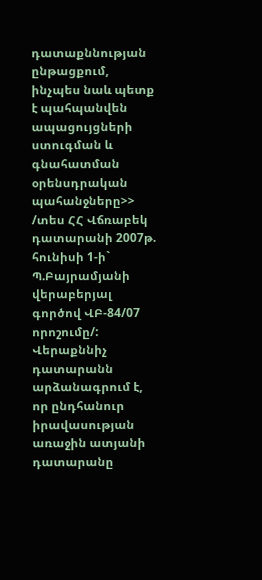դատաքննության ընթացքում, ինչպես նաև պետք է պահպանվեն ապացույցների ստուգման և գնահատման օրենսդրական պահանջները>> /տես ՀՀ Վճռաբեկ դատարանի 2007թ. հունիսի 1-ի` Պ.Բայրամյանի վերաբերյալ գործով ՎԲ-84/07 որոշումը/:
Վերաքննիչ դատարանն արձանագրում է, որ ընդհանուր իրավասության առաջին ատյանի դատարանը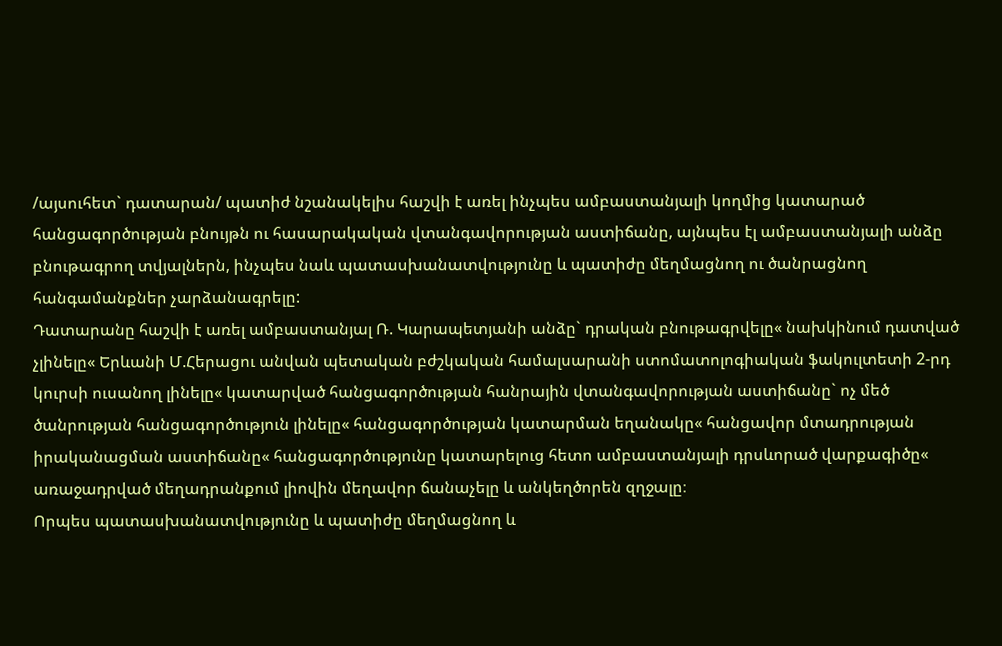/այսուհետ` դատարան/ պատիժ նշանակելիս հաշվի է առել ինչպես ամբաստանյալի կողմից կատարած հանցագործության բնույթն ու հասարակական վտանգավորության աստիճանը, այնպես էլ ամբաստանյալի անձը բնութագրող տվյալներն, ինչպես նաև պատասխանատվությունը և պատիժը մեղմացնող ու ծանրացնող հանգամանքներ չարձանագրելը:
Դատարանը հաշվի է առել ամբաստանյալ Ռ. Կարապետյանի անձը` դրական բնութագրվելը« նախկինում դատված չլինելը« Երևանի Մ.Հերացու անվան պետական բժշկական համալսարանի ստոմատոլոգիական ֆակուլտետի 2-րդ կուրսի ուսանող լինելը« կատարված հանցագործության հանրային վտանգավորության աստիճանը` ոչ մեծ ծանրության հանցագործություն լինելը« հանցագործության կատարման եղանակը« հանցավոր մտադրության իրականացման աստիճանը« հանցագործությունը կատարելուց հետո ամբաստանյալի դրսևորած վարքագիծը« առաջադրված մեղադրանքում լիովին մեղավոր ճանաչելը և անկեղծորեն զղջալը։
Որպես պատասխանատվությունը և պատիժը մեղմացնող և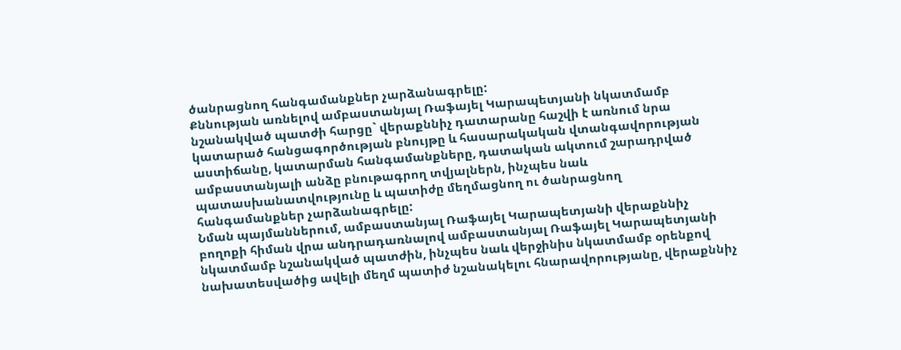ծանրացնող հանգամանքներ չարձանագրելը:
Քննության առնելով ամբաստանյալ Ռաֆայել Կարապետյանի նկատմամբ նշանակված պատժի հարցը` վերաքննիչ դատարանը հաշվի է առնում նրա կատարած հանցագործության բնույթը և հասարակական վտանգավորության աստիճանը, կատարման հանգամանքները, դատական ակտում շարադրված ամբաստանյալի անձը բնութագրող տվյալներն, ինչպես նաև պատասխանատվությունը և պատիժը մեղմացնող ու ծանրացնող հանգամանքներ չարձանագրելը:
Նման պայմաններում, ամբաստանյալ Ռաֆայել Կարապետյանի վերաքննիչ բողոքի հիման վրա անդրադառնալով ամբաստանյալ Ռաֆայել Կարապետյանի նկատմամբ նշանակված պատժին, ինչպես նաև վերջինիս նկատմամբ օրենքով նախատեսվածից ավելի մեղմ պատիժ նշանակելու հնարավորությանը, վերաքննիչ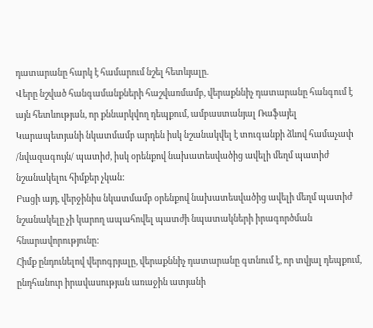դատարանը հարկ է համարում նշել հետևյալը.
Վերը նշված հանգամանքների հաշվառմամբ, վերաքննիչ դատարանը հանգում է այն հետևության, որ քննարկվող դեպքում, ամբաստանյալ Ռաֆայել Կարապետյանի նկատմամբ արդեն իսկ նշանակվել է տուգանքի ձևով համաչափ /նվազագույն/ պատիժ, իսկ օրենքով նախատեսվածից ավելի մեղմ պատիժ նշանակելու հիմքեր չկան:
Բացի այդ, վերջինիս նկատմամբ օրենքով նախատեսվածից ավելի մեղմ պատիժ նշանակելը չի կարող ապահովել պատժի նպատակների իրագործման հնարավորությունը:
Հիմք ընդունելով վերոգրյալը, վերաքննիչ դատարանը գտնում է, որ տվյալ դեպքում, ընդհանուր իրավասության առաջին ատյանի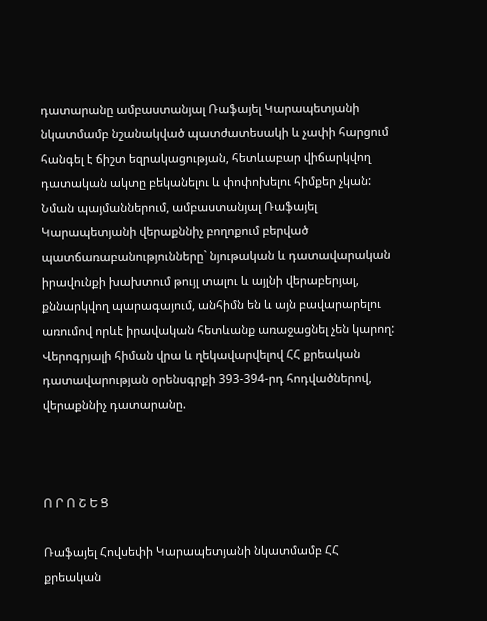դատարանը ամբաստանյալ Ռաֆայել Կարապետյանի նկատմամբ նշանակված պատժատեսակի և չափի հարցում հանգել է ճիշտ եզրակացության, հետևաբար վիճարկվող դատական ակտը բեկանելու և փոփոխելու հիմքեր չկան:
Նման պայմաններում, ամբաստանյալ Ռաֆայել Կարապետյանի վերաքննիչ բողոքում բերված պատճառաբանությունները` նյութական և դատավարական իրավունքի խախտում թույլ տալու և այլնի վերաբերյալ, քննարկվող պարագայում, անհիմն են և այն բավարարելու առումով որևէ իրավական հետևանք առաջացնել չեն կարող:
Վերոգրյալի հիման վրա և ղեկավարվելով ՀՀ քրեական դատավարության օրենսգրքի 393-394-րդ հոդվածներով, վերաքննիչ դատարանը.



Ո Ր Ո Շ Ե Ց

Ռաֆայել Հովսեփի Կարապետյանի նկատմամբ ՀՀ քրեական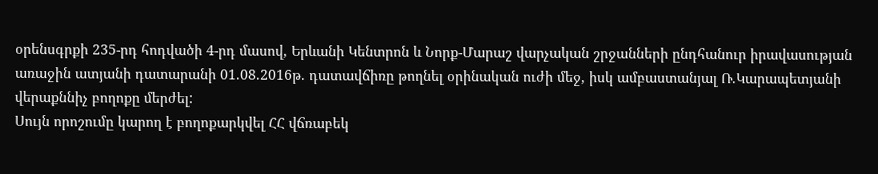օրենսգրքի 235-րդ հոդվածի 4-րդ մասով, Երևանի Կենտրոն և Նորք-Մարաշ վարչական շրջանների ընդհանուր իրավասության առաջին ատյանի դատարանի 01.08.2016թ. դատավճիռը թողնել օրինական ուժի մեջ, իսկ ամբաստանյալ Ռ.Կարապետյանի վերաքննիչ բողոքը մերժել:
Սույն որոշումը կարող է բողոքարկվել ՀՀ վճռաբեկ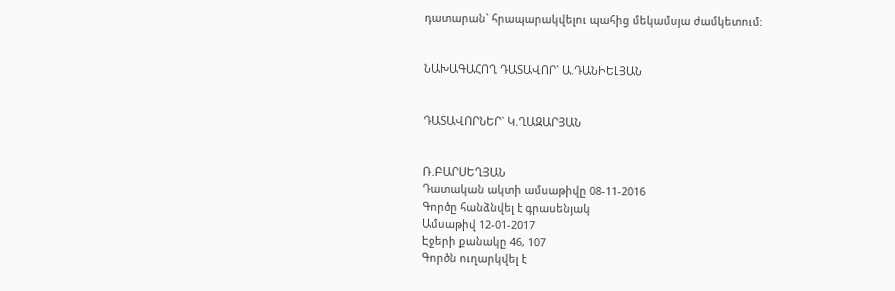դատարան` հրապարակվելու պահից մեկամսյա ժամկետում:


ՆԱԽԱԳԱՀՈՂ ԴԱՏԱՎՈՐ` Ա.ԴԱՆԻԵԼՅԱՆ


ԴԱՏԱՎՈՐՆԵՐ` Կ.ՂԱԶԱՐՅԱՆ


Ռ.ԲԱՐՍԵՂՅԱՆ
Դատական ակտի ամսաթիվը 08-11-2016
Գործը հանձնվել է գրասենյակ
Ամսաթիվ 12-01-2017
Էջերի քանակը 46, 107
Գործն ուղարկվել է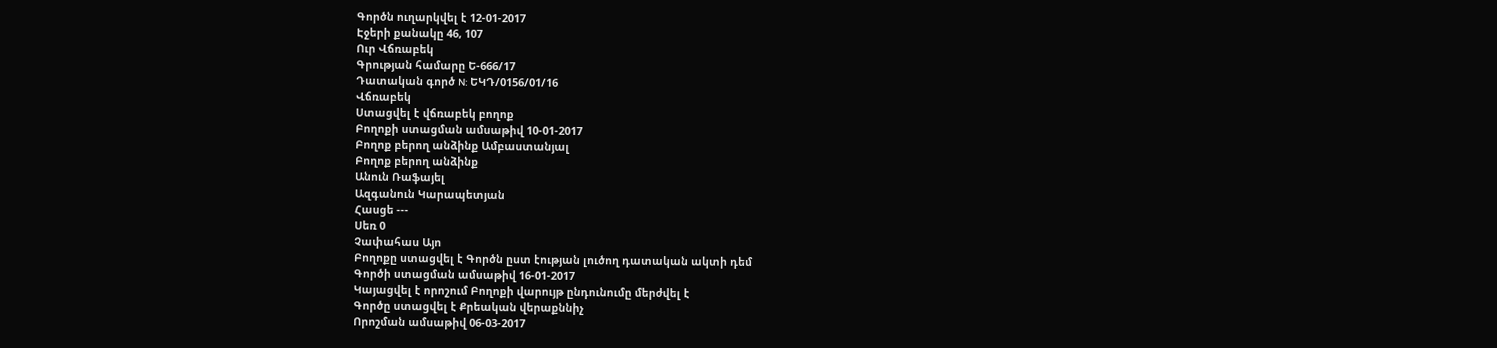Գործն ուղարկվել է 12-01-2017
Էջերի քանակը 46, 107
Ուր Վճռաբեկ
Գրության համարը Ե-666/17
Դատական գործ N: ԵԿԴ/0156/01/16
Վճռաբեկ
Ստացվել է վճռաբեկ բողոք
Բողոքի ստացման ամսաթիվ 10-01-2017
Բողոք բերող անձինք Ամբաստանյալ
Բողոք բերող անձինք
Անուն Ռաֆայել
Ազգանուն Կարապետյան
Հասցե ---
Սեռ 0
Չափահաս Այո
Բողոքը ստացվել է Գործն ըստ էության լուծող դատական ակտի դեմ
Գործի ստացման ամսաթիվ 16-01-2017
Կայացվել է որոշում Բողոքի վարույթ ընդունումը մերժվել է
Գործը ստացվել է Քրեական վերաքննիչ
Որոշման ամսաթիվ 06-03-2017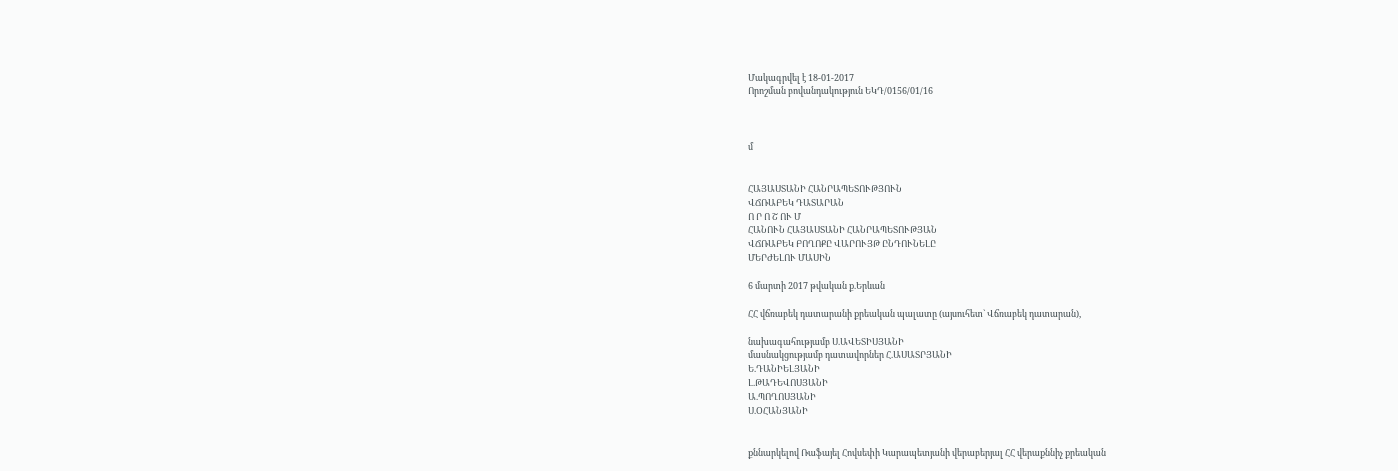Մակագրվել է 18-01-2017
Որոշման բովանդակություն ԵԿԴ/0156/01/16



մ


ՀԱՅԱՍՏԱՆԻ ՀԱՆՐԱՊԵՏՈՒԹՅՈՒՆ
ՎՃՌԱԲԵԿ ԴԱՏԱՐԱՆ
Ո Ր Ո Շ ՈՒ Մ
ՀԱՆՈՒՆ ՀԱՅԱՍՏԱՆԻ ՀԱՆՐԱՊԵՏՈՒԹՅԱՆ
ՎՃՌԱԲԵԿ ԲՈՂՈՔԸ ՎԱՐՈՒՅԹ ԸՆԴՈՒՆԵԼԸ
ՄԵՐԺԵԼՈՒ ՄԱՍԻՆ

6 մարտի 2017 թվական ք.Երևան

ՀՀ վճռաբեկ դատարանի քրեական պալատը (այսուհետ` Վճռաբեկ դատարան),

նախագահությամբ Ս.ԱՎԵՏԻՍՅԱՆԻ
մասնակցությամբ դատավորներ Հ.ԱՍԱՏՐՅԱՆԻ
Ե.ԴԱՆԻԵԼՅԱՆԻ
Լ.ԹԱԴԵՎՈՍՅԱՆԻ
Ա.ՊՈՂՈՍՅԱՆԻ
Ս.ՕՀԱՆՅԱՆԻ


քննարկելով Ռաֆայել Հովսեփի Կարապետյանի վերաբերյալ ՀՀ վերաքննիչ քրեական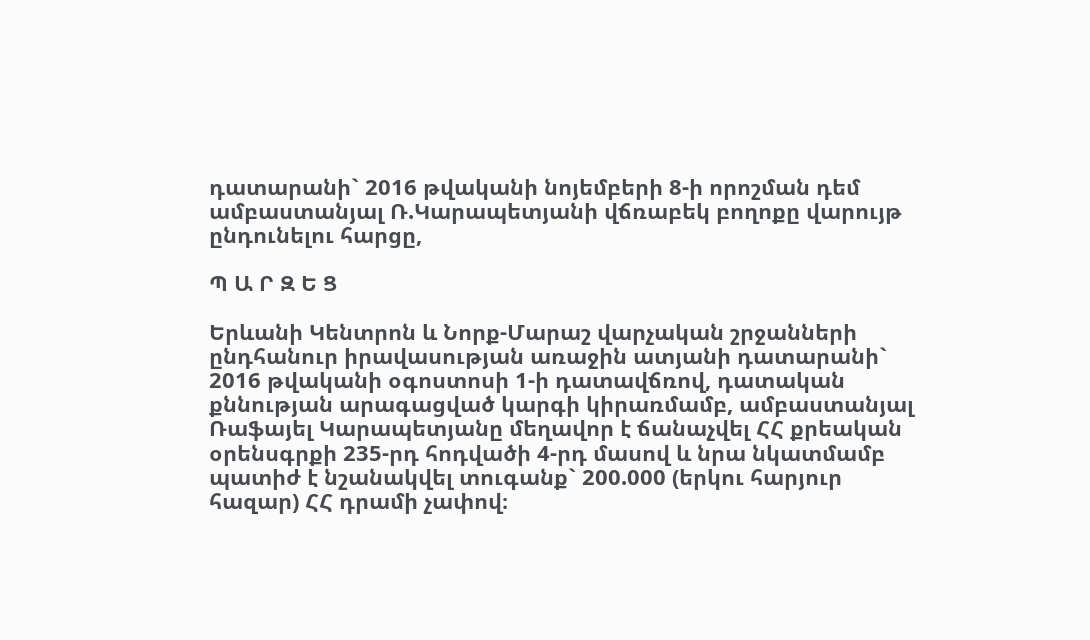դատարանի` 2016 թվականի նոյեմբերի 8-ի որոշման դեմ ամբաստանյալ Ռ.Կարապետյանի վճռաբեկ բողոքը վարույթ ընդունելու հարցը,

Պ Ա Ր Զ Ե Ց

Երևանի Կենտրոն և Նորք-Մարաշ վարչական շրջանների ընդհանուր իրավասության առաջին ատյանի դատարանի` 2016 թվականի օգոստոսի 1-ի դատավճռով, դատական քննության արագացված կարգի կիրառմամբ, ամբաստանյալ Ռաֆայել Կարապետյանը մեղավոր է ճանաչվել ՀՀ քրեական օրենսգրքի 235-րդ հոդվածի 4-րդ մասով և նրա նկատմամբ պատիժ է նշանակվել տուգանք` 200.000 (երկու հարյուր հազար) ՀՀ դրամի չափով։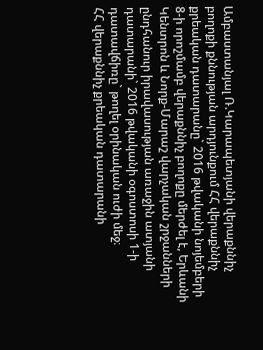Ամբաստանյալ Ռ.Կարապետյանի վերաքննիչ բողոքի քննության արդյունքում ՀՀ վերաքննիչ քրեական դատարանը` 2016 թվականի նոյեմբերի 8-ի որոշմամբ վերաքննիչ բողոքը մերժել է, Երևանի Կենտրոն և Նորք-Մարաշ վարչական շրջանների ընդհանուր իրավասության առաջին ատյանի դատարանի` 2016 թվականի օգոստոսի 1-ի դատավճիռը` թողել օրինական ուժի մեջ։
ՀՀ վերաքննիչ քրեական դատարանի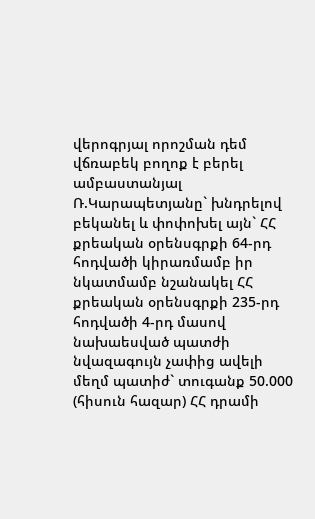վերոգրյալ որոշման դեմ վճռաբեկ բողոք է բերել ամբաստանյալ Ռ.Կարապետյանը` խնդրելով բեկանել և փոփոխել այն` ՀՀ քրեական օրենսգրքի 64-րդ հոդվածի կիրառմամբ իր նկատմամբ նշանակել ՀՀ քրեական օրենսգրքի 235-րդ հոդվածի 4-րդ մասով նախաեսված պատժի նվազագույն չափից ավելի մեղմ պատիժ` տուգանք 50.000 (հիսուն հազար) ՀՀ դրամի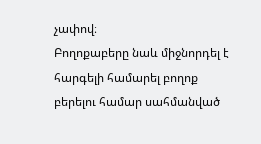չափով։
Բողոքաբերը նաև միջնորդել է հարգելի համարել բողոք բերելու համար սահմանված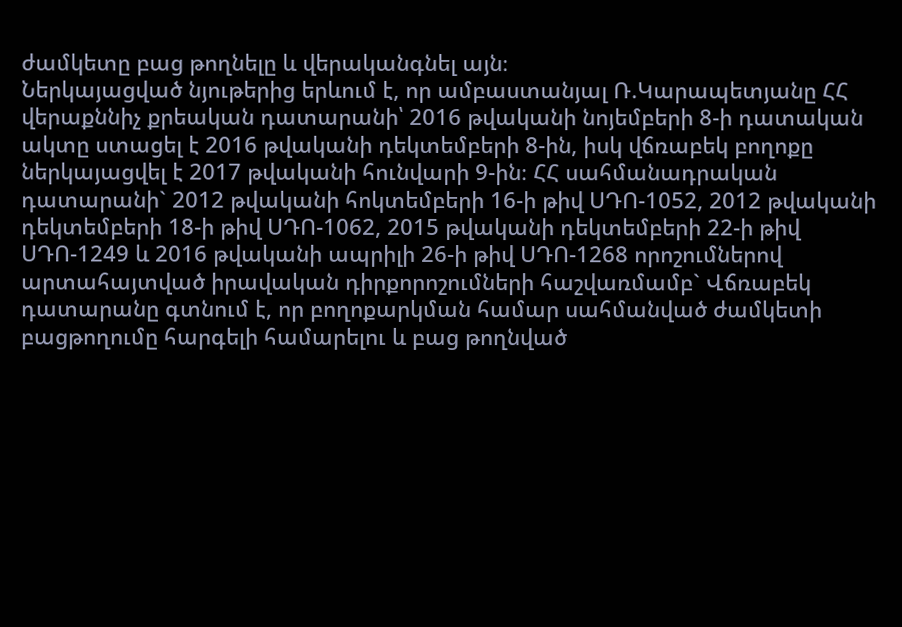ժամկետը բաց թողնելը և վերականգնել այն։
Ներկայացված նյութերից երևում է, որ ամբաստանյալ Ռ.Կարապետյանը ՀՀ վերաքննիչ քրեական դատարանի՝ 2016 թվականի նոյեմբերի 8-ի դատական ակտը ստացել է 2016 թվականի դեկտեմբերի 8-ին, իսկ վճռաբեկ բողոքը ներկայացվել է 2017 թվականի հունվարի 9-ին։ ՀՀ սահմանադրական դատարանի` 2012 թվականի հոկտեմբերի 16-ի թիվ ՍԴՈ-1052, 2012 թվականի դեկտեմբերի 18-ի թիվ ՍԴՈ-1062, 2015 թվականի դեկտեմբերի 22-ի թիվ ՍԴՈ-1249 և 2016 թվականի ապրիլի 26-ի թիվ ՍԴՈ-1268 որոշումներով արտահայտված իրավական դիրքորոշումների հաշվառմամբ` Վճռաբեկ դատարանը գտնում է, որ բողոքարկման համար սահմանված ժամկետի բացթողումը հարգելի համարելու և բաց թողնված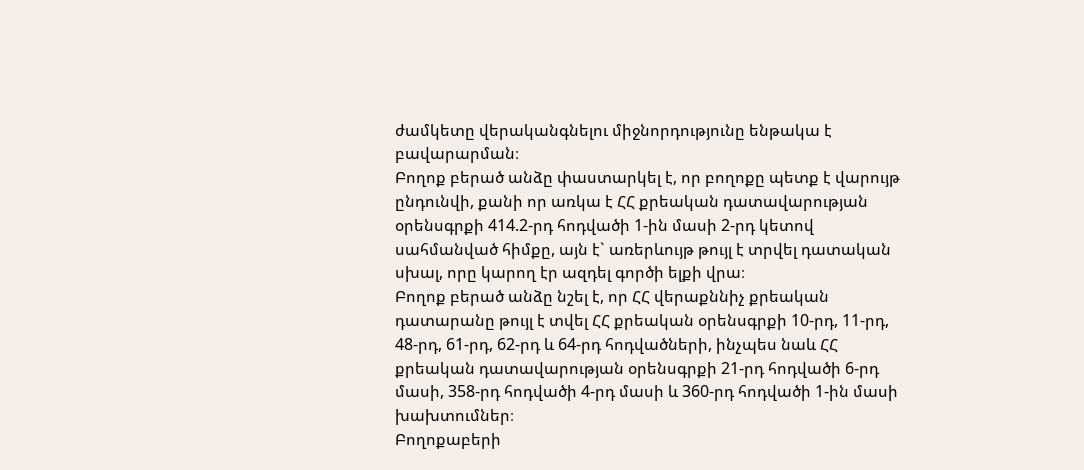ժամկետը վերականգնելու միջնորդությունը ենթակա է բավարարման։
Բողոք բերած անձը փաստարկել է, որ բողոքը պետք է վարույթ ընդունվի, քանի որ առկա է ՀՀ քրեական դատավարության օրենսգրքի 414.2-րդ հոդվածի 1-ին մասի 2-րդ կետով սահմանված հիմքը, այն է` առերևույթ թույլ է տրվել դատական սխալ, որը կարող էր ազդել գործի ելքի վրա։
Բողոք բերած անձը նշել է, որ ՀՀ վերաքննիչ քրեական դատարանը թույլ է տվել ՀՀ քրեական օրենսգրքի 10-րդ, 11-րդ, 48-րդ, 61-րդ, 62-րդ և 64-րդ հոդվածների, ինչպես նաև ՀՀ քրեական դատավարության օրենսգրքի 21-րդ հոդվածի 6-րդ մասի, 358-րդ հոդվածի 4-րդ մասի և 360-րդ հոդվածի 1-ին մասի խախտումներ։
Բողոքաբերի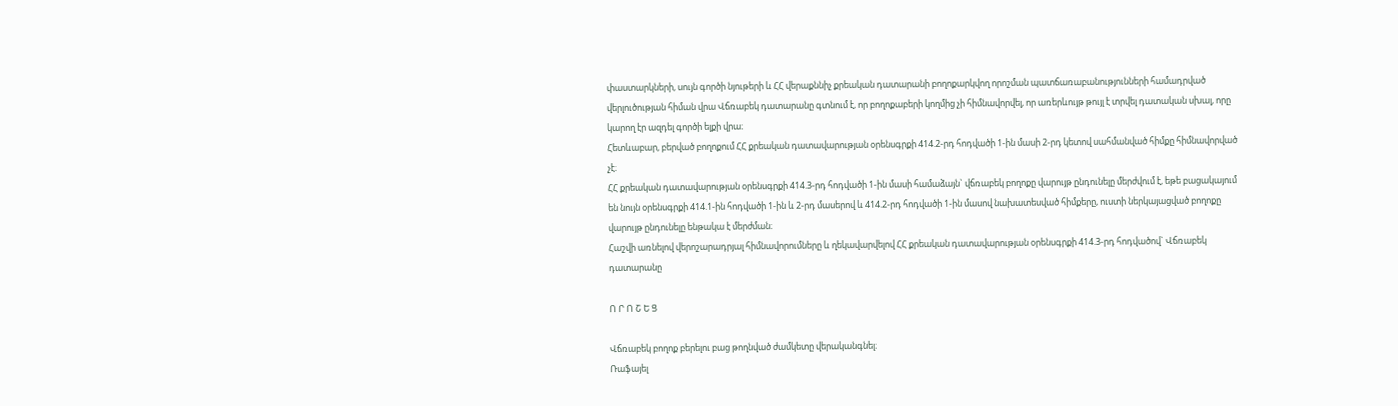փաստարկների, սույն գործի նյութերի և ՀՀ վերաքննիչ քրեական դատարանի բողոքարկվող որոշման պատճառաբանությունների համադրված վերլուծության հիման վրա Վճռաբեկ դատարանը գտնում է, որ բողոքաբերի կողմից չի հիմնավորվել, որ առերևույթ թույլ է տրվել դատական սխալ, որը կարող էր ազդել գործի ելքի վրա։
Հետևաբար, բերված բողոքում ՀՀ քրեական դատավարության օրենսգրքի 414.2-րդ հոդվածի 1-ին մասի 2-րդ կետով սահմանված հիմքը հիմնավորված չէ։
ՀՀ քրեական դատավարության օրենսգրքի 414.3-րդ հոդվածի 1-ին մասի համաձայն` վճռաբեկ բողոքը վարույթ ընդունելը մերժվում է, եթե բացակայում են նույն օրենսգրքի 414.1-ին հոդվածի 1-ին և 2-րդ մասերով և 414.2-րդ հոդվածի 1-ին մասով նախատեսված հիմքերը, ուստի ներկայացված բողոքը վարույթ ընդունելը ենթակա է մերժման։
Հաշվի առնելով վերոշարադրյալ հիմնավորումները և ղեկավարվելով ՀՀ քրեական դատավարության օրենսգրքի 414.3-րդ հոդվածով` Վճռաբեկ դատարանը

Ո Ր Ո Շ Ե Ց

Վճռաբեկ բողոք բերելու բաց թողնված ժամկետը վերականգնել։
Ռաֆայել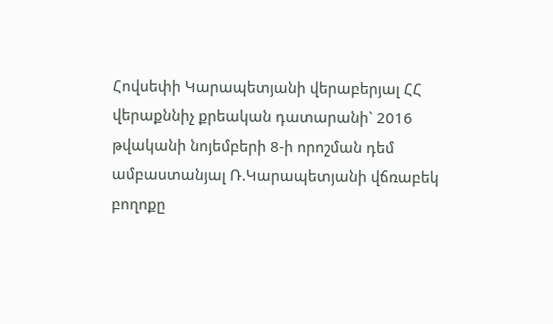Հովսեփի Կարապետյանի վերաբերյալ ՀՀ վերաքննիչ քրեական դատարանի` 2016 թվականի նոյեմբերի 8-ի որոշման դեմ ամբաստանյալ Ռ.Կարապետյանի վճռաբեկ բողոքը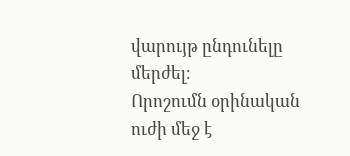վարույթ ընդունելը մերժել։
Որոշումն օրինական ուժի մեջ է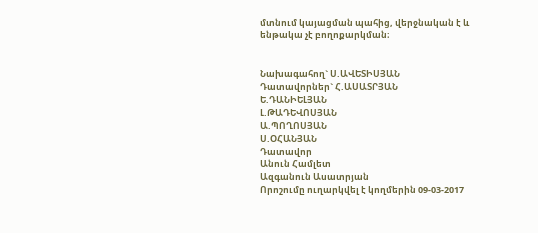մտնում կայացման պահից, վերջնական է և ենթակա չէ բողոքարկման։


Նախագահող` Ս.ԱՎԵՏԻՍՅԱՆ
Դատավորներ` Հ.ԱՍԱՏՐՅԱՆ
Ե.ԴԱՆԻԵԼՅԱՆ
Լ.ԹԱԴԵՎՈՍՅԱՆ
Ա.ՊՈՂՈՍՅԱՆ
Ս.ՕՀԱՆՅԱՆ
Դատավոր
Անուն Համլետ
Ազգանուն Ասատրյան
Որոշումը ուղարկվել է կողմերին 09-03-2017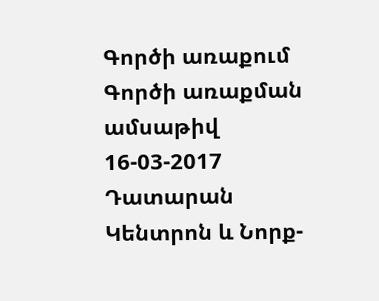Գործի առաքում
Գործի առաքման ամսաթիվ 16-03-2017
Դատարան Կենտրոն և Նորք-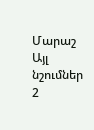Մարաշ
Այլ նշումներ 2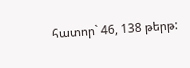հատոր` 46, 138 թերթ: